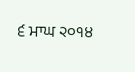੬ ਮਾਘ ੨੦੧੪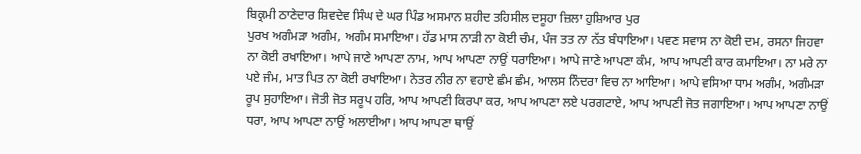ਬਿਕ੍ਰਮੀ ਠਾਣੇਦਾਰ ਸ਼ਿਵਦੇਵ ਸਿੰਘ ਦੇ ਘਰ ਪਿੰਡ ਅਸਮਾਨ ਸ਼ਹੀਦ ਤਹਿਸੀਲ ਦਸੂਹਾ ਜ਼ਿਲਾ ਹੁਸ਼ਿਆਰ ਪੁਰ
ਪੁਰਖ ਅਗੰਮੜਾ ਅਗੰਮ, ਅਗੰਮ ਸਮਾਇਆ। ਹੱਡ ਮਾਸ ਨਾੜੀ ਨਾ ਕੋਈ ਚੰਮ, ਪੰਜ ਤਤ ਨਾ ਨੱਤ ਬੰਧਾਇਆ। ਪਵਣ ਸਵਾਸ ਨਾ ਕੋਈ ਦਮ, ਰਸਨਾ ਜਿਹਵਾ ਨਾ ਕੋਈ ਰਖਾਇਆ। ਆਪੇ ਜਾਣੇ ਆਪਣਾ ਨਾਮ, ਆਪ ਆਪਣਾ ਨਾਉਂ ਧਰਾਇਆ। ਆਪੇ ਜਾਣੇ ਆਪਣਾ ਕੰਮ, ਆਪ ਆਪਣੀ ਕਾਰ ਕਮਾਇਆ। ਨਾ ਮਰੇ ਨਾ ਪਏ ਜੰਮ, ਮਾਤ ਪਿਤ ਨਾ ਕੋਈ ਰਖਾਇਆ। ਨੇਤਰ ਨੀਰ ਨਾ ਵਹਾਏ ਛੰਮ ਛੰਮ, ਆਲਸ ਨਿੰਦਰਾ ਵਿਚ ਨਾ ਆਇਆ। ਆਪੇ ਵਸਿਆ ਧਾਮ ਅਗੰਮ, ਅਗੰਮੜਾ ਰੂਪ ਸੁਹਾਇਆ। ਜੋਤੀ ਜੋਤ ਸਰੂਪ ਹਰਿ, ਆਪ ਆਪਣੀ ਕਿਰਪਾ ਕਰ, ਆਪ ਆਪਣਾ ਲਏ ਪਰਗਟਾਏ, ਆਪ ਆਪਣੀ ਜੋਤ ਜਗਾਇਆ। ਆਪ ਆਪਣਾ ਨਾਉਂ ਧਰਾ, ਆਪ ਆਪਣਾ ਨਾਉਂ ਅਲਾਈਆ। ਆਪ ਆਪਣਾ ਥਾਉਂ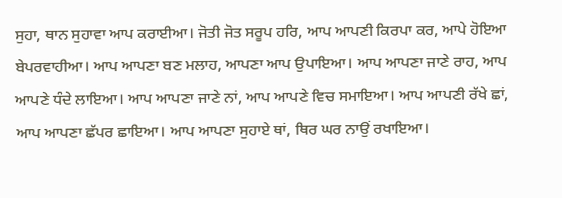ਸੁਹਾ, ਥਾਨ ਸੁਹਾਵਾ ਆਪ ਕਰਾਈਆ। ਜੋਤੀ ਜੋਤ ਸਰੂਪ ਹਰਿ, ਆਪ ਆਪਣੀ ਕਿਰਪਾ ਕਰ, ਆਪੇ ਹੋਇਆ ਬੇਪਰਵਾਹੀਆ। ਆਪ ਆਪਣਾ ਬਣ ਮਲਾਹ, ਆਪਣਾ ਆਪ ਉਪਾਇਆ। ਆਪ ਆਪਣਾ ਜਾਣੇ ਰਾਹ, ਆਪ ਆਪਣੇ ਧੰਦੇ ਲਾਇਆ। ਆਪ ਆਪਣਾ ਜਾਣੇ ਨਾਂ, ਆਪ ਆਪਣੇ ਵਿਚ ਸਮਾਇਆ। ਆਪ ਆਪਣੀ ਰੱਖੇ ਛਾਂ, ਆਪ ਆਪਣਾ ਛੱਪਰ ਛਾਇਆ। ਆਪ ਆਪਣਾ ਸੁਹਾਏ ਥਾਂ, ਥਿਰ ਘਰ ਨਾਉਂ ਰਖਾਇਆ।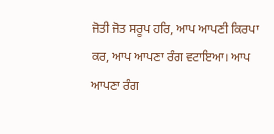ਜੋਤੀ ਜੋਤ ਸਰੂਪ ਹਰਿ, ਆਪ ਆਪਣੀ ਕਿਰਪਾ ਕਰ, ਆਪ ਆਪਣਾ ਰੰਗ ਵਟਾਇਆ। ਆਪ ਆਪਣਾ ਰੰਗ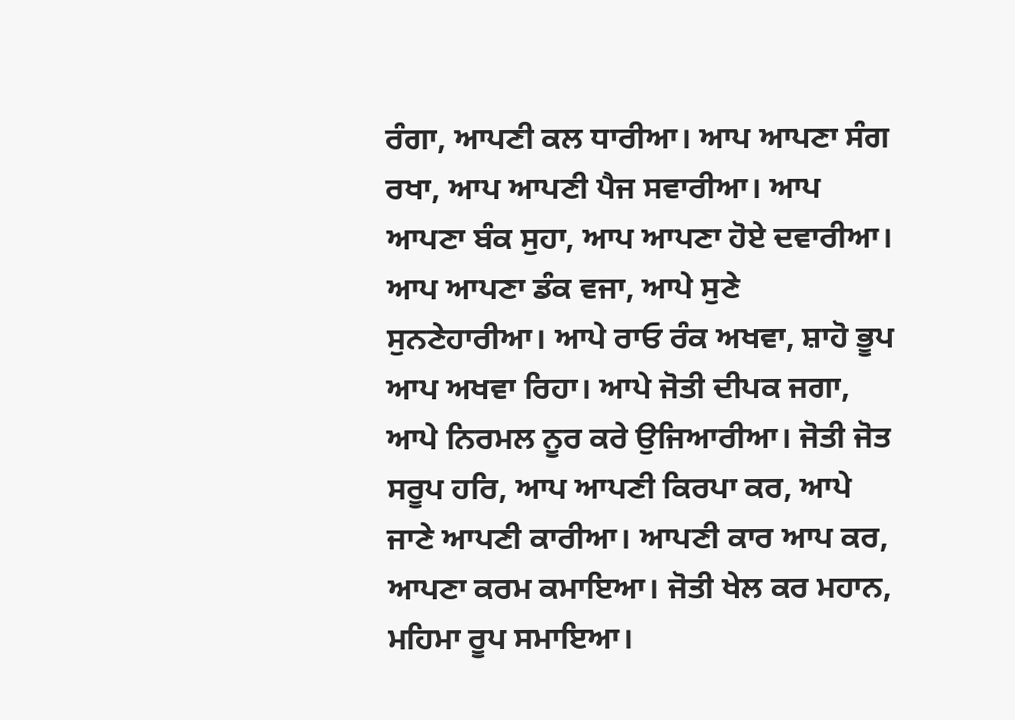ਰੰਗਾ, ਆਪਣੀ ਕਲ ਧਾਰੀਆ। ਆਪ ਆਪਣਾ ਸੰਗ ਰਖਾ, ਆਪ ਆਪਣੀ ਪੈਜ ਸਵਾਰੀਆ। ਆਪ ਆਪਣਾ ਬੰਕ ਸੁਹਾ, ਆਪ ਆਪਣਾ ਹੋਏ ਦਵਾਰੀਆ। ਆਪ ਆਪਣਾ ਡੰਕ ਵਜਾ, ਆਪੇ ਸੁਣੇ ਸੁਨਣੇਹਾਰੀਆ। ਆਪੇ ਰਾਓ ਰੰਕ ਅਖਵਾ, ਸ਼ਾਹੋ ਭੂਪ ਆਪ ਅਖਵਾ ਰਿਹਾ। ਆਪੇ ਜੋਤੀ ਦੀਪਕ ਜਗਾ, ਆਪੇ ਨਿਰਮਲ ਨੂਰ ਕਰੇ ਉਜਿਆਰੀਆ। ਜੋਤੀ ਜੋਤ ਸਰੂਪ ਹਰਿ, ਆਪ ਆਪਣੀ ਕਿਰਪਾ ਕਰ, ਆਪੇ ਜਾਣੇ ਆਪਣੀ ਕਾਰੀਆ। ਆਪਣੀ ਕਾਰ ਆਪ ਕਰ, ਆਪਣਾ ਕਰਮ ਕਮਾਇਆ। ਜੋਤੀ ਖੇਲ ਕਰ ਮਹਾਨ, ਮਹਿਮਾ ਰੂਪ ਸਮਾਇਆ।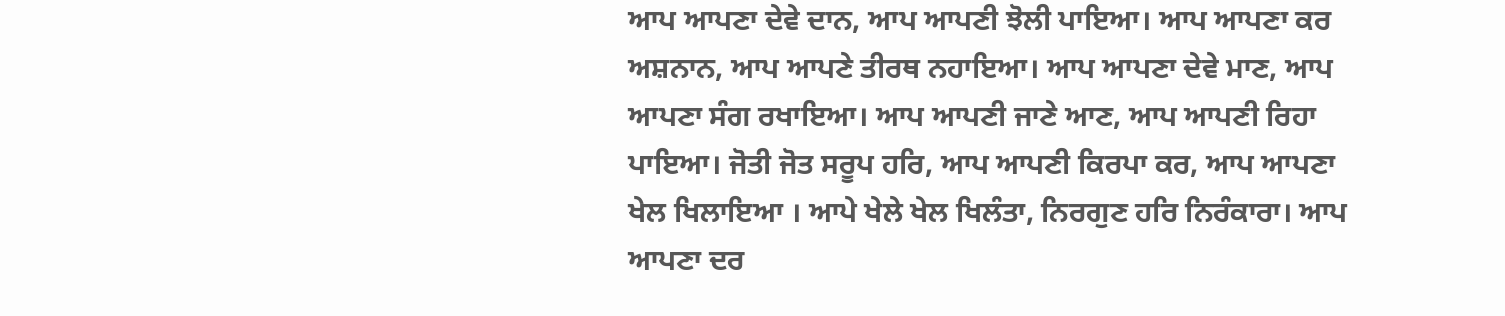ਆਪ ਆਪਣਾ ਦੇਵੇ ਦਾਨ, ਆਪ ਆਪਣੀ ਝੋਲੀ ਪਾਇਆ। ਆਪ ਆਪਣਾ ਕਰ ਅਸ਼ਨਾਨ, ਆਪ ਆਪਣੇ ਤੀਰਥ ਨਹਾਇਆ। ਆਪ ਆਪਣਾ ਦੇਵੇ ਮਾਣ, ਆਪ ਆਪਣਾ ਸੰਗ ਰਖਾਇਆ। ਆਪ ਆਪਣੀ ਜਾਣੇ ਆਣ, ਆਪ ਆਪਣੀ ਰਿਹਾ ਪਾਇਆ। ਜੋਤੀ ਜੋਤ ਸਰੂਪ ਹਰਿ, ਆਪ ਆਪਣੀ ਕਿਰਪਾ ਕਰ, ਆਪ ਆਪਣਾ ਖੇਲ ਖਿਲਾਇਆ । ਆਪੇ ਖੇਲੇ ਖੇਲ ਖਿਲੰਤਾ, ਨਿਰਗੁਣ ਹਰਿ ਨਿਰੰਕਾਰਾ। ਆਪ ਆਪਣਾ ਦਰ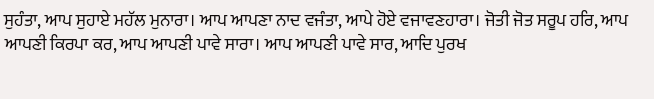ਸੁਹੰਤਾ, ਆਪ ਸੁਹਾਏ ਮਹੱਲ ਮੁਨਾਰਾ। ਆਪ ਆਪਣਾ ਨਾਦ ਵਜੰਤਾ, ਆਪੇ ਹੋਏ ਵਜਾਵਣਹਾਰਾ। ਜੋਤੀ ਜੋਤ ਸਰੂਪ ਹਰਿ, ਆਪ ਆਪਣੀ ਕਿਰਪਾ ਕਰ, ਆਪ ਆਪਣੀ ਪਾਵੇ ਸਾਰਾ। ਆਪ ਆਪਣੀ ਪਾਵੇ ਸਾਰ, ਆਦਿ ਪੁਰਖ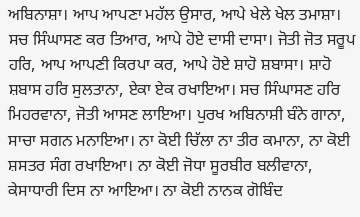ਅਬਿਨਾਸ਼ਾ। ਆਪ ਆਪਣਾ ਮਹੱਲ ਉਸਾਰ, ਆਪੇ ਖੇਲੇ ਖੇਲ ਤਮਾਸ਼ਾ। ਸਚ ਸਿੰਘਾਸਣ ਕਰ ਤਿਆਰ, ਆਪੇ ਹੋਏ ਦਾਸੀ ਦਾਸਾ। ਜੋਤੀ ਜੋਤ ਸਰੂਪ ਹਰਿ, ਆਪ ਆਪਣੀ ਕਿਰਪਾ ਕਰ, ਆਪੇ ਹੋਏ ਸ਼ਾਹੋ ਸ਼ਬਾਸਾ। ਸ਼ਾਹੋ ਸ਼ਬਾਸ ਹਰਿ ਸੁਲਤਾਨਾ, ਏਕਾ ਏਕ ਰਖਾਇਆ। ਸਚ ਸਿੰਘਾਸਣ ਹਰਿ ਮਿਹਰਵਾਨਾ, ਜੋਤੀ ਆਸਣ ਲਾਇਆ। ਪੁਰਖ ਅਬਿਨਾਸ਼ੀ ਬੰਨੇ ਗਾਨਾ, ਸਾਚਾ ਸਗਨ ਮਨਾਇਆ। ਨਾ ਕੋਈ ਚਿੱਲਾ ਨਾ ਤੀਰ ਕਮਾਨਾ, ਨਾ ਕੋਈ ਸ਼ਸਤਰ ਸੰਗ ਰਖਾਇਆ। ਨਾ ਕੋਈ ਜੋਧਾ ਸੂਰਬੀਰ ਬਲੀਵਾਨਾ, ਕੇਸਾਧਾਰੀ ਦਿਸ ਨਾ ਆਇਆ। ਨਾ ਕੋਈ ਨਾਨਕ ਗੋਬਿੰਦ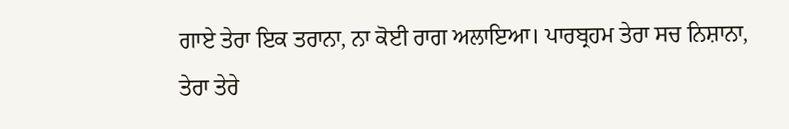ਗਾਏ ਤੇਰਾ ਇਕ ਤਰਾਨਾ, ਨਾ ਕੋਈ ਰਾਗ ਅਲਾਇਆ। ਪਾਰਬ੍ਰਹਮ ਤੇਰਾ ਸਚ ਨਿਸ਼ਾਨਾ, ਤੇਰਾ ਤੇਰੇ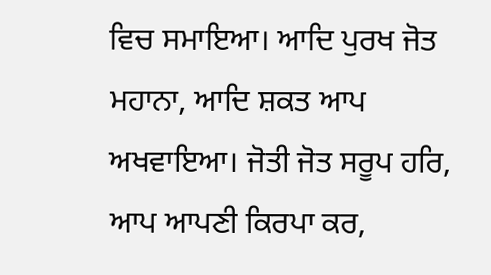ਵਿਚ ਸਮਾਇਆ। ਆਦਿ ਪੁਰਖ ਜੋਤ ਮਹਾਨਾ, ਆਦਿ ਸ਼ਕਤ ਆਪ ਅਖਵਾਇਆ। ਜੋਤੀ ਜੋਤ ਸਰੂਪ ਹਰਿ, ਆਪ ਆਪਣੀ ਕਿਰਪਾ ਕਰ,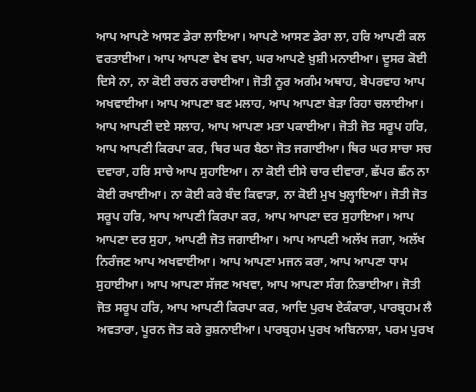ਆਪ ਆਪਣੇ ਆਸਣ ਡੇਰਾ ਲਾਇਆ। ਆਪਣੇ ਆਸਣ ਡੇਰਾ ਲਾ, ਹਰਿ ਆਪਣੀ ਕਲ ਵਰਤਾਈਆ। ਆਪ ਆਪਣਾ ਵੇਖ ਵਖਾ, ਘਰ ਆਪਣੇ ਖ਼ੁਸ਼ੀ ਮਨਾਈਆ। ਦੂਸਰ ਕੋਈ ਦਿਸੇ ਨਾ, ਨਾ ਕੋਈ ਰਚਨ ਰਚਾਈਆ। ਜੋਤੀ ਨੂਰ ਅਗੰਮ ਅਥਾਹ, ਬੇਪਰਵਾਹ ਆਪ ਅਖਵਾਈਆ। ਆਪ ਆਪਣਾ ਬਣ ਮਲਾਹ, ਆਪ ਆਪਣਾ ਬੇੜਾ ਰਿਹਾ ਚਲਾਈਆ। ਆਪ ਆਪਣੀ ਦਏ ਸਲਾਹ, ਆਪ ਆਪਣਾ ਮਤਾ ਪਕਾਈਆ। ਜੋਤੀ ਜੋਤ ਸਰੂਪ ਹਰਿ, ਆਪ ਆਪਣੀ ਕਿਰਪਾ ਕਰ, ਥਿਰ ਘਰ ਬੈਠਾ ਜੋਤ ਜਗਾਈਆ। ਥਿਰ ਘਰ ਸਾਚਾ ਸਚ ਦਵਾਰਾ, ਹਰਿ ਸਾਚੇ ਆਪ ਸੁਹਾਇਆ। ਨਾ ਕੋਈ ਦੀਸੇ ਚਾਰ ਦੀਵਾਰਾ, ਛੱਪਰ ਛੰਨ ਨਾ ਕੋਈ ਰਖਾਈਆ। ਨਾ ਕੋਈ ਕਰੇ ਬੰਦ ਕਿਵਾੜਾ, ਨਾ ਕੋਈ ਮੁਖ ਖੁਲ੍ਹਾਇਆ। ਜੋਤੀ ਜੋਤ ਸਰੂਪ ਹਰਿ, ਆਪ ਆਪਣੀ ਕਿਰਪਾ ਕਰ, ਆਪ ਆਪਣਾ ਦਰ ਸੁਹਾਇਆ। ਆਪ ਆਪਣਾ ਦਰ ਸੁਹਾ, ਆਪਣੀ ਜੋਤ ਜਗਾਈਆ। ਆਪ ਆਪਣੀ ਅਲੱਖ ਜਗਾ, ਅਲੱਖ ਨਿਰੰਜਣ ਆਪ ਅਖਵਾਈਆ। ਆਪ ਆਪਣਾ ਮਜਨ ਕਰਾ, ਆਪ ਆਪਣਾ ਧਾਮ ਸੁਹਾਈਆ। ਆਪ ਆਪਣਾ ਸੱਜਣ ਅਖਵਾ, ਆਪ ਆਪਣਾ ਸੰਗ ਨਿਭਾਈਆ। ਜੋਤੀ ਜੋਤ ਸਰੂਪ ਹਰਿ, ਆਪ ਆਪਣੀ ਕਿਰਪਾ ਕਰ, ਆਦਿ ਪੁਰਖ ਏਕੰਕਾਰਾ, ਪਾਰਬ੍ਰਹਮ ਲੈ ਅਵਤਾਰਾ, ਪੂਰਨ ਜੋਤ ਕਰੇ ਰੁਸ਼ਨਾਈਆ। ਪਾਰਬ੍ਰਹਮ ਪੁਰਖ ਅਬਿਨਾਸ਼ਾ, ਪਰਮ ਪੁਰਖ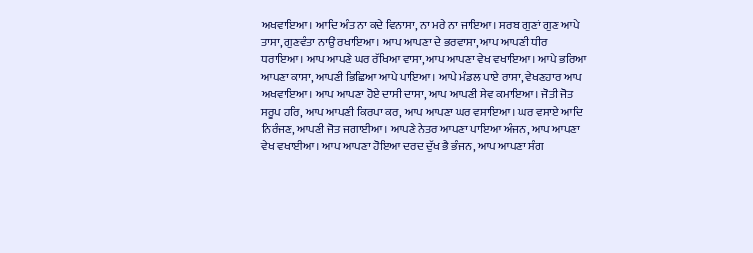ਅਖਵਾਇਆ। ਆਦਿ ਅੰਤ ਨਾ ਕਦੇ ਵਿਨਾਸਾ, ਨਾ ਮਰੇ ਨਾ ਜਾਇਆ। ਸਰਬ ਗੁਣਾਂ ਗੁਣ ਆਪੇ ਤਾਸਾ, ਗੁਣਵੰਤਾ ਨਾਉਂ ਰਖਾਇਆ। ਆਪ ਆਪਣਾ ਦੇ ਭਰਵਾਸਾ, ਆਪ ਆਪਣੀ ਧੀਰ ਧਰਾਇਆ। ਆਪ ਆਪਣੇ ਘਰ ਰੱਖਿਆ ਵਾਸਾ, ਆਪ ਆਪਣਾ ਵੇਖ ਵਖਾਇਆ। ਆਪੇ ਭਰਿਆ ਆਪਣਾ ਕਾਸਾ, ਆਪਣੀ ਭਿਛਿਆ ਆਪੇ ਪਾਇਆ। ਆਪੇ ਮੰਡਲ ਪਾਏ ਰਾਸਾ, ਵੇਖਣਹਾਰ ਆਪ ਅਖਵਾਇਆ। ਆਪ ਆਪਣਾ ਹੋਏ ਦਾਸੀ ਦਾਸਾ, ਆਪ ਆਪਣੀ ਸੇਵ ਕਮਾਇਆ। ਜੋਤੀ ਜੋਤ ਸਰੂਪ ਹਰਿ, ਆਪ ਆਪਣੀ ਕਿਰਪਾ ਕਰ, ਆਪ ਆਪਣਾ ਘਰ ਵਸਾਇਆ। ਘਰ ਵਸਾਏ ਆਦਿ ਨਿਰੰਜਣ, ਆਪਣੀ ਜੋਤ ਜਗਾਈਆ। ਆਪਣੇ ਨੇਤਰ ਆਪਣਾ ਪਾਇਆ ਅੰਜਨ, ਆਪ ਆਪਣਾ ਵੇਖ ਵਖਾਈਆ। ਆਪ ਆਪਣਾ ਹੋਇਆ ਦਰਦ ਦੁੱਖ ਭੈ ਭੰਜਨ, ਆਪ ਆਪਣਾ ਸੰਗ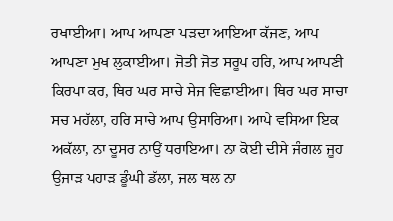ਰਖਾਈਆ। ਆਪ ਆਪਣਾ ਪੜਦਾ ਆਇਆ ਕੱਜਣ, ਆਪ ਆਪਣਾ ਮੁਖ ਲੁਕਾਈਆ। ਜੋਤੀ ਜੋਤ ਸਰੂਪ ਹਰਿ, ਆਪ ਆਪਣੀ ਕਿਰਪਾ ਕਰ, ਥਿਰ ਘਰ ਸਾਚੇ ਸੇਜ ਵਿਛਾਈਆ। ਥਿਰ ਘਰ ਸਾਚਾ ਸਚ ਮਹੱਲਾ, ਹਰਿ ਸਾਚੇ ਆਪ ਉਸਾਰਿਆ। ਆਪੇ ਵਸਿਆ ਇਕ ਅਕੱਲਾ, ਨਾ ਦੂਸਰ ਨਾਉਂ ਧਰਾਇਆ। ਨਾ ਕੋਈ ਦੀਸੇ ਜੰਗਲ ਜੂਹ ਉਜਾੜ ਪਹਾੜ ਡੂੰਘੀ ਡੱਲਾ, ਜਲ ਥਲ ਨਾ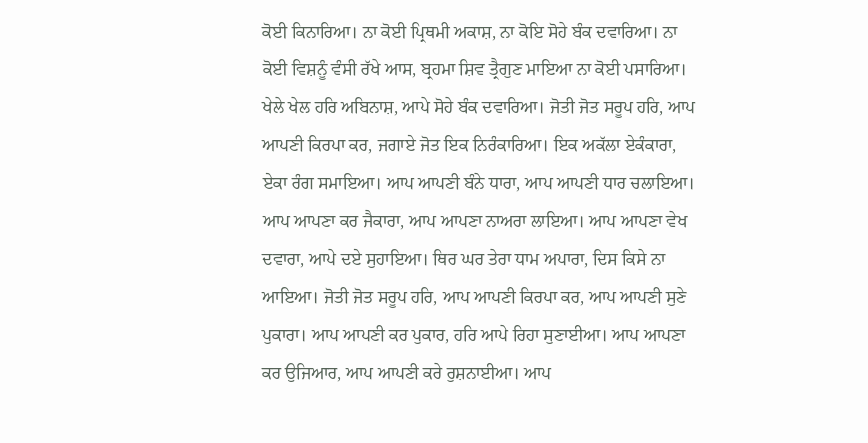ਕੋਈ ਕਿਨਾਰਿਆ। ਨਾ ਕੋਈ ਪ੍ਰਿਥਮੀ ਅਕਾਸ਼, ਨਾ ਕੋਇ ਸੋਹੇ ਬੰਕ ਦਵਾਰਿਆ। ਨਾ ਕੋਈ ਵਿਸ਼ਨੂੰ ਵੰਸੀ ਰੱਖੇ ਆਸ, ਬ੍ਰਹਮਾ ਸ਼ਿਵ ਤ੍ਰੈਗੁਣ ਮਾਇਆ ਨਾ ਕੋਈ ਪਸਾਰਿਆ। ਖੇਲੇ ਖੇਲ ਹਰਿ ਅਬਿਨਾਸ਼, ਆਪੇ ਸੋਹੇ ਬੰਕ ਦਵਾਰਿਆ। ਜੋਤੀ ਜੋਤ ਸਰੂਪ ਹਰਿ, ਆਪ ਆਪਣੀ ਕਿਰਪਾ ਕਰ, ਜਗਾਏ ਜੋਤ ਇਕ ਨਿਰੰਕਾਰਿਆ। ਇਕ ਅਕੱਲਾ ਏਕੰਕਾਰਾ, ਏਕਾ ਰੰਗ ਸਮਾਇਆ। ਆਪ ਆਪਣੀ ਬੰਨੇ ਧਾਰਾ, ਆਪ ਆਪਣੀ ਧਾਰ ਚਲਾਇਆ। ਆਪ ਆਪਣਾ ਕਰ ਜੈਕਾਰਾ, ਆਪ ਆਪਣਾ ਨਾਅਰਾ ਲਾਇਆ। ਆਪ ਆਪਣਾ ਵੇਖ ਦਵਾਰਾ, ਆਪੇ ਦਏ ਸੁਹਾਇਆ। ਥਿਰ ਘਰ ਤੇਰਾ ਧਾਮ ਅਪਾਰਾ, ਦਿਸ ਕਿਸੇ ਨਾ ਆਇਆ। ਜੋਤੀ ਜੋਤ ਸਰੂਪ ਹਰਿ, ਆਪ ਆਪਣੀ ਕਿਰਪਾ ਕਰ, ਆਪ ਆਪਣੀ ਸੁਣੇ ਪੁਕਾਰਾ। ਆਪ ਆਪਣੀ ਕਰ ਪੁਕਾਰ, ਹਰਿ ਆਪੇ ਰਿਹਾ ਸੁਣਾਈਆ। ਆਪ ਆਪਣਾ ਕਰ ਉਜਿਆਰ, ਆਪ ਆਪਣੀ ਕਰੇ ਰੁਸ਼ਨਾਈਆ। ਆਪ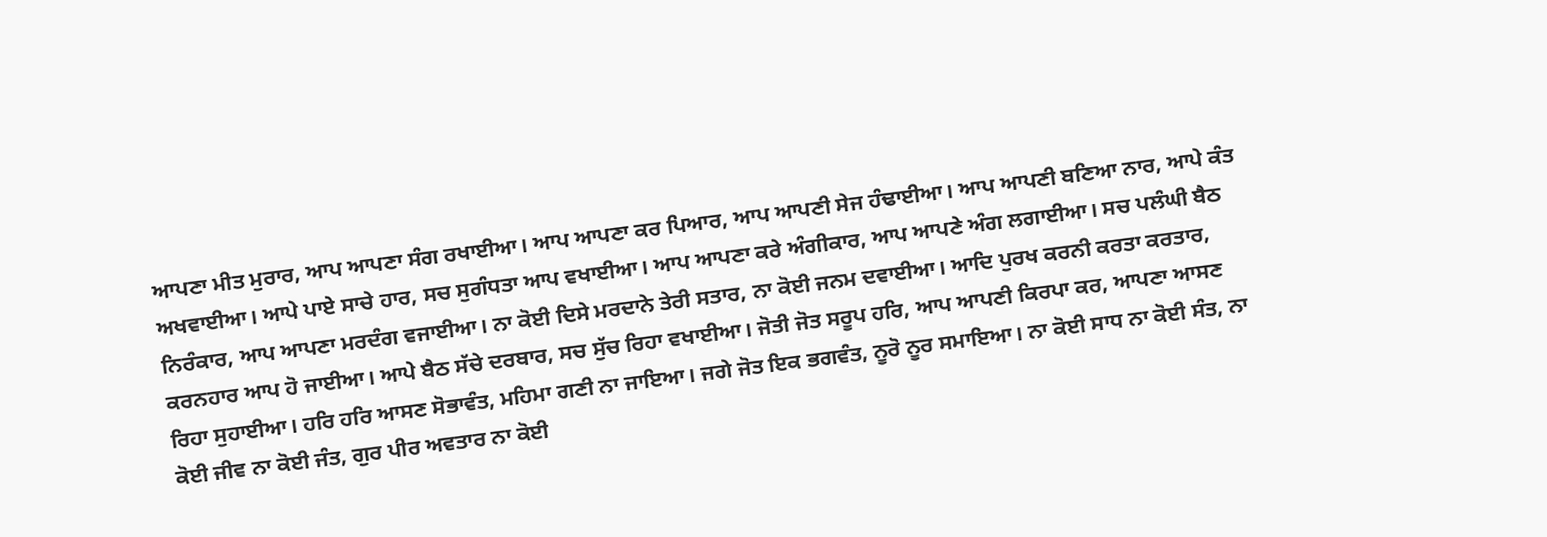ਆਪਣਾ ਮੀਤ ਮੁਰਾਰ, ਆਪ ਆਪਣਾ ਸੰਗ ਰਖਾਈਆ। ਆਪ ਆਪਣਾ ਕਰ ਪਿਆਰ, ਆਪ ਆਪਣੀ ਸੇਜ ਹੰਢਾਈਆ। ਆਪ ਆਪਣੀ ਬਣਿਆ ਨਾਰ, ਆਪੇ ਕੰਤ ਅਖਵਾਈਆ। ਆਪੇ ਪਾਏ ਸਾਚੇ ਹਾਰ, ਸਚ ਸੁਗੰਧਤਾ ਆਪ ਵਖਾਈਆ। ਆਪ ਆਪਣਾ ਕਰੇ ਅੰਗੀਕਾਰ, ਆਪ ਆਪਣੇ ਅੰਗ ਲਗਾਈਆ। ਸਚ ਪਲੰਘੀ ਬੈਠ ਨਿਰੰਕਾਰ, ਆਪ ਆਪਣਾ ਮਰਦੰਗ ਵਜਾਈਆ। ਨਾ ਕੋਈ ਦਿਸੇ ਮਰਦਾਨੇ ਤੇਰੀ ਸਤਾਰ, ਨਾ ਕੋਈ ਜਨਮ ਦਵਾਈਆ। ਆਦਿ ਪੁਰਖ ਕਰਨੀ ਕਰਤਾ ਕਰਤਾਰ, ਕਰਨਹਾਰ ਆਪ ਹੋ ਜਾਈਆ। ਆਪੇ ਬੈਠ ਸੱਚੇ ਦਰਬਾਰ, ਸਚ ਸੁੱਚ ਰਿਹਾ ਵਖਾਈਆ। ਜੋਤੀ ਜੋਤ ਸਰੂਪ ਹਰਿ, ਆਪ ਆਪਣੀ ਕਿਰਪਾ ਕਰ, ਆਪਣਾ ਆਸਣ ਰਿਹਾ ਸੁਹਾਈਆ। ਹਰਿ ਹਰਿ ਆਸਣ ਸੋਭਾਵੰਤ, ਮਹਿਮਾ ਗਣੀ ਨਾ ਜਾਇਆ। ਜਗੇ ਜੋਤ ਇਕ ਭਗਵੰਤ, ਨੂਰੋ ਨੂਰ ਸਮਾਇਆ। ਨਾ ਕੋਈ ਸਾਧ ਨਾ ਕੋਈ ਸੰਤ, ਨਾ ਕੋਈ ਜੀਵ ਨਾ ਕੋਈ ਜੰਤ, ਗੁਰ ਪੀਰ ਅਵਤਾਰ ਨਾ ਕੋਈ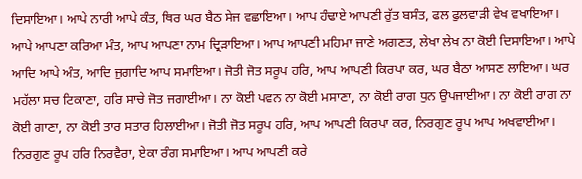ਦਿਸਾਇਆ। ਆਪੇ ਨਾਰੀ ਆਪੇ ਕੰਤ, ਥਿਰ ਘਰ ਬੈਠ ਸੇਜ ਵਛਾਇਆ। ਆਪ ਹੰਢਾਏ ਆਪਣੀ ਰੁੱਤ ਬਸੰਤ, ਫਲ ਫੁਲਵਾੜੀ ਵੇਖ ਵਖਾਇਆ। ਆਪੇ ਆਪਣਾ ਕਰਿਆ ਮੰਤ, ਆਪ ਆਪਣਾ ਨਾਮ ਦ੍ਰਿੜਾਇਆ। ਆਪ ਆਪਣੀ ਮਹਿਮਾ ਜਾਣੇ ਅਗਣਤ, ਲੇਖਾ ਲੇਖ ਨਾ ਕੋਈ ਦਿਸਾਇਆ। ਆਪੇ ਆਦਿ ਆਪੇ ਅੰਤ, ਆਦਿ ਜੁਗਾਦਿ ਆਪ ਸਮਾਇਆ। ਜੋਤੀ ਜੋਤ ਸਰੂਪ ਹਰਿ, ਆਪ ਆਪਣੀ ਕਿਰਪਾ ਕਰ, ਘਰ ਬੈਠਾ ਆਸਣ ਲਾਇਆ। ਘਰ ਮਹੱਲਾ ਸਚ ਟਿਕਾਣਾ, ਹਰਿ ਸਾਚੇ ਜੋਤ ਜਗਾਈਆ। ਨਾ ਕੋਈ ਪਵਨ ਨਾ ਕੋਈ ਮਸਾਣਾ, ਨਾ ਕੋਈ ਰਾਗ ਧੁਨ ਉਪਜਾਈਆ। ਨਾ ਕੋਈ ਰਾਗ ਨਾ ਕੋਈ ਗਾਣਾ, ਨਾ ਕੋਈ ਤਾਰ ਸਤਾਰ ਹਿਲਾਈਆ। ਜੋਤੀ ਜੋਤ ਸਰੂਪ ਹਰਿ, ਆਪ ਆਪਣੀ ਕਿਰਪਾ ਕਰ, ਨਿਰਗੁਣ ਰੂਪ ਆਪ ਅਖਵਾਈਆ। ਨਿਰਗੁਣ ਰੂਪ ਹਰਿ ਨਿਰਵੈਰਾ, ਏਕਾ ਰੰਗ ਸਮਾਇਆ। ਆਪ ਆਪਣੀ ਕਰੇ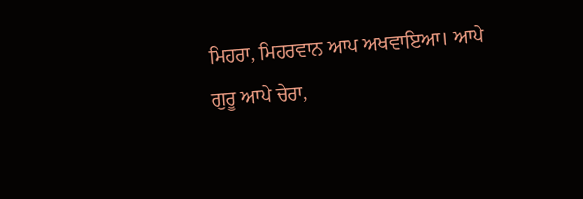ਮਿਹਰਾ, ਮਿਹਰਵਾਨ ਆਪ ਅਖਵਾਇਆ। ਆਪੇ ਗੁਰੂ ਆਪੇ ਚੇਰਾ,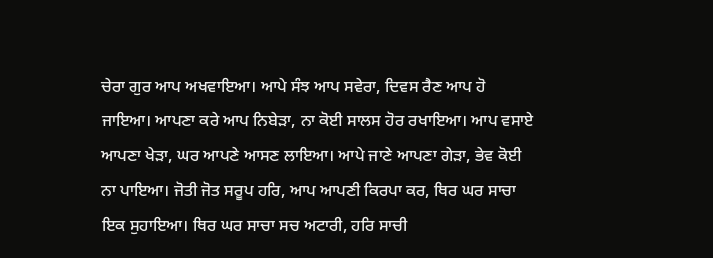ਚੇਰਾ ਗੁਰ ਆਪ ਅਖਵਾਇਆ। ਆਪੇ ਸੰਝ ਆਪ ਸਵੇਰਾ, ਦਿਵਸ ਰੈਣ ਆਪ ਹੋ ਜਾਇਆ। ਆਪਣਾ ਕਰੇ ਆਪ ਨਿਬੇੜਾ, ਨਾ ਕੋਈ ਸਾਲਸ ਹੋਰ ਰਖਾਇਆ। ਆਪ ਵਸਾਏ ਆਪਣਾ ਖੇੜਾ, ਘਰ ਆਪਣੇ ਆਸਣ ਲਾਇਆ। ਆਪੇ ਜਾਣੇ ਆਪਣਾ ਗੇੜਾ, ਭੇਵ ਕੋਈ ਨਾ ਪਾਇਆ। ਜੋਤੀ ਜੋਤ ਸਰੂਪ ਹਰਿ, ਆਪ ਆਪਣੀ ਕਿਰਪਾ ਕਰ, ਥਿਰ ਘਰ ਸਾਚਾ ਇਕ ਸੁਹਾਇਆ। ਥਿਰ ਘਰ ਸਾਚਾ ਸਚ ਅਟਾਰੀ, ਹਰਿ ਸਾਚੀ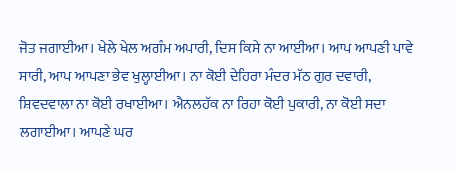ਜੋਤ ਜਗਾਈਆ। ਖੇਲੇ ਖੇਲ ਅਗੰਮ ਅਪਾਰੀ, ਦਿਸ ਕਿਸੇ ਨਾ ਆਈਆ। ਆਪ ਆਪਣੀ ਪਾਵੇ ਸਾਰੀ, ਆਪ ਆਪਣਾ ਭੇਵ ਖੁਲ੍ਹਾਈਆ। ਨਾ ਕੋਈ ਦੇਹਿਰਾ ਮੰਦਰ ਮੱਠ ਗੁਰ ਦਵਾਰੀ, ਸ਼ਿਵਦਵਾਲਾ ਨਾ ਕੋਈ ਰਖਾਈਆ। ਐਨਲਹੱਕ ਨਾ ਰਿਹਾ ਕੋਈ ਪੁਕਾਰੀ, ਨਾ ਕੋਈ ਸਦਾ ਲਗਾਈਆ। ਆਪਣੇ ਘਰ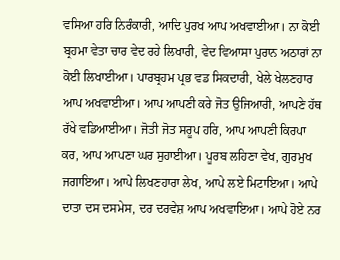ਵਸਿਆ ਹਰਿ ਨਿਰੰਕਾਰੀ, ਆਦਿ ਪੁਰਖ ਆਪ ਅਖਵਾਈਆ। ਨਾ ਕੋਈ ਬ੍ਰਹਮਾ ਵੇਤਾ ਚਾਰ ਵੇਦ ਰਹੇ ਲਿਖਾਰੀ, ਵੇਦ ਵਿਆਸਾ ਪੁਰਾਨ ਅਠਾਰਾਂ ਨਾ ਕੋਈ ਲਿਖਾਈਆ। ਪਾਰਬ੍ਰਹਮ ਪ੍ਰਭ ਵਡ ਸਿਕਦਾਰੀ, ਖੇਲੇ ਖੇਲਣਹਾਰ ਆਪ ਅਖਵਾਈਆ। ਆਪ ਆਪਣੀ ਕਰੇ ਜੋਤ ਉਜਿਆਰੀ, ਆਪਣੇ ਹੱਥ ਰੱਖੇ ਵਡਿਆਈਆ। ਜੋਤੀ ਜੋਤ ਸਰੂਪ ਹਰਿ, ਆਪ ਆਪਣੀ ਕਿਰਪਾ ਕਰ, ਆਪ ਆਪਣਾ ਘਰ ਸੁਹਾਈਆ। ਪੂਰਬ ਲਹਿਣਾ ਵੇਖ, ਗੁਰਮੁਖ ਜਗਾਇਆ। ਆਪੇ ਲਿਖਣਹਾਰਾ ਲੇਖ, ਆਪੇ ਲਏ ਮਿਟਾਇਆ। ਆਪੇ ਦਾਤਾ ਦਸ ਦਸਮੇਸ, ਦਰ ਦਰਵੇਸ਼ ਆਪ ਅਖਵਾਇਆ। ਆਪੇ ਹੋਏ ਨਰ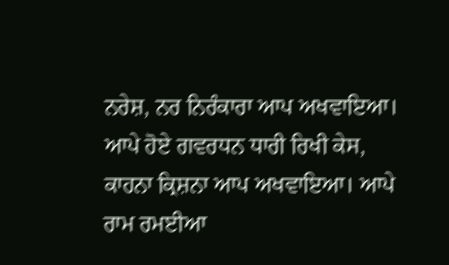ਨਰੇਸ਼, ਨਰ ਨਿਰੰਕਾਰਾ ਆਪ ਅਖਵਾਇਆ। ਆਪੇ ਹੋਏ ਗਵਰਧਨ ਧਾਰੀ ਰਿਖੀ ਕੇਸ, ਕਾਹਨਾ ਕ੍ਰਿਸ਼ਨਾ ਆਪ ਅਖਵਾਇਆ। ਆਪੇ ਰਾਮ ਰਮਈਆ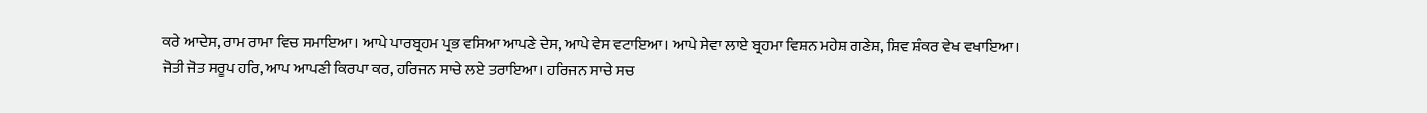ਕਰੇ ਆਦੇਸ, ਰਾਮ ਰਾਮਾ ਵਿਚ ਸਮਾਇਆ। ਆਪੇ ਪਾਰਬ੍ਰਹਮ ਪ੍ਰਭ ਵਸਿਆ ਆਪਣੇ ਦੇਸ, ਆਪੇ ਵੇਸ ਵਟਾਇਆ। ਆਪੇ ਸੇਵਾ ਲਾਏ ਬ੍ਰਹਮਾ ਵਿਸ਼ਨ ਮਹੇਸ਼ ਗਣੇਸ਼, ਸ਼ਿਵ ਸ਼ੰਕਰ ਵੇਖ ਵਖਾਇਆ। ਜੋਤੀ ਜੋਤ ਸਰੂਪ ਹਰਿ, ਆਪ ਆਪਣੀ ਕਿਰਪਾ ਕਰ, ਹਰਿਜਨ ਸਾਚੇ ਲਏ ਤਰਾਇਆ। ਹਰਿਜਨ ਸਾਚੇ ਸਚ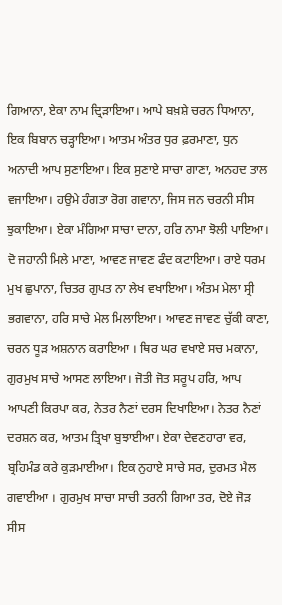ਗਿਆਨਾ, ਏਕਾ ਨਾਮ ਦ੍ਰਿੜਾਇਆ। ਆਪੇ ਬਖ਼ਸ਼ੇ ਚਰਨ ਧਿਆਨਾ, ਇਕ ਬਿਬਾਨ ਚੜ੍ਹਾਇਆ। ਆਤਮ ਅੰਤਰ ਧੁਰ ਫ਼ਰਮਾਣਾ, ਧੁਨ ਅਨਾਦੀ ਆਪ ਸੁਣਾਇਆ। ਇਕ ਸੁਣਾਏ ਸਾਚਾ ਗਾਣਾ, ਅਨਹਦ ਤਾਲ ਵਜਾਇਆ। ਹਉਮੇ ਹੰਗਤਾ ਰੋਗ ਗਵਾਨਾ, ਜਿਸ ਜਨ ਚਰਨੀ ਸੀਸ ਝੁਕਾਇਆ। ਏਕਾ ਮੰਗਿਆ ਸਾਚਾ ਦਾਨਾ, ਹਰਿ ਨਾਮਾ ਝੋਲੀ ਪਾਇਆ। ਦੋ ਜਹਾਨੀ ਮਿਲੇ ਮਾਣਾ, ਆਵਣ ਜਾਵਣ ਫੰਦ ਕਟਾਇਆ। ਰਾਏ ਧਰਮ ਮੁਖ ਛੁਪਾਨਾ, ਚਿਤਰ ਗੁਪਤ ਨਾ ਲੇਖ ਵਖਾਇਆ। ਅੰਤਮ ਮੇਲਾ ਸ੍ਰੀ ਭਗਵਾਨਾ, ਹਰਿ ਸਾਚੇ ਮੇਲ ਮਿਲਾਇਆ। ਆਵਣ ਜਾਵਣ ਚੁੱਕੀ ਕਾਣਾ, ਚਰਨ ਧੂੜ ਅਸ਼ਨਾਨ ਕਰਾਇਆ । ਥਿਰ ਘਰ ਵਖਾਏ ਸਚ ਮਕਾਨਾ, ਗੁਰਮੁਖ ਸਾਚੇ ਆਸਣ ਲਾਇਆ। ਜੋਤੀ ਜੋਤ ਸਰੂਪ ਹਰਿ, ਆਪ ਆਪਣੀ ਕਿਰਪਾ ਕਰ, ਨੇਤਰ ਨੈਣਾਂ ਦਰਸ ਦਿਖਾਇਆ। ਨੇਤਰ ਨੈਣਾਂ ਦਰਸ਼ਨ ਕਰ, ਆਤਮ ਤ੍ਰਿਖਾ ਬੁਝਾਈਆ। ਏਕਾ ਦੇਵਣਹਾਰਾ ਵਰ, ਬ੍ਰਹਿਮੰਡ ਕਰੇ ਕੁੜਮਾਈਆ। ਇਕ ਨੁਹਾਏ ਸਾਚੇ ਸਰ, ਦੁਰਮਤ ਮੈਲ ਗਵਾਈਆ । ਗੁਰਮੁਖ ਸਾਚਾ ਸਾਚੀ ਤਰਨੀ ਗਿਆ ਤਰ, ਦੋਏ ਜੋੜ ਸੀਸ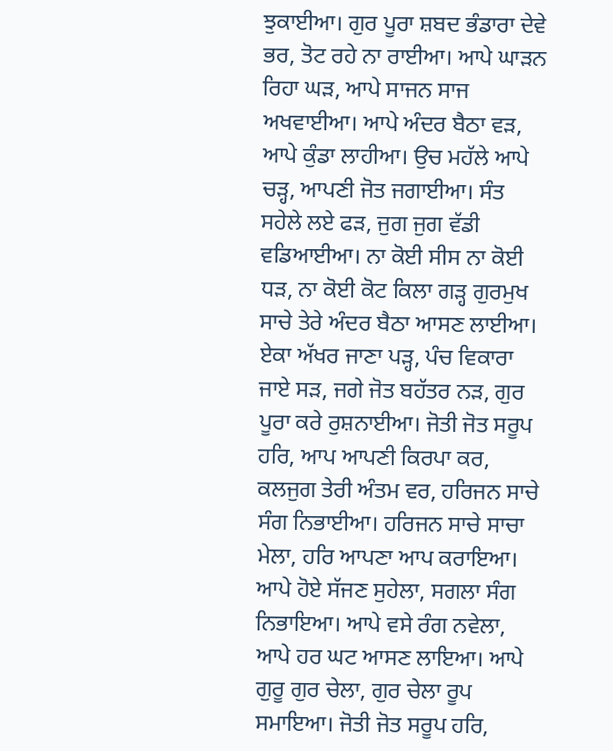ਝੁਕਾਈਆ। ਗੁਰ ਪੂਰਾ ਸ਼ਬਦ ਭੰਡਾਰਾ ਦੇਵੇ ਭਰ, ਤੋਟ ਰਹੇ ਨਾ ਰਾਈਆ। ਆਪੇ ਘਾੜਨ ਰਿਹਾ ਘੜ, ਆਪੇ ਸਾਜਨ ਸਾਜ ਅਖਵਾਈਆ। ਆਪੇ ਅੰਦਰ ਬੈਠਾ ਵੜ, ਆਪੇ ਕੁੰਡਾ ਲਾਹੀਆ। ਉਚ ਮਹੱਲੇ ਆਪੇ ਚੜ੍ਹ, ਆਪਣੀ ਜੋਤ ਜਗਾਈਆ। ਸੰਤ ਸਹੇਲੇ ਲਏ ਫੜ, ਜੁਗ ਜੁਗ ਵੱਡੀ ਵਡਿਆਈਆ। ਨਾ ਕੋਈ ਸੀਸ ਨਾ ਕੋਈ ਧੜ, ਨਾ ਕੋਈ ਕੋਟ ਕਿਲਾ ਗੜ੍ਹ ਗੁਰਮੁਖ ਸਾਚੇ ਤੇਰੇ ਅੰਦਰ ਬੈਠਾ ਆਸਣ ਲਾਈਆ। ਏਕਾ ਅੱਖਰ ਜਾਣਾ ਪੜ੍ਹ, ਪੰਚ ਵਿਕਾਰਾ ਜਾਏ ਸੜ, ਜਗੇ ਜੋਤ ਬਹੱਤਰ ਨੜ, ਗੁਰ ਪੂਰਾ ਕਰੇ ਰੁਸ਼ਨਾਈਆ। ਜੋਤੀ ਜੋਤ ਸਰੂਪ ਹਰਿ, ਆਪ ਆਪਣੀ ਕਿਰਪਾ ਕਰ, ਕਲਜੁਗ ਤੇਰੀ ਅੰਤਮ ਵਰ, ਹਰਿਜਨ ਸਾਚੇ ਸੰਗ ਨਿਭਾਈਆ। ਹਰਿਜਨ ਸਾਚੇ ਸਾਚਾ ਮੇਲਾ, ਹਰਿ ਆਪਣਾ ਆਪ ਕਰਾਇਆ। ਆਪੇ ਹੋਏ ਸੱਜਣ ਸੁਹੇਲਾ, ਸਗਲਾ ਸੰਗ ਨਿਭਾਇਆ। ਆਪੇ ਵਸੇ ਰੰਗ ਨਵੇਲਾ, ਆਪੇ ਹਰ ਘਟ ਆਸਣ ਲਾਇਆ। ਆਪੇ ਗੁਰੂ ਗੁਰ ਚੇਲਾ, ਗੁਰ ਚੇਲਾ ਰੂਪ ਸਮਾਇਆ। ਜੋਤੀ ਜੋਤ ਸਰੂਪ ਹਰਿ,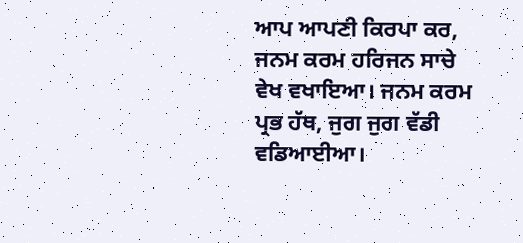ਆਪ ਆਪਣੀ ਕਿਰਪਾ ਕਰ, ਜਨਮ ਕਰਮ ਹਰਿਜਨ ਸਾਚੇ ਵੇਖ ਵਖਾਇਆ। ਜਨਮ ਕਰਮ ਪ੍ਰਭ ਹੱਥ, ਜੁਗ ਜੁਗ ਵੱਡੀ ਵਡਿਆਈਆ।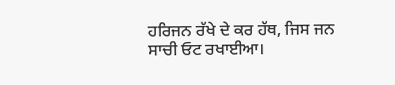ਹਰਿਜਨ ਰੱਖੇ ਦੇ ਕਰ ਹੱਥ, ਜਿਸ ਜਨ ਸਾਚੀ ਓਟ ਰਖਾਈਆ।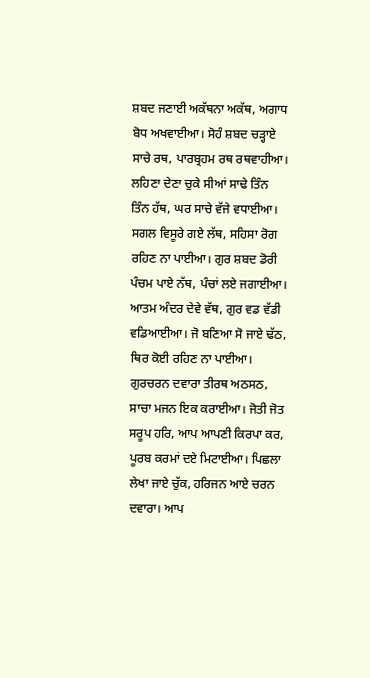ਸ਼ਬਦ ਜਣਾਈ ਅਕੱਥਨਾ ਅਕੱਥ, ਅਗਾਧ ਬੋਧ ਅਖਵਾਈਆ। ਸੋਹੰ ਸ਼ਬਦ ਚੜ੍ਹਾਏ ਸਾਚੇ ਰਥ, ਪਾਰਬ੍ਰਹਮ ਰਥ ਰਥਵਾਹੀਆ। ਲਹਿਣਾ ਦੇਣਾ ਚੁਕੇ ਸੀਆਂ ਸਾਢੇ ਤਿੰਨ ਤਿੰਨ ਹੱਥ, ਘਰ ਸਾਚੇ ਵੱਜੇ ਵਧਾਈਆ। ਸਗਲ ਵਿਸੂਰੇ ਗਏ ਲੱਥ, ਸਹਿਸਾ ਰੋਗ ਰਹਿਣ ਨਾ ਪਾਈਆ। ਗੁਰ ਸ਼ਬਦ ਡੋਰੀ ਪੰਚਮ ਪਾਏ ਨੱਥ, ਪੰਚਾਂ ਲਏ ਜਗਾਈਆ। ਆਤਮ ਅੰਦਰ ਦੇਵੇ ਵੱਥ, ਗੁਰ ਵਡ ਵੱਡੀ ਵਡਿਆਈਆ। ਜੋ ਬਣਿਆ ਸੋ ਜਾਏ ਢੱਠ, ਥਿਰ ਕੋਈ ਰਹਿਣ ਨਾ ਪਾਈਆ। ਗੁਰਚਰਨ ਦਵਾਰਾ ਤੀਰਥ ਅਠਸਠ, ਸਾਚਾ ਮਜਨ ਇਕ ਕਰਾਈਆ। ਜੋਤੀ ਜੋਤ ਸਰੂਪ ਹਰਿ, ਆਪ ਆਪਣੀ ਕਿਰਪਾ ਕਰ, ਪੂਰਬ ਕਰਮਾਂ ਦਏ ਮਿਟਾਈਆ। ਪਿਛਲਾ ਲੇਖਾ ਜਾਏ ਚੁੱਕ, ਹਰਿਜਨ ਆਏ ਚਰਨ ਦਵਾਰਾ। ਆਪ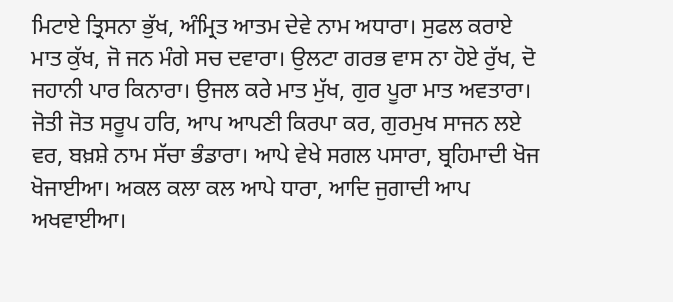ਮਿਟਾਏ ਤ੍ਰਿਸਨਾ ਭੁੱਖ, ਅੰਮ੍ਰਿਤ ਆਤਮ ਦੇਵੇ ਨਾਮ ਅਧਾਰਾ। ਸੁਫਲ ਕਰਾਏ ਮਾਤ ਕੁੱਖ, ਜੋ ਜਨ ਮੰਗੇ ਸਚ ਦਵਾਰਾ। ਉਲਟਾ ਗਰਭ ਵਾਸ ਨਾ ਹੋਏ ਰੁੱਖ, ਦੋ ਜਹਾਨੀ ਪਾਰ ਕਿਨਾਰਾ। ਉਜਲ ਕਰੇ ਮਾਤ ਮੁੱਖ, ਗੁਰ ਪੂਰਾ ਮਾਤ ਅਵਤਾਰਾ। ਜੋਤੀ ਜੋਤ ਸਰੂਪ ਹਰਿ, ਆਪ ਆਪਣੀ ਕਿਰਪਾ ਕਰ, ਗੁਰਮੁਖ ਸਾਜਨ ਲਏ ਵਰ, ਬਖ਼ਸ਼ੇ ਨਾਮ ਸੱਚਾ ਭੰਡਾਰਾ। ਆਪੇ ਵੇਖੇ ਸਗਲ ਪਸਾਰਾ, ਬ੍ਰਹਿਮਾਦੀ ਖੋਜ ਖੋਜਾਈਆ। ਅਕਲ ਕਲਾ ਕਲ ਆਪੇ ਧਾਰਾ, ਆਦਿ ਜੁਗਾਦੀ ਆਪ ਅਖਵਾਈਆ।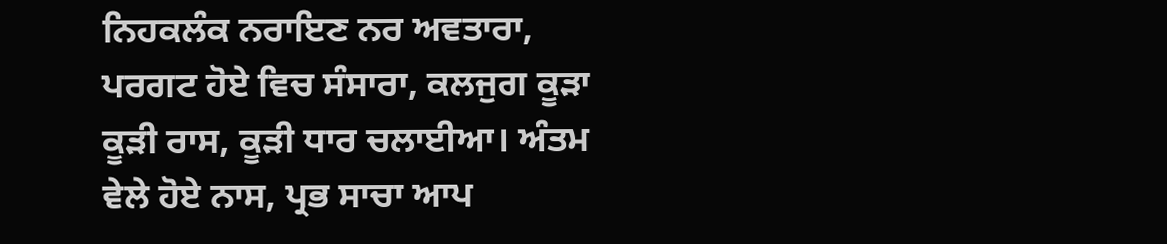ਨਿਹਕਲੰਕ ਨਰਾਇਣ ਨਰ ਅਵਤਾਰਾ, ਪਰਗਟ ਹੋਏ ਵਿਚ ਸੰਸਾਰਾ, ਕਲਜੁਗ ਕੂੜਾ ਕੂੜੀ ਰਾਸ, ਕੂੜੀ ਧਾਰ ਚਲਾਈਆ। ਅੰਤਮ ਵੇਲੇ ਹੋਏ ਨਾਸ, ਪ੍ਰਭ ਸਾਚਾ ਆਪ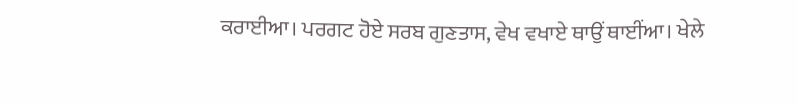ਕਰਾਈਆ। ਪਰਗਟ ਹੋਏ ਸਰਬ ਗੁਣਤਾਸ, ਵੇਖ ਵਖਾਏ ਥਾਉਂ ਥਾਈਂਆ। ਖੇਲੇ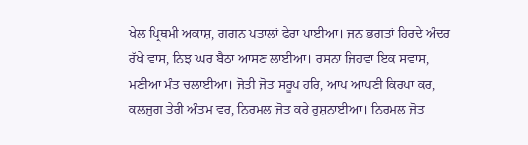ਖੇਲ ਪ੍ਰਿਥਮੀ ਅਕਾਸ਼, ਗਗਨ ਪਤਾਲਾਂ ਫੇਰਾ ਪਾਈਆ। ਜਨ ਭਗਤਾਂ ਹਿਰਦੇ ਅੰਦਰ ਰੱਖੇ ਵਾਸ, ਨਿਝ ਘਰ ਬੈਠਾ ਆਸਣ ਲਾਈਆ। ਰਸਨਾ ਜਿਹਵਾ ਇਕ ਸਵਾਸ, ਮਣੀਆ ਮੰਤ ਚਲਾਈਆ। ਜੋਤੀ ਜੋਤ ਸਰੂਪ ਹਰਿ, ਆਪ ਆਪਣੀ ਕਿਰਪਾ ਕਰ, ਕਲਜੁਗ ਤੇਰੀ ਅੰਤਮ ਵਰ, ਨਿਰਮਲ ਜੋਤ ਕਰੇ ਰੁਸ਼ਨਾਈਆ। ਨਿਰਮਲ ਜੋਤ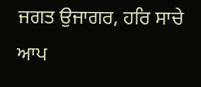ਜਗਤ ਉਜਾਗਰ, ਹਰਿ ਸਾਚੇ ਆਪ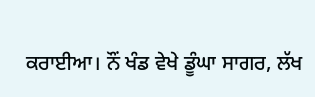ਕਰਾਈਆ। ਨੌਂ ਖੰਡ ਵੇਖੇ ਡੂੰਘਾ ਸਾਗਰ, ਲੱਖ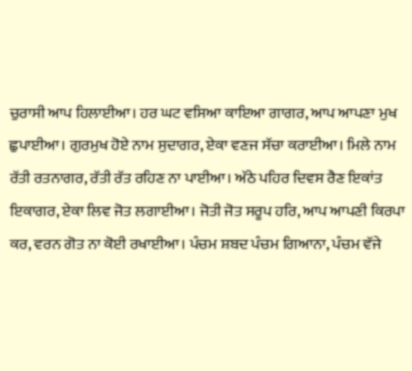ਚੁਰਾਸੀ ਆਪ ਹਿਲਾਈਆ। ਹਰ ਘਟ ਵਸਿਆ ਕਾਇਆ ਗਾਗਰ, ਆਪ ਆਪਣਾ ਮੁਖ ਛੁਪਾਈਆ। ਗੁਰਮੁਖ ਹੋਏ ਨਾਮ ਸੁਦਾਗਰ, ਏਕਾ ਵਣਜ ਸੱਚਾ ਕਰਾਈਆ। ਮਿਲੇ ਨਾਮ ਰੱਤੀ ਰਤਨਾਗਰ, ਰੱਤੀ ਰੱਤ ਰਹਿਣ ਨਾ ਪਾਈਆ। ਅੱਠੇ ਪਹਿਰ ਦਿਵਸ ਰੈਣ ਇਕਾਂਤ ਇਕਾਗਰ, ਏਕਾ ਲਿਵ ਜੋਤ ਲਗਾਈਆ। ਜੋਤੀ ਜੋਤ ਸਰੂਪ ਹਰਿ, ਆਪ ਆਪਣੀ ਕਿਰਪਾ ਕਰ, ਵਰਨ ਗੋਤ ਨਾ ਕੋਈ ਰਖਾਈਆ। ਪੰਚਮ ਸ਼ਬਦ ਪੰਚਮ ਗਿਆਨਾ, ਪੰਚਮ ਵੱਜੇ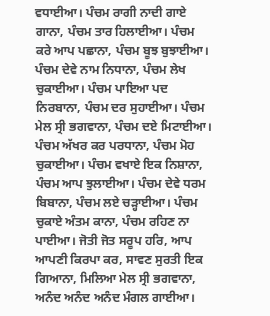ਵਧਾਈਆ। ਪੰਚਮ ਰਾਗੀ ਨਾਦੀ ਗਾਏ ਗਾਨਾ, ਪੰਚਮ ਤਾਰ ਹਿਲਾਈਆ। ਪੰਚਮ ਕਰੇ ਆਪ ਪਛਾਨਾ, ਪੰਚਮ ਬੂਝ ਬੁਝਾਈਆ। ਪੰਚਮ ਦੇਵੇ ਨਾਮ ਨਿਧਾਨਾ, ਪੰਚਮ ਲੇਖ ਚੁਕਾਈਆ। ਪੰਚਮ ਪਾਇਆ ਪਦ ਨਿਰਬਾਨਾ, ਪੰਚਮ ਦਰ ਸੁਹਾਈਆ। ਪੰਚਮ ਮੇਲ ਸ੍ਰੀ ਭਗਵਾਨਾ, ਪੰਚਮ ਦਏ ਮਿਟਾਈਆ। ਪੰਚਮ ਅੱਖਰ ਕਰ ਪਰਧਾਨਾ, ਪੰਚਮ ਮੋਹ ਚੁਕਾਈਆ। ਪੰਚਮ ਵਖਾਏ ਇਕ ਨਿਸ਼ਾਨਾ, ਪੰਚਮ ਆਪ ਝੁਲਾਈਆ। ਪੰਚਮ ਦੇਵੇ ਧਰਮ ਬਿਬਾਨਾ, ਪੰਚਮ ਲਏ ਚੜ੍ਹਾਈਆ। ਪੰਚਮ ਚੁਕਾਏ ਅੰਤਮ ਕਾਨਾ, ਪੰਚਮ ਰਹਿਣ ਨਾ ਪਾਈਆ। ਜੋਤੀ ਜੋਤ ਸਰੂਪ ਹਰਿ, ਆਪ ਆਪਣੀ ਕਿਰਪਾ ਕਰ, ਸਾਵਣ ਸੁਰਤੀ ਇਕ ਗਿਆਨਾ, ਮਿਲਿਆ ਮੇਲ ਸ੍ਰੀ ਭਗਵਾਨਾ, ਅਨੰਦ ਅਨੰਦ ਅਨੰਦ ਮੰਗਲ ਗਾਈਆ।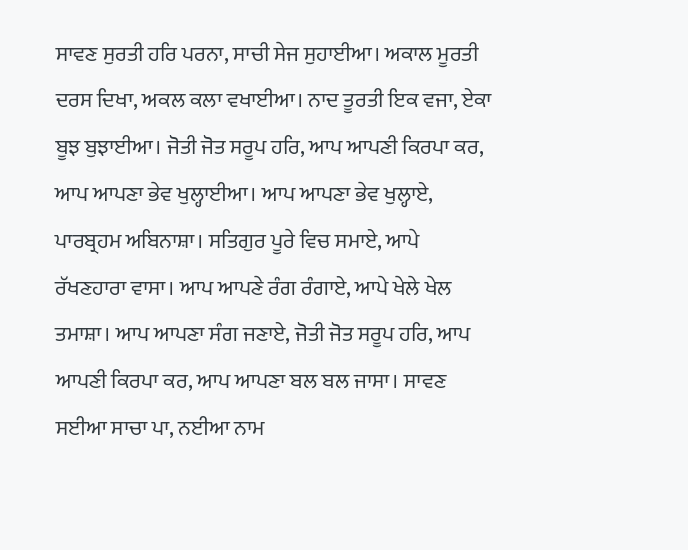ਸਾਵਣ ਸੁਰਤੀ ਹਰਿ ਪਰਨਾ, ਸਾਚੀ ਸੇਜ ਸੁਹਾਈਆ। ਅਕਾਲ ਮੂਰਤੀ ਦਰਸ ਦਿਖਾ, ਅਕਲ ਕਲਾ ਵਖਾਈਆ। ਨਾਦ ਤੂਰਤੀ ਇਕ ਵਜਾ, ਏਕਾ ਬੂਝ ਬੁਝਾਈਆ। ਜੋਤੀ ਜੋਤ ਸਰੂਪ ਹਰਿ, ਆਪ ਆਪਣੀ ਕਿਰਪਾ ਕਰ, ਆਪ ਆਪਣਾ ਭੇਵ ਖੁਲ੍ਹਾਈਆ। ਆਪ ਆਪਣਾ ਭੇਵ ਖੁਲ੍ਹਾਏ, ਪਾਰਬ੍ਰਹਮ ਅਬਿਨਾਸ਼ਾ। ਸਤਿਗੁਰ ਪੂਰੇ ਵਿਚ ਸਮਾਏ, ਆਪੇ ਰੱਖਣਹਾਰਾ ਵਾਸਾ। ਆਪ ਆਪਣੇ ਰੰਗ ਰੰਗਾਏ, ਆਪੇ ਖੇਲੇ ਖੇਲ ਤਮਾਸ਼ਾ। ਆਪ ਆਪਣਾ ਸੰਗ ਜਣਾਏ, ਜੋਤੀ ਜੋਤ ਸਰੂਪ ਹਰਿ, ਆਪ ਆਪਣੀ ਕਿਰਪਾ ਕਰ, ਆਪ ਆਪਣਾ ਬਲ ਬਲ ਜਾਸਾ। ਸਾਵਣ ਸਈਆ ਸਾਚਾ ਪਾ, ਨਈਆ ਨਾਮ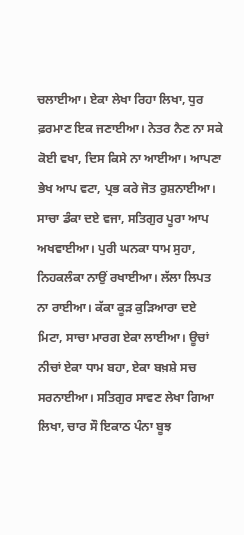ਚਲਾਈਆ। ਏਕਾ ਲੇਖਾ ਰਿਹਾ ਲਿਖਾ, ਧੁਰ ਫ਼ਰਮਾਣ ਇਕ ਜਣਾਈਆ। ਨੇਤਰ ਨੈਣ ਨਾ ਸਕੇ ਕੋਈ ਵਖਾ, ਦਿਸ ਕਿਸੇ ਨਾ ਆਈਆ। ਆਪਣਾ ਭੇਖ ਆਪ ਵਟਾ, ਪ੍ਰਭ ਕਰੇ ਜੋਤ ਰੁਸ਼ਨਾਈਆ। ਸਾਚਾ ਡੰਕਾ ਦਏ ਵਜਾ, ਸਤਿਗੁਰ ਪੂਰਾ ਆਪ ਅਖਵਾਈਆ। ਪੁਰੀ ਘਨਕਾ ਧਾਮ ਸੁਹਾ, ਨਿਹਕਲੰਕਾ ਨਾਉਂ ਰਖਾਈਆ। ਲੱਲਾ ਲਿਪਤ ਨਾ ਰਾਈਆ। ਕੱਕਾ ਕੂੜ ਕੁੜਿਆਰਾ ਦਏ ਮਿਟਾ, ਸਾਚਾ ਮਾਰਗ ਏਕਾ ਲਾਈਆ। ਊਚਾਂ ਨੀਚਾਂ ਏਕਾ ਧਾਮ ਬਹਾ, ਏਕਾ ਬਖ਼ਸ਼ੇ ਸਚ ਸਰਨਾਈਆ। ਸਤਿਗੁਰ ਸਾਵਣ ਲੇਖਾ ਗਿਆ ਲਿਖਾ, ਚਾਰ ਸੌ ਇਕਾਠ ਪੰਨਾ ਬੂਝ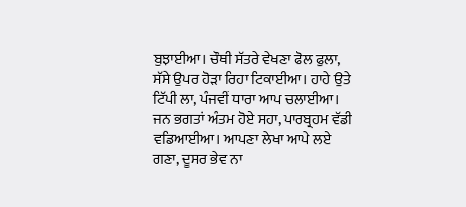ਬੁਝਾਈਆ। ਚੌਥੀ ਸੱਤਰੇ ਵੇਖਣਾ ਫੋਲ ਫੁਲਾ, ਸੱਸੇ ਉਪਰ ਹੋੜਾ ਰਿਹਾ ਟਿਕਾਈਆ। ਹਾਹੇ ਉਤੇ ਟਿੱਪੀ ਲਾ, ਪੰਜਵੀਂ ਧਾਰਾ ਆਪ ਚਲਾਈਆ। ਜਨ ਭਗਤਾਂ ਅੰਤਮ ਹੋਏ ਸਹਾ, ਪਾਰਬ੍ਰਹਮ ਵੱਡੀ ਵਡਿਆਈਆ। ਆਪਣਾ ਲੇਖਾ ਆਪੇ ਲਏ ਗਣਾ, ਦੂਸਰ ਭੇਵ ਨਾ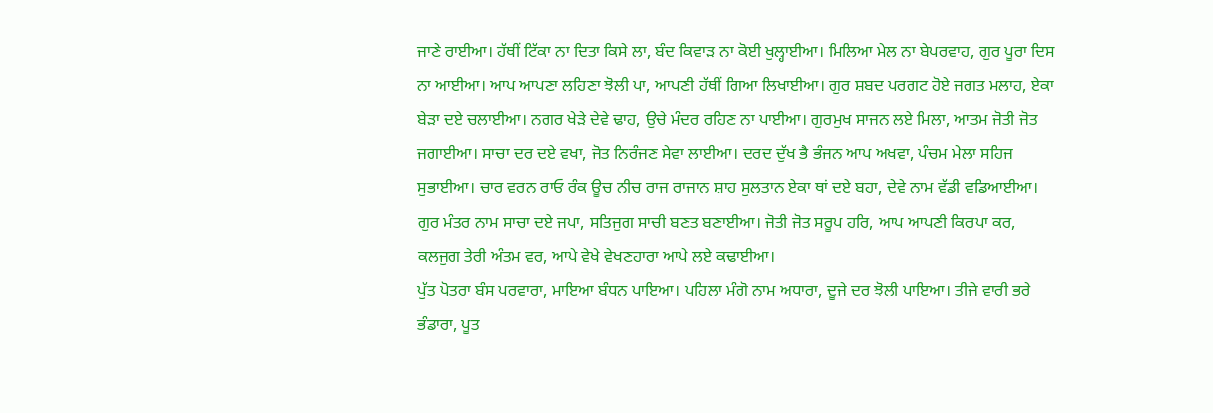ਜਾਣੇ ਰਾਈਆ। ਹੱਥੀਂ ਟਿੱਕਾ ਨਾ ਦਿਤਾ ਕਿਸੇ ਲਾ, ਬੰਦ ਕਿਵਾੜ ਨਾ ਕੋਈ ਖੁਲ੍ਹਾਈਆ। ਮਿਲਿਆ ਮੇਲ ਨਾ ਬੇਪਰਵਾਹ, ਗੁਰ ਪੂਰਾ ਦਿਸ ਨਾ ਆਈਆ। ਆਪ ਆਪਣਾ ਲਹਿਣਾ ਝੋਲੀ ਪਾ, ਆਪਣੀ ਹੱਥੀਂ ਗਿਆ ਲਿਖਾਈਆ। ਗੁਰ ਸ਼ਬਦ ਪਰਗਟ ਹੋਏ ਜਗਤ ਮਲਾਹ, ਏਕਾ ਬੇੜਾ ਦਏ ਚਲਾਈਆ। ਨਗਰ ਖੇੜੇ ਦੇਵੇ ਢਾਹ, ਉਚੇ ਮੰਦਰ ਰਹਿਣ ਨਾ ਪਾਈਆ। ਗੁਰਮੁਖ ਸਾਜਨ ਲਏ ਮਿਲਾ, ਆਤਮ ਜੋਤੀ ਜੋਤ ਜਗਾਈਆ। ਸਾਚਾ ਦਰ ਦਏ ਵਖਾ, ਜੋਤ ਨਿਰੰਜਣ ਸੇਵਾ ਲਾਈਆ। ਦਰਦ ਦੁੱਖ ਭੈ ਭੰਜਨ ਆਪ ਅਖਵਾ, ਪੰਚਮ ਮੇਲਾ ਸਹਿਜ ਸੁਭਾਈਆ। ਚਾਰ ਵਰਨ ਰਾਓ ਰੰਕ ਊਚ ਨੀਚ ਰਾਜ ਰਾਜਾਨ ਸ਼ਾਹ ਸੁਲਤਾਨ ਏਕਾ ਥਾਂ ਦਏ ਬਹਾ, ਦੇਵੇ ਨਾਮ ਵੱਡੀ ਵਡਿਆਈਆ। ਗੁਰ ਮੰਤਰ ਨਾਮ ਸਾਚਾ ਦਏ ਜਪਾ, ਸਤਿਜੁਗ ਸਾਚੀ ਬਣਤ ਬਣਾਈਆ। ਜੋਤੀ ਜੋਤ ਸਰੂਪ ਹਰਿ, ਆਪ ਆਪਣੀ ਕਿਰਪਾ ਕਰ, ਕਲਜੁਗ ਤੇਰੀ ਅੰਤਮ ਵਰ, ਆਪੇ ਵੇਖੇ ਵੇਖਣਹਾਰਾ ਆਪੇ ਲਏ ਕਢਾਈਆ।
ਪੁੱਤ ਪੋਤਰਾ ਬੰਸ ਪਰਵਾਰਾ, ਮਾਇਆ ਬੰਧਨ ਪਾਇਆ। ਪਹਿਲਾ ਮੰਗੋ ਨਾਮ ਅਧਾਰਾ, ਦੂਜੇ ਦਰ ਝੋਲੀ ਪਾਇਆ। ਤੀਜੇ ਵਾਰੀ ਭਰੇ ਭੰਡਾਰਾ, ਪੂਤ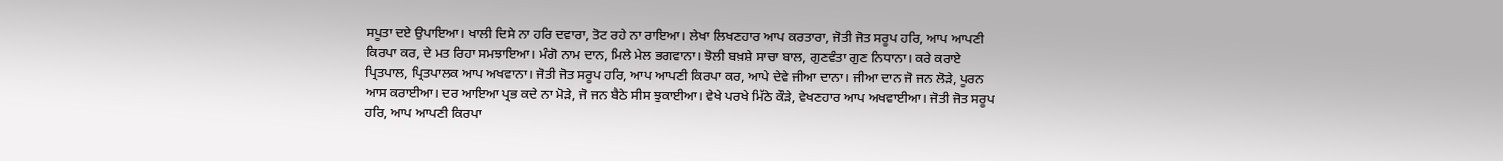ਸਪੂਤਾ ਦਏ ਉਪਾਇਆ। ਖਾਲੀ ਦਿਸੇ ਨਾ ਹਰਿ ਦਵਾਰਾ, ਤੋਟ ਰਹੇ ਨਾ ਰਾਇਆ। ਲੇਖਾ ਲਿਖਣਹਾਰ ਆਪ ਕਰਤਾਰਾ, ਜੋਤੀ ਜੋਤ ਸਰੂਪ ਹਰਿ, ਆਪ ਆਪਣੀ ਕਿਰਪਾ ਕਰ, ਦੇ ਮਤ ਰਿਹਾ ਸਮਝਾਇਆ। ਮੰਗੋ ਨਾਮ ਦਾਨ, ਮਿਲੇ ਮੇਲ ਭਗਵਾਨਾ। ਝੋਲੀ ਬਖ਼ਸ਼ੇ ਸਾਚਾ ਬਾਲ, ਗੁਣਵੰਤਾ ਗੁਣ ਨਿਧਾਨਾ। ਕਰੇ ਕਰਾਏ ਪ੍ਰਿਤਪਾਲ, ਪ੍ਰਿਤਪਾਲਕ ਆਪ ਅਖਵਾਨਾ। ਜੋਤੀ ਜੋਤ ਸਰੂਪ ਹਰਿ, ਆਪ ਆਪਣੀ ਕਿਰਪਾ ਕਰ, ਆਪੇ ਦੇਵੇ ਜੀਆ ਦਾਨਾ। ਜੀਆ ਦਾਨ ਜੋ ਜਨ ਲੋੜੇ, ਪੂਰਨ ਆਸ ਕਰਾਈਆ। ਦਰ ਆਇਆ ਪ੍ਰਭ ਕਦੇ ਨਾ ਮੋੜੇ, ਜੋ ਜਨ ਬੈਠੇ ਸੀਸ ਝੁਕਾਈਆ। ਵੇਖੇ ਪਰਖੇ ਮਿੱਠੇ ਕੌੜੇ, ਵੇਖਣਹਾਰ ਆਪ ਅਖਵਾਈਆ। ਜੋਤੀ ਜੋਤ ਸਰੂਪ ਹਰਿ, ਆਪ ਆਪਣੀ ਕਿਰਪਾ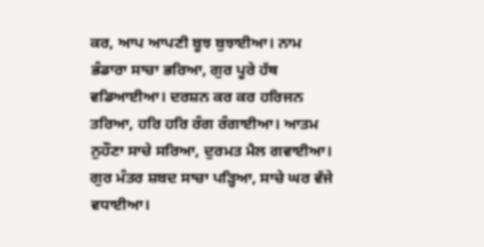ਕਰ, ਆਪ ਆਪਣੀ ਬੂਝ ਬੁਝਾਈਆ। ਨਾਮ ਭੰਡਾਰਾ ਸਾਚਾ ਭਰਿਆ, ਗੁਰ ਪੂਰੇ ਹੱਥ ਵਡਿਆਈਆ। ਦਰਸ਼ਨ ਕਰ ਕਰ ਹਰਿਜਨ ਤਰਿਆ, ਹਰਿ ਹਰਿ ਰੰਗ ਰੰਗਾਈਆ। ਆਤਮ ਨੁਹੌਣਾ ਸਾਚੇ ਸਰਿਆ, ਦੁਰਮਤ ਮੈਲ ਗਵਾਈਆ। ਗੁਰ ਮੰਤਰ ਸ਼ਬਦ ਸਾਚਾ ਪੜ੍ਹਿਆ, ਸਾਚੇ ਘਰ ਵੱਜੇ ਵਧਾਈਆ।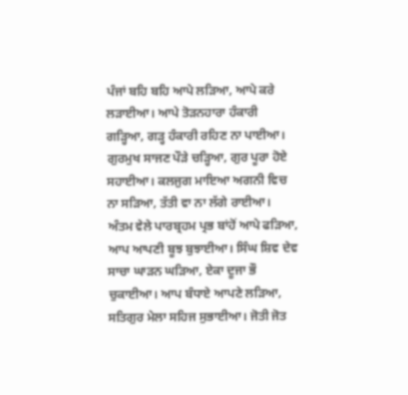ਪੰਜਾਂ ਬਹਿ ਬਹਿ ਆਪੇ ਲੜਿਆ, ਆਪੇ ਕਰੇ ਲੜਾਈਆ। ਆਪੇ ਤੋੜਨਹਾਰਾ ਹੰਕਾਰੀ ਗੜ੍ਹਿਆ, ਗੜ੍ਹ ਹੰਕਾਰੀ ਰਹਿਣ ਨਾ ਪਾਈਆ। ਗੁਰਮੁਖ ਸਾਜਣ ਪੌੜੇ ਚੜ੍ਹਿਆ, ਗੁਰ ਪੂਰਾ ਹੋਏ ਸਹਾਈਆ। ਕਲਜੁਗ ਮਾਇਆ ਅਗਨੀ ਵਿਚ ਨਾ ਸੜਿਆ, ਤੱਤੀ ਵਾ ਨਾ ਲੱਗੇ ਰਾਈਆ। ਅੰਤਮ ਵੇਲੇ ਪਾਰਬ੍ਰਹਮ ਪ੍ਰਭ ਬਾਂਹੋਂ ਆਪੇ ਫੜਿਆ, ਆਪ ਆਪਣੀ ਬੂਝ ਬੁਝਾਈਆ। ਸਿੰਘ ਸ਼ਿਵ ਦੇਵ ਸਾਚਾ ਘਾੜਨ ਘੜਿਆ, ਏਕਾ ਦੂਜਾ ਭੌ ਚੁਕਾਈਆ। ਆਪ ਬੰਧਾਏ ਆਪਣੇ ਲੜਿਆ, ਸਤਿਗੁਰ ਮੇਲਾ ਸਹਿਜ ਸੁਭਾਈਆ। ਜੋਤੀ ਜੋਤ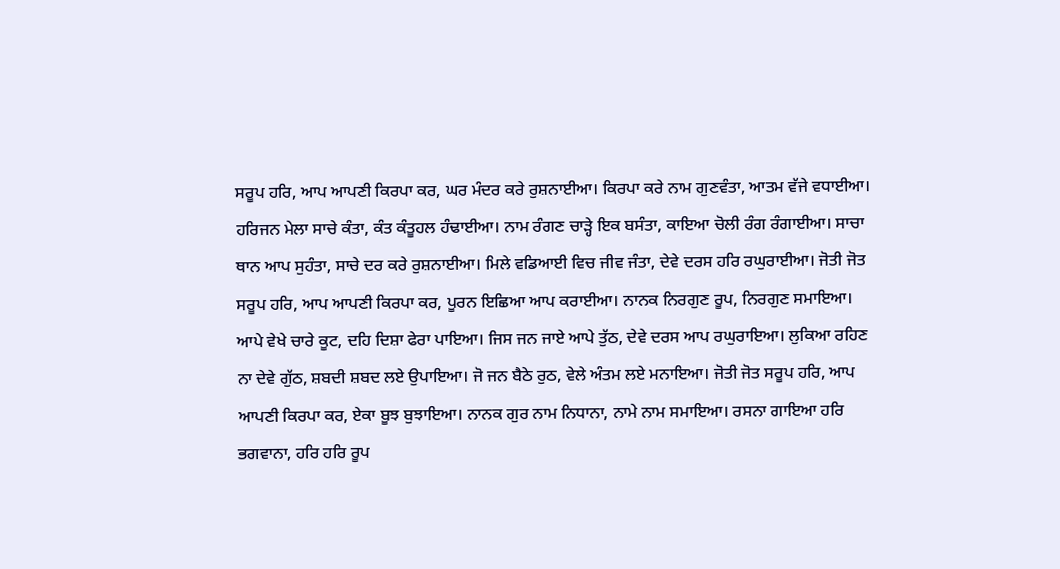ਸਰੂਪ ਹਰਿ, ਆਪ ਆਪਣੀ ਕਿਰਪਾ ਕਰ, ਘਰ ਮੰਦਰ ਕਰੇ ਰੁਸ਼ਨਾਈਆ। ਕਿਰਪਾ ਕਰੇ ਨਾਮ ਗੁਣਵੰਤਾ, ਆਤਮ ਵੱਜੇ ਵਧਾਈਆ। ਹਰਿਜਨ ਮੇਲਾ ਸਾਚੇ ਕੰਤਾ, ਕੰਤ ਕੰਤੂਹਲ ਹੰਢਾਈਆ। ਨਾਮ ਰੰਗਣ ਚਾੜ੍ਹੇ ਇਕ ਬਸੰਤਾ, ਕਾਇਆ ਚੋਲੀ ਰੰਗ ਰੰਗਾਈਆ। ਸਾਚਾ ਥਾਨ ਆਪ ਸੁਹੰਤਾ, ਸਾਚੇ ਦਰ ਕਰੇ ਰੁਸ਼ਨਾਈਆ। ਮਿਲੇ ਵਡਿਆਈ ਵਿਚ ਜੀਵ ਜੰਤਾ, ਦੇਵੇ ਦਰਸ ਹਰਿ ਰਘੁਰਾਈਆ। ਜੋਤੀ ਜੋਤ ਸਰੂਪ ਹਰਿ, ਆਪ ਆਪਣੀ ਕਿਰਪਾ ਕਰ, ਪੂਰਨ ਇਛਿਆ ਆਪ ਕਰਾਈਆ। ਨਾਨਕ ਨਿਰਗੁਣ ਰੂਪ, ਨਿਰਗੁਣ ਸਮਾਇਆ। ਆਪੇ ਵੇਖੇ ਚਾਰੇ ਕੂਟ, ਦਹਿ ਦਿਸ਼ਾ ਫੇਰਾ ਪਾਇਆ। ਜਿਸ ਜਨ ਜਾਏ ਆਪੇ ਤੁੱਠ, ਦੇਵੇ ਦਰਸ ਆਪ ਰਘੁਰਾਇਆ। ਲੁਕਿਆ ਰਹਿਣ ਨਾ ਦੇਵੇ ਗੁੱਠ, ਸ਼ਬਦੀ ਸ਼ਬਦ ਲਏ ਉਪਾਇਆ। ਜੋ ਜਨ ਬੈਠੇ ਰੁਠ, ਵੇਲੇ ਅੰਤਮ ਲਏ ਮਨਾਇਆ। ਜੋਤੀ ਜੋਤ ਸਰੂਪ ਹਰਿ, ਆਪ ਆਪਣੀ ਕਿਰਪਾ ਕਰ, ਏਕਾ ਬੂਝ ਬੁਝਾਇਆ। ਨਾਨਕ ਗੁਰ ਨਾਮ ਨਿਧਾਨਾ, ਨਾਮੇ ਨਾਮ ਸਮਾਇਆ। ਰਸਨਾ ਗਾਇਆ ਹਰਿ ਭਗਵਾਨਾ, ਹਰਿ ਹਰਿ ਰੂਪ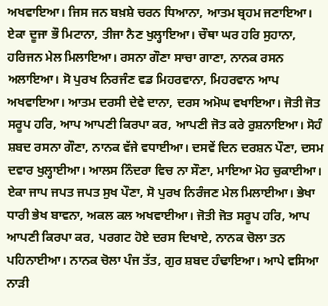ਅਖਵਾਇਆ। ਜਿਸ ਜਨ ਬਖ਼ਸ਼ੇ ਚਰਨ ਧਿਆਨਾ, ਆਤਮ ਬ੍ਰਹਮ ਜਣਾਇਆ। ਏਕਾ ਦੂਜਾ ਭੌ ਮਿਟਾਨਾ, ਤੀਜਾ ਨੈਣ ਖੁਲ੍ਹਾਇਆ। ਚੌਥਾ ਘਰ ਹਰਿ ਸੁਹਾਨਾ, ਹਰਿਜਨ ਮੇਲ ਮਿਲਾਇਆ। ਰਸਨਾ ਗੌਣਾ ਸਾਚਾ ਗਾਣਾ, ਨਾਨਕ ਰਸਨ ਅਲਾਇਆ। ਸੋ ਪੁਰਖ ਨਿਰਜੰਣ ਵਡ ਮਿਹਰਵਾਨਾ, ਮਿਹਰਵਾਨ ਆਪ ਅਖਵਾਇਆ। ਆਤਮ ਦਰਸੀ ਦੇਵੇ ਦਾਨਾ, ਦਰਸ ਅਮੋਘ ਵਖਾਇਆ। ਜੋਤੀ ਜੋਤ ਸਰੂਪ ਹਰਿ, ਆਪ ਆਪਣੀ ਕਿਰਪਾ ਕਰ, ਆਪਣੀ ਜੋਤ ਕਰੇ ਰੁਸ਼ਨਾਇਆ। ਸੋਹੰ ਸ਼ਬਦ ਰਸਨਾ ਗੌਣਾ, ਨਾਨਕ ਵੱਜੇ ਵਧਾਈਆ। ਦਸਵੇਂ ਦਿਨ ਦਰਸ਼ਨ ਪੌਣਾ, ਦਸਮ ਦਵਾਰ ਖੁਲ੍ਹਾਈਆ। ਆਲਸ ਨਿੰਦਰਾ ਵਿਚ ਨਾ ਸੌਣਾ, ਮਾਇਆ ਮੋਹ ਚੁਕਾਈਆ। ਏਕਾ ਜਾਪ ਜਪਤ ਜਪਤ ਸੁਖ ਪੌਣਾ, ਸੋ ਪੁਰਖ ਨਿਰੰਜਣ ਮੇਲ ਮਿਲਾਈਆ। ਭੇਖਾ ਧਾਰੀ ਭੇਖ ਬਾਵਨਾ, ਅਕਲ ਕਲ ਅਖਵਾਈਆ। ਜੋਤੀ ਜੋਤ ਸਰੂਪ ਹਰਿ, ਆਪ ਆਪਣੀ ਕਿਰਪਾ ਕਰ, ਪਰਗਟ ਹੋਏ ਦਰਸ ਦਿਖਾਏ, ਨਾਨਕ ਚੋਲਾ ਤਨ ਪਹਿਨਾਈਆ। ਨਾਨਕ ਚੋਲਾ ਪੰਜ ਤੱਤ, ਗੁਰ ਸ਼ਬਦ ਹੰਢਾਇਆ। ਆਪੇ ਵਸਿਆ ਨਾੜੀ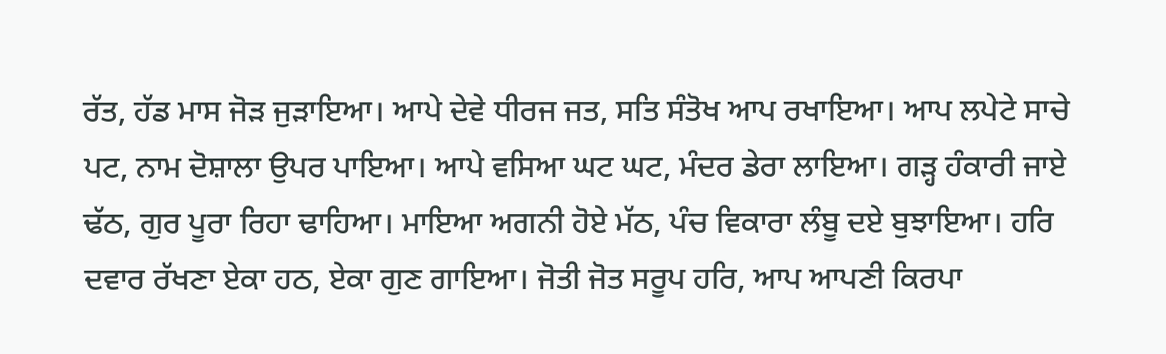ਰੱਤ, ਹੱਡ ਮਾਸ ਜੋੜ ਜੁੜਾਇਆ। ਆਪੇ ਦੇਵੇ ਧੀਰਜ ਜਤ, ਸਤਿ ਸੰਤੋਖ ਆਪ ਰਖਾਇਆ। ਆਪ ਲਪੇਟੇ ਸਾਚੇ ਪਟ, ਨਾਮ ਦੋਸ਼ਾਲਾ ਉਪਰ ਪਾਇਆ। ਆਪੇ ਵਸਿਆ ਘਟ ਘਟ, ਮੰਦਰ ਡੇਰਾ ਲਾਇਆ। ਗੜ੍ਹ ਹੰਕਾਰੀ ਜਾਏ ਢੱਠ, ਗੁਰ ਪੂਰਾ ਰਿਹਾ ਢਾਹਿਆ। ਮਾਇਆ ਅਗਨੀ ਹੋਏ ਮੱਠ, ਪੰਚ ਵਿਕਾਰਾ ਲੰਬੂ ਦਏ ਬੁਝਾਇਆ। ਹਰਿ ਦਵਾਰ ਰੱਖਣਾ ਏਕਾ ਹਠ, ਏਕਾ ਗੁਣ ਗਾਇਆ। ਜੋਤੀ ਜੋਤ ਸਰੂਪ ਹਰਿ, ਆਪ ਆਪਣੀ ਕਿਰਪਾ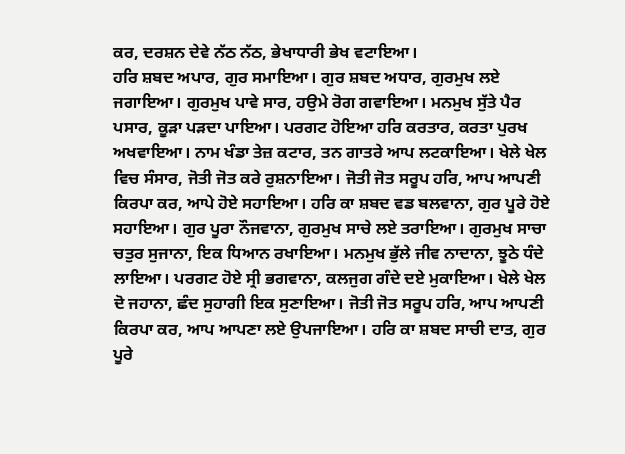ਕਰ, ਦਰਸ਼ਨ ਦੇਵੇ ਨੱਠ ਨੱਠ, ਭੇਖਾਧਾਰੀ ਭੇਖ ਵਟਾਇਆ।
ਹਰਿ ਸ਼ਬਦ ਅਪਾਰ, ਗੁਰ ਸਮਾਇਆ। ਗੁਰ ਸ਼ਬਦ ਅਧਾਰ, ਗੁਰਮੁਖ ਲਏ ਜਗਾਇਆ। ਗੁਰਮੁਖ ਪਾਵੇ ਸਾਰ, ਹਉਮੇ ਰੋਗ ਗਵਾਇਆ। ਮਨਮੁਖ ਸੁੱਤੇ ਪੈਰ ਪਸਾਰ, ਕੂੜਾ ਪੜਦਾ ਪਾਇਆ। ਪਰਗਟ ਹੋਇਆ ਹਰਿ ਕਰਤਾਰ, ਕਰਤਾ ਪੁਰਖ ਅਖਵਾਇਆ। ਨਾਮ ਖੰਡਾ ਤੇਜ਼ ਕਟਾਰ, ਤਨ ਗਾਤਰੇ ਆਪ ਲਟਕਾਇਆ। ਖੇਲੇ ਖੇਲ ਵਿਚ ਸੰਸਾਰ, ਜੋਤੀ ਜੋਤ ਕਰੇ ਰੁਸ਼ਨਾਇਆ। ਜੋਤੀ ਜੋਤ ਸਰੂਪ ਹਰਿ, ਆਪ ਆਪਣੀ ਕਿਰਪਾ ਕਰ, ਆਪੇ ਹੋਏ ਸਹਾਇਆ। ਹਰਿ ਕਾ ਸ਼ਬਦ ਵਡ ਬਲਵਾਨਾ, ਗੁਰ ਪੂਰੇ ਹੋਏ ਸਹਾਇਆ। ਗੁਰ ਪੂਰਾ ਨੌਜਵਾਨਾ, ਗੁਰਮੁਖ ਸਾਚੇ ਲਏ ਤਰਾਇਆ। ਗੁਰਮੁਖ ਸਾਚਾ ਚਤੁਰ ਸੁਜਾਨਾ, ਇਕ ਧਿਆਨ ਰਖਾਇਆ। ਮਨਮੁਖ ਭੁੱਲੇ ਜੀਵ ਨਾਦਾਨਾ, ਝੂਠੇ ਧੰਦੇ ਲਾਇਆ। ਪਰਗਟ ਹੋਏ ਸ੍ਰੀ ਭਗਵਾਨਾ, ਕਲਜੁਗ ਗੰਦੇ ਦਏ ਮੁਕਾਇਆ। ਖੇਲੇ ਖੇਲ ਦੋ ਜਹਾਨਾ, ਛੰਦ ਸੁਹਾਗੀ ਇਕ ਸੁਣਾਇਆ। ਜੋਤੀ ਜੋਤ ਸਰੂਪ ਹਰਿ, ਆਪ ਆਪਣੀ ਕਿਰਪਾ ਕਰ, ਆਪ ਆਪਣਾ ਲਏ ਉਪਜਾਇਆ। ਹਰਿ ਕਾ ਸ਼ਬਦ ਸਾਚੀ ਦਾਤ, ਗੁਰ ਪੂਰੇ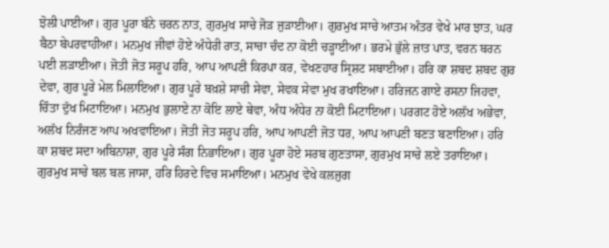ਝੋਲੀ ਪਾਈਆ। ਗੁਰ ਪੂਰਾ ਬੰਨੇ ਚਰਨ ਨਾਤ, ਗੁਰਮੁਖ ਸਾਚੇ ਜੋੜ ਜੁੜਾਈਆ। ਗੁਰਮੁਖ ਸਾਚੇ ਆਤਮ ਅੰਤਰ ਵੇਖੇ ਮਾਰ ਝਾਤ, ਘਰ ਬੈਠਾ ਬੇਪਰਵਾਹੀਆ। ਮਨਮੁਖ ਜੀਵਾਂ ਹੋਏ ਅੰਧੇਰੀ ਰਾਤ, ਸਾਚਾ ਚੰਦ ਨਾ ਕੋਈ ਚੜ੍ਹਾਈਆ। ਭਰਮੇ ਭੁੱਲੇ ਜ਼ਾਤ ਪਾਤ, ਵਰਨ ਬਰਨ ਪਈ ਲੜਾਈਆ। ਜੋਤੀ ਜੋਤ ਸਰੂਪ ਹਰਿ, ਆਪ ਆਪਣੀ ਕਿਰਪਾ ਕਰ, ਵੇਖਣਹਾਰ ਸ੍ਰਿਸ਼ਟ ਸਬਾਈਆ। ਹਰਿ ਕਾ ਸ਼ਬਦ ਸ਼ਬਦ ਗੁਰ ਦੇਵਾ, ਗੁਰ ਪੂਰੇ ਮੇਲ ਮਿਲਾਇਆ। ਗੁਰ ਪੂਰੇ ਬਖ਼ਸ਼ੇ ਸਾਚੀ ਸੇਵਾ, ਸੇਵਕ ਸੇਵਾ ਮੁਖ ਰਖਾਇਆ। ਹਰਿਜਨ ਗਾਏ ਰਸਨਾ ਜਿਹਵਾ, ਚਿੰਤਾ ਦੁੱਖ ਮਿਟਾਇਆ। ਮਨਮੁਖ ਭੁਲਾਏ ਨਾ ਕੋਇ ਲਾਏ ਥੇਵਾ, ਅੰਧ ਅੰਧੇਰ ਨਾ ਕੋਈ ਮਿਟਾਇਆ। ਪਰਗਟ ਹੋਏ ਅਲੱਖ ਅਭੇਵਾ, ਅਲੱਖ ਨਿਰੰਜਣ ਆਪ ਅਖਵਾਇਆ। ਜੋਤੀ ਜੋਤ ਸਰੂਪ ਹਰਿ, ਆਪ ਆਪਣੀ ਜੋਤ ਧਰ, ਆਪ ਆਪਣੀ ਬਣਤ ਬਣਾਇਆ। ਹਰਿ ਕਾ ਸ਼ਬਦ ਸਦਾ ਅਬਿਨਾਸ਼ਾ, ਗੁਰ ਪੂਰੇ ਸੰਗ ਨਿਭਾਇਆ। ਗੁਰ ਪੂਰਾ ਹੋਏ ਸਰਬ ਗੁਣਤਾਸਾ, ਗੁਰਮੁਖ ਸਾਚੇ ਲਏ ਤਰਾਇਆ। ਗੁਰਮੁਖ ਸਾਚੇ ਬਲ ਬਲ ਜਾਸਾ, ਹਰਿ ਹਿਰਦੇ ਵਿਚ ਸਮਾਇਆ। ਮਨਮੁਖ ਵੇਖੇ ਕਲਜੁਗ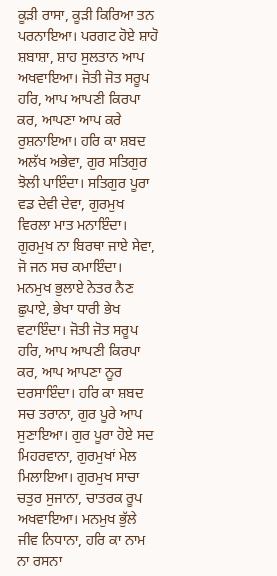ਕੂੜੀ ਰਾਸਾ, ਕੂੜੀ ਕਿਰਿਆ ਤਨ ਪਰਨਾਇਆ। ਪਰਗਟ ਹੋਏ ਸ਼ਾਹੋ ਸ਼ਬਾਸ਼ਾ, ਸ਼ਾਹ ਸੁਲਤਾਨ ਆਪ ਅਖਵਾਇਆ। ਜੋਤੀ ਜੋਤ ਸਰੂਪ ਹਰਿ, ਆਪ ਆਪਣੀ ਕਿਰਪਾ ਕਰ, ਆਪਣਾ ਆਪ ਕਰੇ ਰੁਸ਼ਨਾਇਆ। ਹਰਿ ਕਾ ਸ਼ਬਦ ਅਲੱਖ ਅਭੇਵਾ, ਗੁਰ ਸਤਿਗੁਰ ਝੋਲੀ ਪਾਇੰਦਾ। ਸਤਿਗੁਰ ਪੂਰਾ ਵਡ ਦੇਵੀ ਦੇਵਾ, ਗੁਰਮੁਖ ਵਿਰਲਾ ਮਾਤ ਮਨਾਇੰਦਾ। ਗੁਰਮੁਖ ਨਾ ਬਿਰਥਾ ਜਾਏ ਸੇਵਾ, ਜੋ ਜਨ ਸਚ ਕਮਾਇੰਦਾ। ਮਨਮੁਖ ਭੁਲਾਏ ਨੇਤਰ ਨੈਣ ਛੁਪਾਏ, ਭੇਖਾ ਧਾਰੀ ਭੇਖ ਵਟਾਇੰਦਾ। ਜੋਤੀ ਜੋਤ ਸਰੂਪ ਹਰਿ, ਆਪ ਆਪਣੀ ਕਿਰਪਾ ਕਰ, ਆਪ ਆਪਣਾ ਨੂਰ ਦਰਸਾਇੰਦਾ। ਹਰਿ ਕਾ ਸ਼ਬਦ ਸਚ ਤਰਾਨਾ, ਗੁਰ ਪੂਰੇ ਆਪ ਸੁਣਾਇਆ। ਗੁਰ ਪੂਰਾ ਹੋਏ ਸਦ ਮਿਹਰਵਾਨਾ, ਗੁਰਮੁਖਾਂ ਮੇਲ ਮਿਲਾਇਆ। ਗੁਰਮੁਖ ਸਾਚਾ ਚਤੁਰ ਸੁਜਾਨਾ, ਚਾਤਰਕ ਰੂਪ ਅਖਵਾਇਆ। ਮਨਮੁਖ ਭੁੱਲੇ ਜੀਵ ਨਿਧਾਨਾ, ਹਰਿ ਕਾ ਨਾਮ ਨਾ ਰਸਨਾ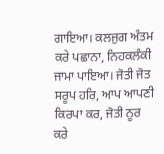ਗਾਇਆ। ਕਲਜੁਗ ਅੰਤਮ ਕਰੇ ਪਛਾਨਾ, ਨਿਹਕਲੰਕੀ ਜਾਮਾ ਪਾਇਆ। ਜੋਤੀ ਜੋਤ ਸਰੂਪ ਹਰਿ, ਆਪ ਆਪਣੀ ਕਿਰਪਾ ਕਰ, ਜੋਤੀ ਨੂਰ ਕਰੇ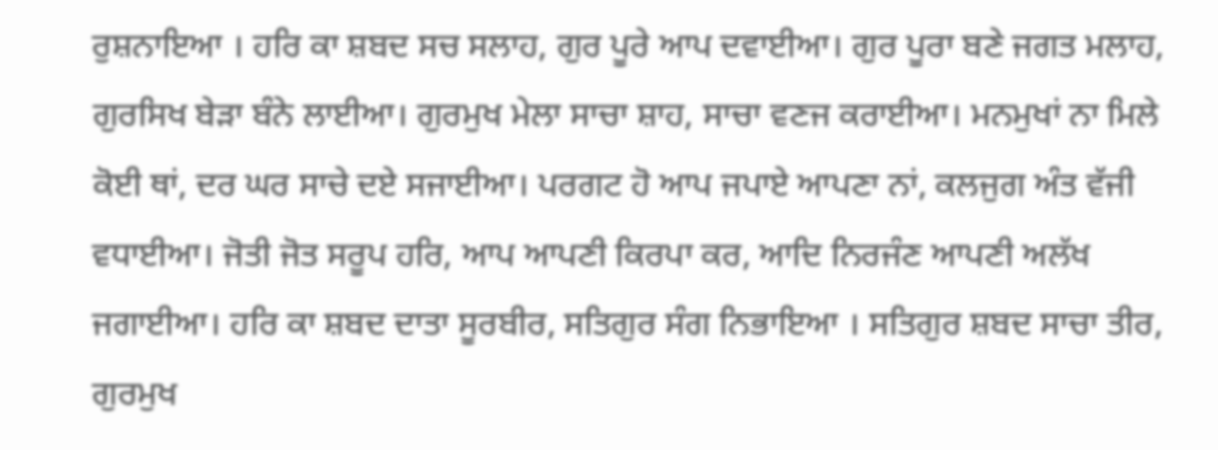ਰੁਸ਼ਨਾਇਆ । ਹਰਿ ਕਾ ਸ਼ਬਦ ਸਚ ਸਲਾਹ, ਗੁਰ ਪੂਰੇ ਆਪ ਦਵਾਈਆ। ਗੁਰ ਪੂਰਾ ਬਣੇ ਜਗਤ ਮਲਾਹ, ਗੁਰਸਿਖ ਬੇੜਾ ਬੰਨੇ ਲਾਈਆ। ਗੁਰਮੁਖ ਮੇਲਾ ਸਾਚਾ ਸ਼ਾਹ, ਸਾਚਾ ਵਣਜ ਕਰਾਈਆ। ਮਨਮੁਖਾਂ ਨਾ ਮਿਲੇ ਕੋਈ ਥਾਂ, ਦਰ ਘਰ ਸਾਚੇ ਦਏ ਸਜਾਈਆ। ਪਰਗਟ ਹੋ ਆਪ ਜਪਾਏ ਆਪਣਾ ਨਾਂ, ਕਲਜੁਗ ਅੰਤ ਵੱਜੀ ਵਧਾਈਆ। ਜੋਤੀ ਜੋਤ ਸਰੂਪ ਹਰਿ, ਆਪ ਆਪਣੀ ਕਿਰਪਾ ਕਰ, ਆਦਿ ਨਿਰਜੰਣ ਆਪਣੀ ਅਲੱਖ ਜਗਾਈਆ। ਹਰਿ ਕਾ ਸ਼ਬਦ ਦਾਤਾ ਸੂਰਬੀਰ, ਸਤਿਗੁਰ ਸੰਗ ਨਿਭਾਇਆ । ਸਤਿਗੁਰ ਸ਼ਬਦ ਸਾਚਾ ਤੀਰ, ਗੁਰਮੁਖ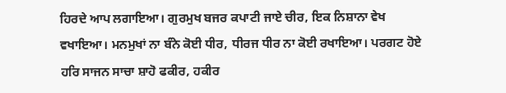ਹਿਰਦੇ ਆਪ ਲਗਾਇਆ। ਗੁਰਮੁਖ ਬਜਰ ਕਪਾਟੀ ਜਾਏ ਚੀਰ, ਇਕ ਨਿਸ਼ਾਨਾ ਵੇਖ ਵਖਾਇਆ। ਮਨਮੁਖਾਂ ਨਾ ਬੰਨੇ ਕੋਈ ਧੀਰ, ਧੀਰਜ ਧੀਰ ਨਾ ਕੋਈ ਰਖਾਇਆ। ਪਰਗਟ ਹੋਏ ਹਰਿ ਸਾਜਨ ਸਾਚਾ ਸ਼ਾਹੋ ਫਕੀਰ, ਹਕੀਰ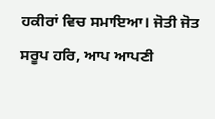ਹਕੀਰਾਂ ਵਿਚ ਸਮਾਇਆ। ਜੋਤੀ ਜੋਤ ਸਰੂਪ ਹਰਿ, ਆਪ ਆਪਣੀ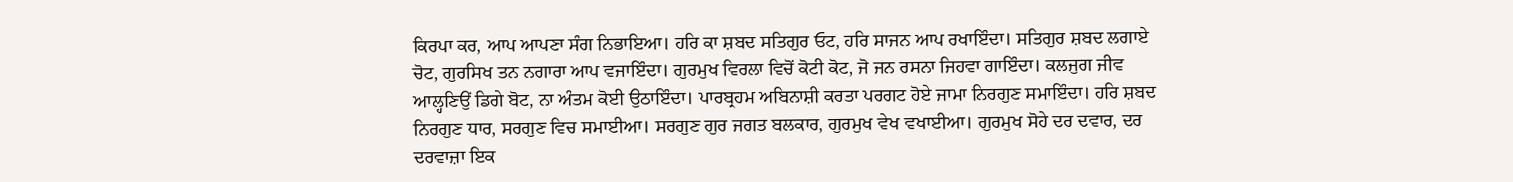ਕਿਰਪਾ ਕਰ, ਆਪ ਆਪਣਾ ਸੰਗ ਨਿਭਾਇਆ। ਹਰਿ ਕਾ ਸ਼ਬਦ ਸਤਿਗੁਰ ਓਟ, ਹਰਿ ਸਾਜਨ ਆਪ ਰਖਾਇੰਦਾ। ਸਤਿਗੁਰ ਸ਼ਬਦ ਲਗਾਏ ਚੋਟ, ਗੁਰਸਿਖ ਤਨ ਨਗਾਰਾ ਆਪ ਵਜਾਇੰਦਾ। ਗੁਰਮੁਖ ਵਿਰਲਾ ਵਿਚੋਂ ਕੋਟੀ ਕੋਟ, ਜੋ ਜਨ ਰਸਨਾ ਜਿਹਵਾ ਗਾਇੰਦਾ। ਕਲਜੁਗ ਜੀਵ ਆਲ੍ਹਣਿਉਂ ਡਿਗੇ ਬੋਟ, ਨਾ ਅੰਤਮ ਕੋਈ ਉਠਾਇੰਦਾ। ਪਾਰਬ੍ਰਹਮ ਅਬਿਨਾਸ਼ੀ ਕਰਤਾ ਪਰਗਟ ਹੋਏ ਜਾਮਾ ਨਿਰਗੁਣ ਸਮਾਇੰਦਾ। ਹਰਿ ਸ਼ਬਦ ਨਿਰਗੁਣ ਧਾਰ, ਸਰਗੁਣ ਵਿਚ ਸਮਾਈਆ। ਸਰਗੁਣ ਗੁਰ ਜਗਤ ਬਲਕਾਰ, ਗੁਰਮੁਖ ਵੇਖ ਵਖਾਈਆ। ਗੁਰਮੁਖ ਸੋਹੇ ਦਰ ਦਵਾਰ, ਦਰ ਦਰਵਾਜ਼ਾ ਇਕ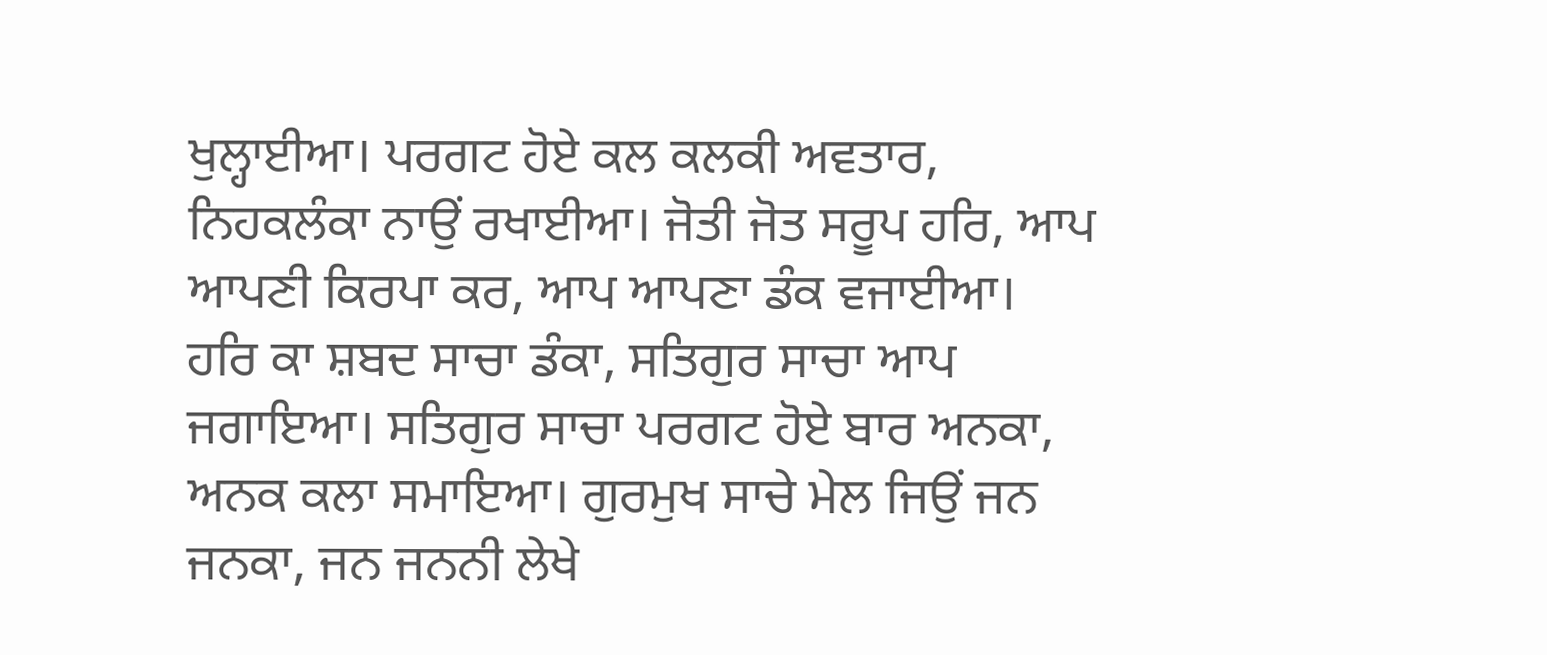ਖੁਲ੍ਹਾਈਆ। ਪਰਗਟ ਹੋਏ ਕਲ ਕਲਕੀ ਅਵਤਾਰ, ਨਿਹਕਲੰਕਾ ਨਾਉਂ ਰਖਾਈਆ। ਜੋਤੀ ਜੋਤ ਸਰੂਪ ਹਰਿ, ਆਪ ਆਪਣੀ ਕਿਰਪਾ ਕਰ, ਆਪ ਆਪਣਾ ਡੰਕ ਵਜਾਈਆ। ਹਰਿ ਕਾ ਸ਼ਬਦ ਸਾਚਾ ਡੰਕਾ, ਸਤਿਗੁਰ ਸਾਚਾ ਆਪ ਜਗਾਇਆ। ਸਤਿਗੁਰ ਸਾਚਾ ਪਰਗਟ ਹੋਏ ਬਾਰ ਅਨਕਾ, ਅਨਕ ਕਲਾ ਸਮਾਇਆ। ਗੁਰਮੁਖ ਸਾਚੇ ਮੇਲ ਜਿਉਂ ਜਨ ਜਨਕਾ, ਜਨ ਜਨਨੀ ਲੇਖੇ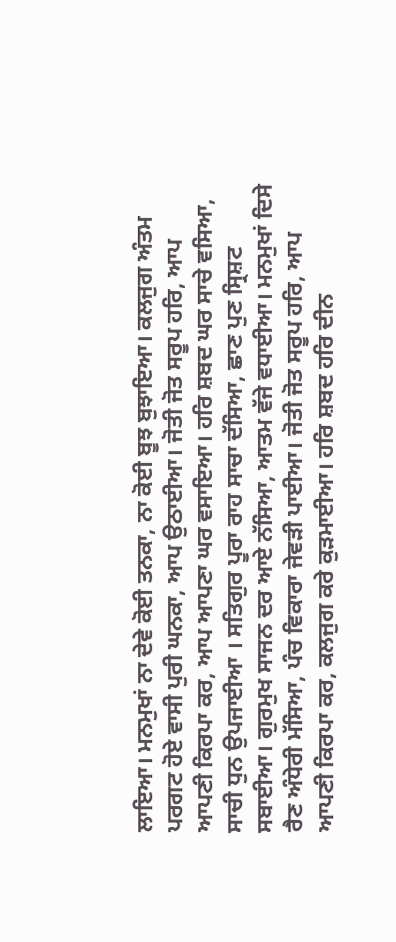ਲਾਇਆ। ਮਨਮੁਖਾਂ ਨਾ ਦੇਵੇ ਕੋਈ ਤਨਕਾ, ਨਾ ਕੋਈ ਬੂਝ ਬੁਝਾਇਆ। ਕਲਜੁਗ ਅੰਤਮ ਪਰਗਟ ਹੋਏ ਵਾਸੀ ਪੁਰੀ ਘਨਕਾ, ਆਪ ਉਠਾਈਆ। ਜੋਤੀ ਜੋਤ ਸਰੂਪ ਹਰਿ, ਆਪ ਆਪਣੀ ਕਿਰਪਾ ਕਰ, ਆਪ ਆਪਣਾ ਘਰ ਵਸਾਇਆ। ਹਰਿ ਸ਼ਬਦ ਘਰ ਸਾਚੇ ਵਸਿਆ, ਸਾਚੀ ਧੁਨ ਉਪਜਾਈਆ । ਸਤਿਗੁਰ ਪੂਰਾ ਰਾਹ ਸਾਚਾ ਦੱਸਿਆ, ਛਾਣ ਪੁਣ ਸ੍ਰਿਸ਼ਟ ਸਬਾਈਆ। ਗੁਰਮੁਖ ਸਾਜਨ ਦਰ ਆਏ ਨੱਸਿਆ, ਆਤਮ ਵੱਜੇ ਵਧਾਈਆ। ਮਨਮੁਖਾਂ ਦਿਸੇ ਰੈਣ ਅੰਧੇਰੀ ਮੱਸਿਆ, ਪੰਚ ਵਿਕਾਰਾ ਜੇਵੜੀ ਪਾਈਆ। ਜੋਤੀ ਜੋਤ ਸਰੂਪ ਹਰਿ, ਆਪ ਆਪਣੀ ਕਿਰਪਾ ਕਰ, ਕਲਜੁਗ ਕਰੇ ਕੁੜਮਾਈਆ। ਹਰਿ ਸ਼ਬਦ ਹਰਿ ਦੀਨ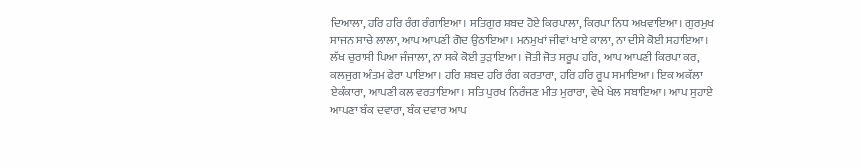ਦਿਆਲਾ, ਹਰਿ ਹਰਿ ਰੰਗ ਰੰਗਾਇਆ। ਸਤਿਗੁਰ ਸ਼ਬਦ ਹੋਏ ਕਿਰਪਾਲਾ, ਕਿਰਪਾ ਨਿਧ ਅਖਵਾਇਆ। ਗੁਰਮੁਖ ਸਾਜਨ ਸਾਚੇ ਲਾਲਾ, ਆਪ ਆਪਣੀ ਗੋਦ ਉਠਾਇਆ। ਮਨਮੁਖਾਂ ਜੀਵਾਂ ਖਾਏ ਕਾਲਾ, ਨਾ ਦੀਸੇ ਕੋਈ ਸਹਾਇਆ। ਲੱਖ ਚੁਰਾਸੀ ਪਿਆ ਜੰਜਾਲਾ, ਨਾ ਸਕੇ ਕੋਈ ਤੁੜਾਇਆ। ਜੋਤੀ ਜੋਤ ਸਰੂਪ ਹਰਿ, ਆਪ ਆਪਣੀ ਕਿਰਪਾ ਕਰ, ਕਲਜੁਗ ਅੰਤਮ ਫੇਰਾ ਪਾਇਆ। ਹਰਿ ਸ਼ਬਦ ਹਰਿ ਰੰਗ ਕਰਤਾਰਾ, ਹਰਿ ਹਰਿ ਰੂਪ ਸਮਾਇਆ। ਇਕ ਅਕੱਲਾ ਏਕੰਕਾਰਾ, ਆਪਣੀ ਕਲ ਵਰਤਾਇਆ। ਸਤਿ ਪੁਰਖ ਨਿਰੰਜਣ ਮੀਤ ਮੁਰਾਰਾ, ਵੇਖੇ ਖੇਲ ਸਬਾਇਆ। ਆਪ ਸੁਹਾਏ ਆਪਣਾ ਬੰਕ ਦਵਾਰਾ, ਬੰਕ ਦਵਾਰ ਆਪ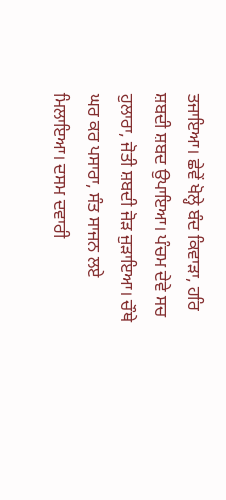ਤਜਾਇਆ। ਛੇਵੇਂ ਖੋਲ੍ਹੇ ਬੰਦ ਕਿਵਾੜਾ, ਹਰਿ ਸ਼ਬਦੀ ਸ਼ਬਦ ਉਪਾਇਆ। ਪੰਚਮ ਦੇਵੇ ਸਚ ਹੁਲਾਰਾ, ਜੋਤੀ ਸ਼ਬਦੀ ਜੋੜ ਜੁੜਾਇਆ। ਚੌਥੇ ਘਰ ਕਰ ਪਸਾਰਾ, ਸੰਤ ਸਾਜਨ ਲਏ ਮਿਲਾਇਆ। ਦਸਮ ਦਵਾਰੀ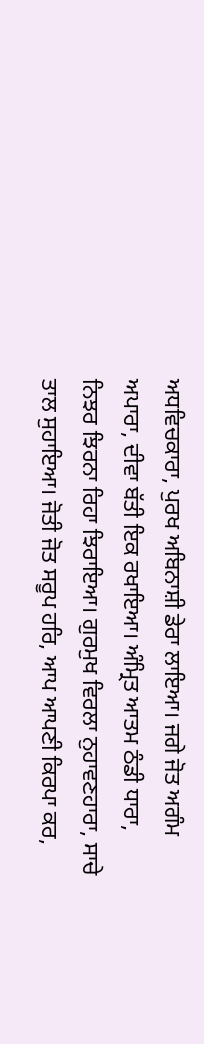ਅਧਵਿਚਕਾਰਾ, ਪੁਰਖ ਅਬਿਨਾਸ਼ੀ ਡੇਰਾ ਲਾਇਆ। ਜਗੇ ਜੋਤ ਅਗੰਮ ਅਪਾਰਾ, ਦੀਵਾ ਬੱਤੀ ਇਕ ਰਖਾਇਆ। ਅੰਮ੍ਰਿਤ ਆਤਮ ਠੰਡੀ ਧਾਰਾ, ਨਿਝਰ ਝਿਰਨਾ ਰਿਹਾ ਝਿਰਾਇਆ। ਗੁਰਮੁਖ ਵਿਰਲਾ ਨੁਹਾਵਣਹਾਰਾ, ਸਾਚੇ ਤਾਲ ਸੁਹਾਇਆ। ਜੋਤੀ ਜੋਤ ਸਰੂਪ ਹਰਿ, ਆਪ ਆਪਣੀ ਕਿਰਪਾ ਕਰ,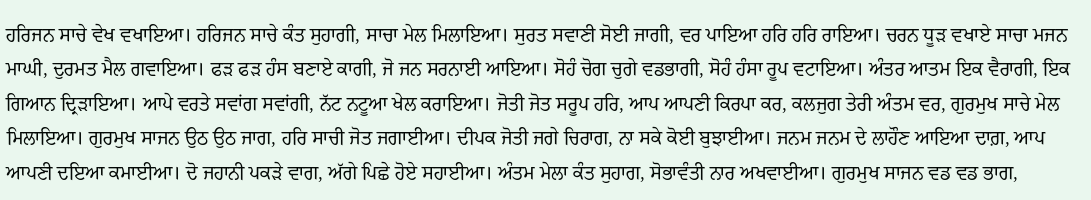ਹਰਿਜਨ ਸਾਚੇ ਵੇਖ ਵਖਾਇਆ। ਹਰਿਜਨ ਸਾਚੇ ਕੰਤ ਸੁਹਾਗੀ, ਸਾਚਾ ਮੇਲ ਮਿਲਾਇਆ। ਸੁਰਤ ਸਵਾਣੀ ਸੋਈ ਜਾਗੀ, ਵਰ ਪਾਇਆ ਹਰਿ ਹਰਿ ਰਾਇਆ। ਚਰਨ ਧੂੜ ਵਖਾਏ ਸਾਚਾ ਮਜਨ ਮਾਘੀ, ਦੁਰਮਤ ਮੈਲ ਗਵਾਇਆ। ਫੜ ਫੜ ਹੰਸ ਬਣਾਏ ਕਾਗੀ, ਜੋ ਜਨ ਸਰਨਾਈ ਆਇਆ। ਸੋਹੰ ਚੋਗ ਚੁਗੇ ਵਡਭਾਗੀ, ਸੋਹੰ ਹੰਸਾ ਰੂਪ ਵਟਾਇਆ। ਅੰਤਰ ਆਤਮ ਇਕ ਵੈਰਾਗੀ, ਇਕ ਗਿਆਨ ਦ੍ਰਿੜਾਇਆ। ਆਪੇ ਵਰਤੇ ਸਵਾਂਗ ਸਵਾਂਗੀ, ਨੱਟ ਨਟੂਆ ਖੇਲ ਕਰਾਇਆ। ਜੋਤੀ ਜੋਤ ਸਰੂਪ ਹਰਿ, ਆਪ ਆਪਣੀ ਕਿਰਪਾ ਕਰ, ਕਲਜੁਗ ਤੇਰੀ ਅੰਤਮ ਵਰ, ਗੁਰਮੁਖ ਸਾਚੇ ਮੇਲ ਮਿਲਾਇਆ। ਗੁਰਮੁਖ ਸਾਜਨ ਉਠ ਉਠ ਜਾਗ, ਹਰਿ ਸਾਚੀ ਜੋਤ ਜਗਾਈਆ। ਦੀਪਕ ਜੋਤੀ ਜਗੇ ਚਿਰਾਗ, ਨਾ ਸਕੇ ਕੋਈ ਬੁਝਾਈਆ। ਜਨਮ ਜਨਮ ਦੇ ਲਾਹੌਣ ਆਇਆ ਦਾਗ਼, ਆਪ ਆਪਣੀ ਦਇਆ ਕਮਾਈਆ। ਦੋ ਜਹਾਨੀ ਪਕੜੇ ਵਾਗ, ਅੱਗੇ ਪਿਛੇ ਹੋਏ ਸਹਾਈਆ। ਅੰਤਮ ਮੇਲਾ ਕੰਤ ਸੁਹਾਗ, ਸੋਭਾਵੰਤੀ ਨਾਰ ਅਖਵਾਈਆ। ਗੁਰਮੁਖ ਸਾਜਨ ਵਡ ਵਡ ਭਾਗ,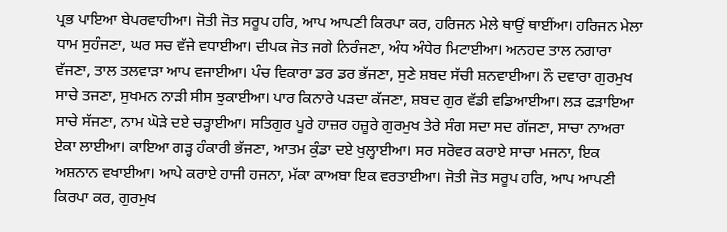ਪ੍ਰਭ ਪਾਇਆ ਬੇਪਰਵਾਹੀਆ। ਜੋਤੀ ਜੋਤ ਸਰੂਪ ਹਰਿ, ਆਪ ਆਪਣੀ ਕਿਰਪਾ ਕਰ, ਹਰਿਜਨ ਮੇਲੇ ਥਾਉਂ ਥਾਈਂਆ। ਹਰਿਜਨ ਮੇਲਾ ਧਾਮ ਸੁਹੰਜਣਾ, ਘਰ ਸਚ ਵੱਜੇ ਵਧਾਈਆ। ਦੀਪਕ ਜੋਤ ਜਗੇ ਨਿਰੰਜਣਾ, ਅੰਧ ਅੰਧੇਰ ਮਿਟਾਈਆ। ਅਨਹਦ ਤਾਲ ਨਗਾਰਾ ਵੱਜਣਾ, ਤਾਲ ਤਲਵਾੜਾ ਆਪ ਵਜਾਈਆ। ਪੰਚ ਵਿਕਾਰਾ ਡਰ ਡਰ ਭੱਜਣਾ, ਸੁਣੇ ਸ਼ਬਦ ਸੱਚੀ ਸ਼ਨਵਾਈਆ। ਨੌ ਦਵਾਰਾ ਗੁਰਮੁਖ ਸਾਚੇ ਤਜਣਾ, ਸੁਖਮਨ ਨਾੜੀ ਸੀਸ ਝੁਕਾਈਆ। ਪਾਰ ਕਿਨਾਰੇ ਪੜਦਾ ਕੱਜਣਾ, ਸ਼ਬਦ ਗੁਰ ਵੱਡੀ ਵਡਿਆਈਆ। ਲੜ ਫੜਾਇਆ ਸਾਚੇ ਸੱਜਣਾ, ਨਾਮ ਘੋੜੇ ਦਏ ਚੜ੍ਹਾਈਆ। ਸਤਿਗੁਰ ਪੂਰੇ ਹਾਜ਼ਰ ਹਜ਼ੂਰੇ ਗੁਰਮੁਖ ਤੇਰੇ ਸੰਗ ਸਦਾ ਸਦ ਗੱਜਣਾ, ਸਾਚਾ ਨਾਅਰਾ ਏਕਾ ਲਾਈਆ। ਕਾਇਆ ਗੜ੍ਹ ਹੰਕਾਰੀ ਭੱਜਣਾ, ਆਤਮ ਕੁੰਡਾ ਦਏ ਖੁਲ੍ਹਾਈਆ। ਸਰ ਸਰੋਵਰ ਕਰਾਏ ਸਾਚਾ ਮਜਨਾ, ਇਕ ਅਸ਼ਨਾਨ ਵਖਾਈਆ। ਆਪੇ ਕਰਾਏ ਹਾਜੀ ਹਜਨਾ, ਮੱਕਾ ਕਾਅਬਾ ਇਕ ਵਰਤਾਈਆ। ਜੋਤੀ ਜੋਤ ਸਰੂਪ ਹਰਿ, ਆਪ ਆਪਣੀ ਕਿਰਪਾ ਕਰ, ਗੁਰਮੁਖ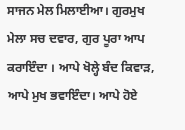ਸਾਜਨ ਮੇਲ ਮਿਲਾਈਆ। ਗੁਰਮੁਖ ਮੇਲਾ ਸਚ ਦਵਾਰ, ਗੁਰ ਪੂਰਾ ਆਪ ਕਰਾਇੰਦਾ । ਆਪੇ ਖੋਲ੍ਹੇ ਬੰਦ ਕਿਵਾੜ, ਆਪੇ ਮੁਖ ਭਵਾਇੰਦਾ। ਆਪੇ ਹੋਏ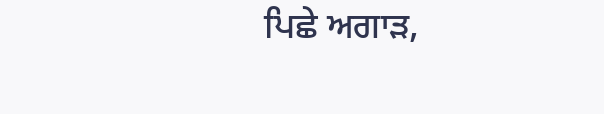ਪਿਛੇ ਅਗਾੜ,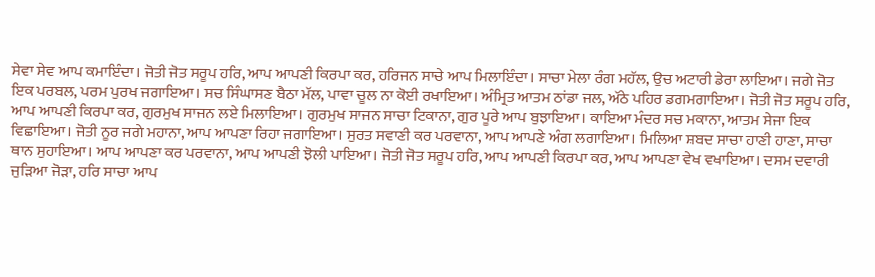ਸੇਵਾ ਸੇਵ ਆਪ ਕਮਾਇੰਦਾ। ਜੋਤੀ ਜੋਤ ਸਰੂਪ ਹਰਿ, ਆਪ ਆਪਣੀ ਕਿਰਪਾ ਕਰ, ਹਰਿਜਨ ਸਾਚੇ ਆਪ ਮਿਲਾਇੰਦਾ। ਸਾਚਾ ਮੇਲਾ ਰੰਗ ਮਹੱਲ, ਉਚ ਅਟਾਰੀ ਡੇਰਾ ਲਾਇਆ। ਜਗੇ ਜੋਤ ਇਕ ਪਰਬਲ, ਪਰਮ ਪੁਰਖ ਜਗਾਇਆ। ਸਚ ਸਿੰਘਾਸਣ ਬੈਠਾ ਮੱਲ, ਪਾਵਾ ਚੂਲ ਨਾ ਕੋਈ ਰਖਾਇਆ। ਅੰਮ੍ਰਿਤ ਆਤਮ ਠਾਂਡਾ ਜਲ, ਅੱਠੇ ਪਹਿਰ ਡਗਮਗਾਇਆ। ਜੋਤੀ ਜੋਤ ਸਰੂਪ ਹਰਿ, ਆਪ ਆਪਣੀ ਕਿਰਪਾ ਕਰ, ਗੁਰਮੁਖ ਸਾਜਨ ਲਏ ਮਿਲਾਇਆ। ਗੁਰਮੁਖ ਸਾਜਨ ਸਾਚਾ ਟਿਕਾਨਾ, ਗੁਰ ਪੂਰੇ ਆਪ ਬੁਝਾਇਆ। ਕਾਇਆ ਮੰਦਰ ਸਚ ਮਕਾਨਾ, ਆਤਮ ਸੇਜਾ ਇਕ ਵਿਛਾਇਆ। ਜੋਤੀ ਨੂਰ ਜਗੇ ਮਹਾਨਾ, ਆਪ ਆਪਣਾ ਰਿਹਾ ਜਗਾਇਆ। ਸੁਰਤ ਸਵਾਣੀ ਕਰ ਪਰਵਾਨਾ, ਆਪ ਆਪਣੇ ਅੰਗ ਲਗਾਇਆ। ਮਿਲਿਆ ਸ਼ਬਦ ਸਾਚਾ ਹਾਣੀ ਹਾਣਾ, ਸਾਚਾ ਥਾਨ ਸੁਹਾਇਆ। ਆਪ ਆਪਣਾ ਕਰ ਪਰਵਾਨਾ, ਆਪ ਆਪਣੀ ਝੋਲੀ ਪਾਇਆ। ਜੋਤੀ ਜੋਤ ਸਰੂਪ ਹਰਿ, ਆਪ ਆਪਣੀ ਕਿਰਪਾ ਕਰ, ਆਪ ਆਪਣਾ ਵੇਖ ਵਖਾਇਆ। ਦਸਮ ਦਵਾਰੀ ਜੁੜਿਆ ਜੋੜਾ, ਹਰਿ ਸਾਚਾ ਆਪ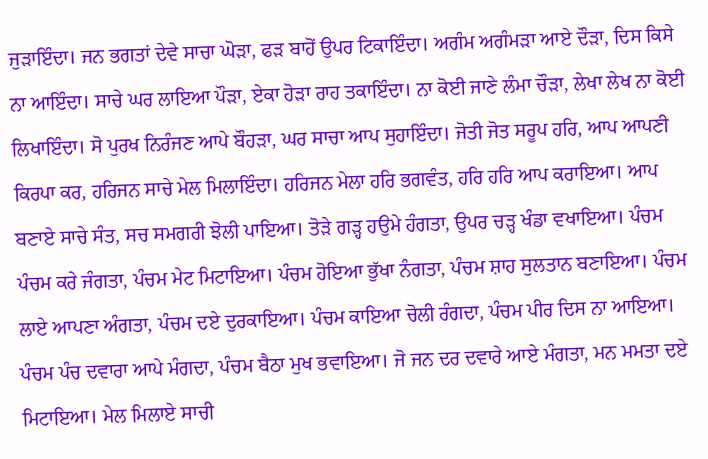ਜੁੜਾਇੰਦਾ। ਜਨ ਭਗਤਾਂ ਦੇਵੇ ਸਾਚਾ ਘੋੜਾ, ਫੜ ਬਾਹੋਂ ਉਪਰ ਟਿਕਾਇੰਦਾ। ਅਗੰਮ ਅਗੰਮੜਾ ਆਏ ਦੌੜਾ, ਦਿਸ ਕਿਸੇ ਨਾ ਆਇੰਦਾ। ਸਾਚੇ ਘਰ ਲਾਇਆ ਪੌੜਾ, ਏਕਾ ਹੋੜਾ ਰਾਹ ਤਕਾਇੰਦਾ। ਨਾ ਕੋਈ ਜਾਣੇ ਲੰਮਾ ਚੌੜਾ, ਲੇਖਾ ਲੇਖ ਨਾ ਕੋਈ ਲਿਖਾਇੰਦਾ। ਸੋ ਪੁਰਖ ਨਿਰੰਜਣ ਆਪੇ ਬੌਹੜਾ, ਘਰ ਸਾਚਾ ਆਪ ਸੁਹਾਇੰਦਾ। ਜੋਤੀ ਜੋਤ ਸਰੂਪ ਹਰਿ, ਆਪ ਆਪਣੀ ਕਿਰਪਾ ਕਰ, ਹਰਿਜਨ ਸਾਚੇ ਮੇਲ ਮਿਲਾਇੰਦਾ। ਹਰਿਜਨ ਮੇਲਾ ਹਰਿ ਭਗਵੰਤ, ਹਰਿ ਹਰਿ ਆਪ ਕਰਾਇਆ। ਆਪ ਬਣਾਏ ਸਾਚੇ ਸੰਤ, ਸਚ ਸਮਗਰੀ ਝੋਲੀ ਪਾਇਆ। ਤੋੜੇ ਗੜ੍ਹ ਹਉਮੇ ਹੰਗਤਾ, ਉਪਰ ਚੜ੍ਹ ਖੰਡਾ ਵਖਾਇਆ। ਪੰਚਮ ਪੰਚਮ ਕਰੇ ਜੰਗਤਾ, ਪੰਚਮ ਮੇਟ ਮਿਟਾਇਆ। ਪੰਚਮ ਹੋਇਆ ਭੁੱਖਾ ਨੰਗਤਾ, ਪੰਚਮ ਸ਼ਾਹ ਸੁਲਤਾਨ ਬਣਾਇਆ। ਪੰਚਮ ਲਾਏ ਆਪਣਾ ਅੰਗਤਾ, ਪੰਚਮ ਦਏ ਦੁਰਕਾਇਆ। ਪੰਚਮ ਕਾਇਆ ਚੋਲੀ ਰੰਗਦਾ, ਪੰਚਮ ਪੀਰ ਦਿਸ ਨਾ ਆਇਆ। ਪੰਚਮ ਪੰਚ ਦਵਾਰਾ ਆਪੇ ਮੰਗਦਾ, ਪੰਚਮ ਬੈਠਾ ਮੁਖ ਭਵਾਇਆ। ਜੋ ਜਨ ਦਰ ਦਵਾਰੇ ਆਏ ਮੰਗਤਾ, ਮਨ ਮਮਤਾ ਦਏ ਮਿਟਾਇਆ। ਮੇਲ ਮਿਲਾਏ ਸਾਚੀ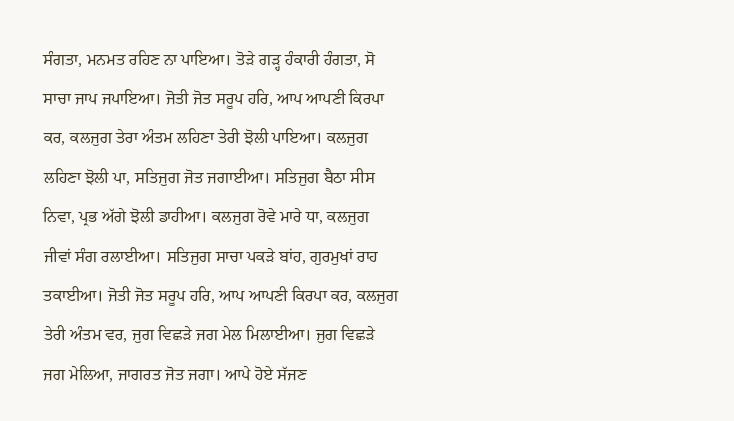ਸੰਗਤਾ, ਮਨਮਤ ਰਹਿਣ ਨਾ ਪਾਇਆ। ਤੋੜੇ ਗੜ੍ਹ ਹੰਕਾਰੀ ਹੰਗਤਾ, ਸੋ ਸਾਚਾ ਜਾਪ ਜਪਾਇਆ। ਜੋਤੀ ਜੋਤ ਸਰੂਪ ਹਰਿ, ਆਪ ਆਪਣੀ ਕਿਰਪਾ ਕਰ, ਕਲਜੁਗ ਤੇਰਾ ਅੰਤਮ ਲਹਿਣਾ ਤੇਰੀ ਝੋਲੀ ਪਾਇਆ। ਕਲਜੁਗ ਲਹਿਣਾ ਝੋਲੀ ਪਾ, ਸਤਿਜੁਗ ਜੋਤ ਜਗਾਈਆ। ਸਤਿਜੁਗ ਬੈਠਾ ਸੀਸ ਨਿਵਾ, ਪ੍ਰਭ ਅੱਗੇ ਝੋਲੀ ਡਾਹੀਆ। ਕਲਜੁਗ ਰੋਵੇ ਮਾਰੇ ਧਾ, ਕਲਜੁਗ ਜੀਵਾਂ ਸੰਗ ਰਲਾਈਆ। ਸਤਿਜੁਗ ਸਾਚਾ ਪਕੜੇ ਬਾਂਹ, ਗੁਰਮੁਖਾਂ ਰਾਹ ਤਕਾਈਆ। ਜੋਤੀ ਜੋਤ ਸਰੂਪ ਹਰਿ, ਆਪ ਆਪਣੀ ਕਿਰਪਾ ਕਰ, ਕਲਜੁਗ ਤੇਰੀ ਅੰਤਮ ਵਰ, ਜੁਗ ਵਿਛੜੇ ਜਗ ਮੇਲ ਮਿਲਾਈਆ। ਜੁਗ ਵਿਛੜੇ ਜਗ ਮੇਲਿਆ, ਜਾਗਰਤ ਜੋਤ ਜਗਾ। ਆਪੇ ਹੋਏ ਸੱਜਣ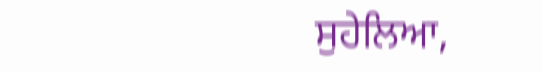ਸੁਹੇਲਿਆ,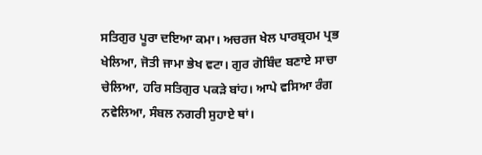ਸਤਿਗੁਰ ਪੂਰਾ ਦਇਆ ਕਮਾ। ਅਚਰਜ ਖੇਲ ਪਾਰਬ੍ਰਹਮ ਪ੍ਰਭ ਖੇਲਿਆ, ਜੋਤੀ ਜਾਮਾ ਭੇਖ ਵਟਾ। ਗੁਰ ਗੋਬਿੰਦ ਬਣਾਏ ਸਾਚਾ ਚੇਲਿਆ, ਹਰਿ ਸਤਿਗੁਰ ਪਕੜੇ ਬਾਂਹ। ਆਪੇ ਵਸਿਆ ਰੰਗ ਨਵੇਲਿਆ, ਸੰਬਲ ਨਗਰੀ ਸੁਹਾਏ ਥਾਂ।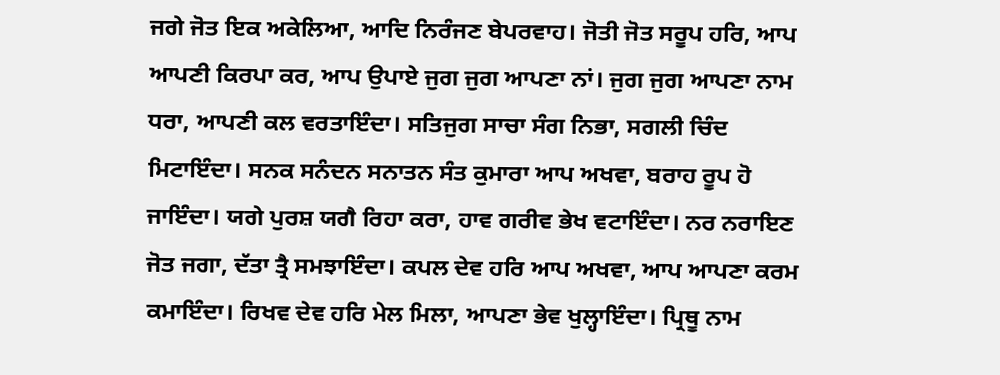ਜਗੇ ਜੋਤ ਇਕ ਅਕੇਲਿਆ, ਆਦਿ ਨਿਰੰਜਣ ਬੇਪਰਵਾਹ। ਜੋਤੀ ਜੋਤ ਸਰੂਪ ਹਰਿ, ਆਪ ਆਪਣੀ ਕਿਰਪਾ ਕਰ, ਆਪ ਉਪਾਏ ਜੁਗ ਜੁਗ ਆਪਣਾ ਨਾਂ। ਜੁਗ ਜੁਗ ਆਪਣਾ ਨਾਮ ਧਰਾ, ਆਪਣੀ ਕਲ ਵਰਤਾਇੰਦਾ। ਸਤਿਜੁਗ ਸਾਚਾ ਸੰਗ ਨਿਭਾ, ਸਗਲੀ ਚਿੰਦ ਮਿਟਾਇੰਦਾ। ਸਨਕ ਸਨੰਦਨ ਸਨਾਤਨ ਸੰਤ ਕੁਮਾਰਾ ਆਪ ਅਖਵਾ, ਬਰਾਹ ਰੂਪ ਹੋ ਜਾਇੰਦਾ। ਯਗੇ ਪੁਰਸ਼ ਯਗੈ ਰਿਹਾ ਕਰਾ, ਹਾਵ ਗਰੀਵ ਭੇਖ ਵਟਾਇੰਦਾ। ਨਰ ਨਰਾਇਣ ਜੋਤ ਜਗਾ, ਦੱਤਾ ਤ੍ਰੈ ਸਮਝਾਇੰਦਾ। ਕਪਲ ਦੇਵ ਹਰਿ ਆਪ ਅਖਵਾ, ਆਪ ਆਪਣਾ ਕਰਮ ਕਮਾਇੰਦਾ। ਰਿਖਵ ਦੇਵ ਹਰਿ ਮੇਲ ਮਿਲਾ, ਆਪਣਾ ਭੇਵ ਖੁਲ੍ਹਾਇੰਦਾ। ਪ੍ਰਿਥੂ ਨਾਮ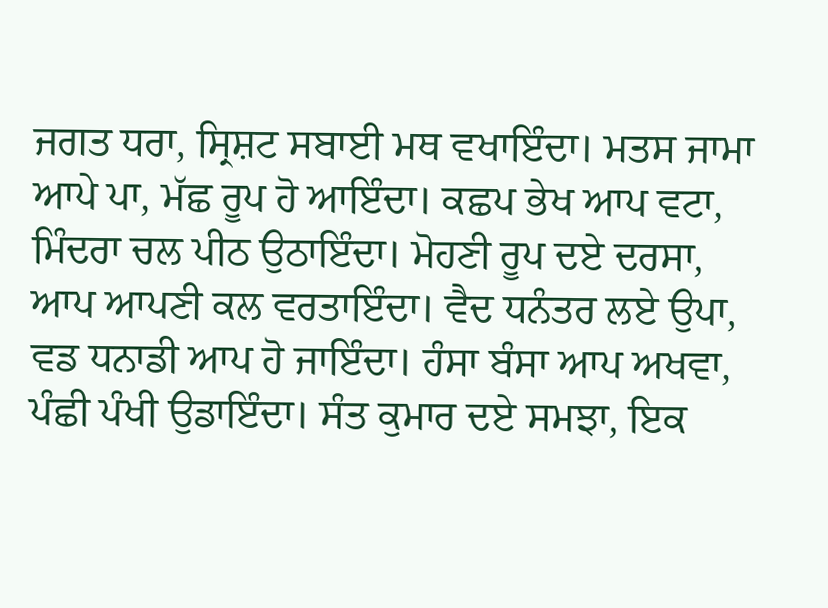ਜਗਤ ਧਰਾ, ਸ੍ਰਿਸ਼ਟ ਸਬਾਈ ਮਥ ਵਖਾਇੰਦਾ। ਮਤਸ ਜਾਮਾ ਆਪੇ ਪਾ, ਮੱਛ ਰੂਪ ਹੋ ਆਇੰਦਾ। ਕਛਪ ਭੇਖ ਆਪ ਵਟਾ, ਮਿੰਦਰਾ ਚਲ ਪੀਠ ਉਠਾਇੰਦਾ। ਮੋਹਣੀ ਰੂਪ ਦਏ ਦਰਸਾ, ਆਪ ਆਪਣੀ ਕਲ ਵਰਤਾਇੰਦਾ। ਵੈਦ ਧਨੰਤਰ ਲਏ ਉਪਾ, ਵਡ ਧਨਾਡੀ ਆਪ ਹੋ ਜਾਇੰਦਾ। ਹੰਸਾ ਬੰਸਾ ਆਪ ਅਖਵਾ, ਪੰਛੀ ਪੰਖੀ ਉਡਾਇੰਦਾ। ਸੰਤ ਕੁਮਾਰ ਦਏ ਸਮਝਾ, ਇਕ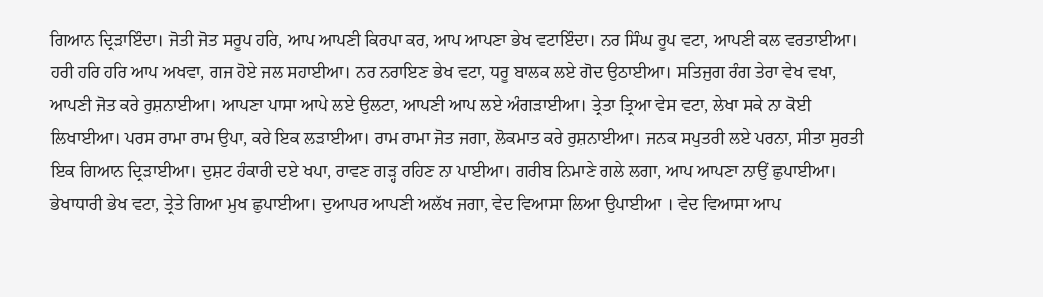ਗਿਆਨ ਦ੍ਰਿੜਾਇੰਦਾ। ਜੋਤੀ ਜੋਤ ਸਰੂਪ ਹਰਿ, ਆਪ ਆਪਣੀ ਕਿਰਪਾ ਕਰ, ਆਪ ਆਪਣਾ ਭੇਖ ਵਟਾਇੰਦਾ। ਨਰ ਸਿੰਘ ਰੂਪ ਵਟਾ, ਆਪਣੀ ਕਲ ਵਰਤਾਈਆ। ਹਰੀ ਹਰਿ ਹਰਿ ਆਪ ਅਖਵਾ, ਗਜ ਹੋਏ ਜਲ ਸਹਾਈਆ। ਨਰ ਨਰਾਇਣ ਭੇਖ ਵਟਾ, ਧਰੂ ਬਾਲਕ ਲਏ ਗੋਦ ਉਠਾਈਆ। ਸਤਿਜੁਗ ਰੰਗ ਤੇਰਾ ਵੇਖ ਵਖਾ, ਆਪਣੀ ਜੋਤ ਕਰੇ ਰੁਸ਼ਨਾਈਆ। ਆਪਣਾ ਪਾਸਾ ਆਪੇ ਲਏ ਉਲਟਾ, ਆਪਣੀ ਆਪ ਲਏ ਅੰਗੜਾਈਆ। ਤ੍ਰੇਤਾ ਤ੍ਰਿਆ ਵੇਸ ਵਟਾ, ਲੇਖਾ ਸਕੇ ਨਾ ਕੋਈ ਲਿਖਾਈਆ। ਪਰਸ ਰਾਮਾ ਰਾਮ ਉਪਾ, ਕਰੇ ਇਕ ਲੜਾਈਆ। ਰਾਮ ਰਾਮਾ ਜੋਤ ਜਗਾ, ਲੋਕਮਾਤ ਕਰੇ ਰੁਸ਼ਨਾਈਆ। ਜਨਕ ਸਪੁਤਰੀ ਲਏ ਪਰਨਾ, ਸੀਤਾ ਸੁਰਤੀ ਇਕ ਗਿਆਨ ਦ੍ਰਿੜਾਈਆ। ਦੁਸ਼ਟ ਹੰਕਾਰੀ ਦਏ ਖਪਾ, ਰਾਵਣ ਗੜ੍ਹ ਰਹਿਣ ਨਾ ਪਾਈਆ। ਗਰੀਬ ਨਿਮਾਣੇ ਗਲੇ ਲਗਾ, ਆਪ ਆਪਣਾ ਨਾਉਂ ਛੁਪਾਈਆ। ਭੇਖਾਧਾਰੀ ਭੇਖ ਵਟਾ, ਤ੍ਰੇਤੇ ਗਿਆ ਮੁਖ ਛੁਪਾਈਆ। ਦੁਆਪਰ ਆਪਣੀ ਅਲੱਖ ਜਗਾ, ਵੇਦ ਵਿਆਸਾ ਲਿਆ ਉਪਾਈਆ । ਵੇਦ ਵਿਆਸਾ ਆਪ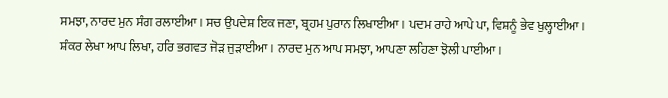ਸਮਝਾ, ਨਾਰਦ ਮੁਨ ਸੰਗ ਰਲਾਈਆ। ਸਚ ਉਪਦੇਸ਼ ਇਕ ਜਣਾ, ਬ੍ਰਹਮ ਪੁਰਾਨ ਲਿਖਾਈਆ। ਪਦਮ ਰਾਹੇ ਆਪੇ ਪਾ, ਵਿਸ਼ਨੂੰ ਭੇਵ ਖੁਲ੍ਹਾਈਆ। ਸ਼ੰਕਰ ਲੇਖਾ ਆਪ ਲਿਖਾ, ਹਰਿ ਭਗਵਤ ਜੋੜ ਜੁੜਾਈਆ। ਨਾਰਦ ਮੁਨ ਆਪ ਸਮਝਾ, ਆਪਣਾ ਲਹਿਣਾ ਝੋਲੀ ਪਾਈਆ।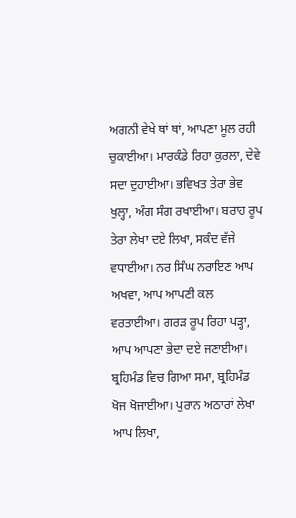ਅਗਨੀ ਵੇਖੇ ਥਾਂ ਥਾਂ, ਆਪਣਾ ਮੂਲ ਰਹੀ ਚੁਕਾਈਆ। ਮਾਰਕੰਡੇ ਰਿਹਾ ਕੁਰਲਾ, ਦੇਵੇ ਸਦਾ ਦੁਹਾਈਆ। ਭਵਿਖਤ ਤੇਰਾ ਭੇਵ ਖੁਲ੍ਹਾ, ਅੰਗ ਸੰਗ ਰਖਾਈਆ। ਬਰਾਹ ਰੂਪ ਤੇਰਾ ਲੇਖਾ ਦਏ ਲਿਖਾ, ਸਕੰਦ ਵੱਜੇ ਵਧਾਈਆ। ਨਰ ਸਿੰਘ ਨਰਾਇਣ ਆਪ ਅਖਵਾ, ਆਪ ਆਪਣੀ ਕਲ ਵਰਤਾਈਆ। ਗਰੜ ਰੂਪ ਰਿਹਾ ਪੜ੍ਹਾ, ਆਪ ਆਪਣਾ ਭੇਦਾ ਦਏ ਜਣਾਈਆ। ਬ੍ਰਹਿਮੰਡ ਵਿਚ ਗਿਆ ਸਮਾ, ਬ੍ਰਹਿਮੰਡ ਖੋਜ ਖੋਜਾਈਆ। ਪੁਰਾਨ ਅਠਾਰਾਂ ਲੇਖਾ ਆਪ ਲਿਖਾ,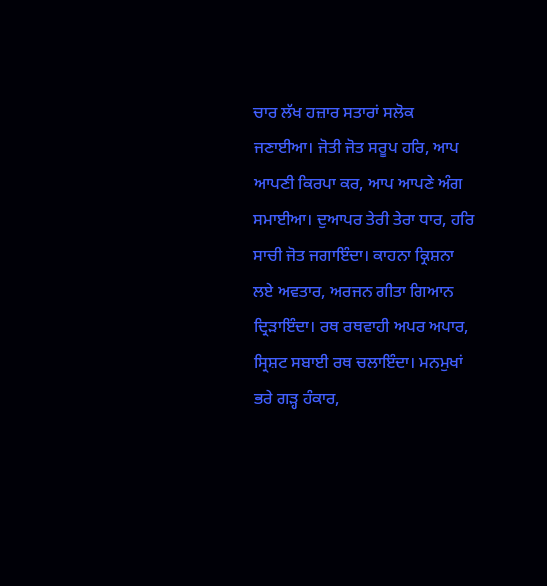ਚਾਰ ਲੱਖ ਹਜ਼ਾਰ ਸਤਾਰਾਂ ਸਲੋਕ ਜਣਾਈਆ। ਜੋਤੀ ਜੋਤ ਸਰੂਪ ਹਰਿ, ਆਪ ਆਪਣੀ ਕਿਰਪਾ ਕਰ, ਆਪ ਆਪਣੇ ਅੰਗ ਸਮਾਈਆ। ਦੁਆਪਰ ਤੇਰੀ ਤੇਰਾ ਧਾਰ, ਹਰਿ ਸਾਚੀ ਜੋਤ ਜਗਾਇੰਦਾ। ਕਾਹਨਾ ਕ੍ਰਿਸ਼ਨਾ ਲਏ ਅਵਤਾਰ, ਅਰਜਨ ਗੀਤਾ ਗਿਆਨ ਦ੍ਰਿੜਾਇੰਦਾ। ਰਥ ਰਥਵਾਹੀ ਅਪਰ ਅਪਾਰ, ਸ੍ਰਿਸ਼ਟ ਸਬਾਈ ਰਥ ਚਲਾਇੰਦਾ। ਮਨਮੁਖਾਂ ਭਰੇ ਗੜ੍ਹ ਹੰਕਾਰ,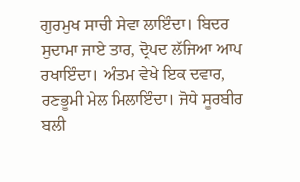ਗੁਰਮੁਖ ਸਾਚੀ ਸੇਵਾ ਲਾਇੰਦਾ। ਬਿਦਰ ਸੁਦਾਮਾ ਜਾਏ ਤਾਰ, ਦ੍ਰੋਪਦ ਲੱਜਿਆ ਆਪ ਰਖਾਇੰਦਾ। ਅੰਤਮ ਵੇਖੇ ਇਕ ਦਵਾਰ, ਰਣਭੂਮੀ ਮੇਲ ਮਿਲਾਇੰਦਾ। ਜੋਧੇ ਸੂਰਬੀਰ ਬਲੀ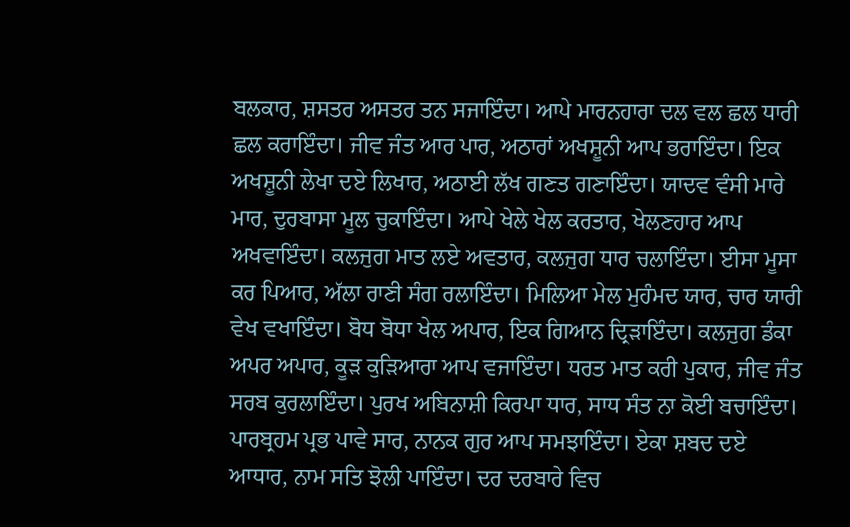ਬਲਕਾਰ, ਸ਼ਸਤਰ ਅਸਤਰ ਤਨ ਸਜਾਇੰਦਾ। ਆਪੇ ਮਾਰਨਹਾਰਾ ਦਲ ਵਲ ਛਲ ਧਾਰੀ ਛਲ ਕਰਾਇੰਦਾ। ਜੀਵ ਜੰਤ ਆਰ ਪਾਰ, ਅਠਾਰਾਂ ਅਖਸ਼ੂਨੀ ਆਪ ਭਰਾਇੰਦਾ। ਇਕ ਅਖਸ਼ੂਨੀ ਲੇਖਾ ਦਏ ਲਿਖਾਰ, ਅਠਾਈ ਲੱਖ ਗਣਤ ਗਣਾਇੰਦਾ। ਯਾਦਵ ਵੰਸੀ ਮਾਰੇ ਮਾਰ, ਦੁਰਬਾਸਾ ਮੂਲ ਚੁਕਾਇੰਦਾ। ਆਪੇ ਖੇਲੇ ਖੇਲ ਕਰਤਾਰ, ਖੇਲਣਹਾਰ ਆਪ ਅਖਵਾਇੰਦਾ। ਕਲਜੁਗ ਮਾਤ ਲਏ ਅਵਤਾਰ, ਕਲਜੁਗ ਧਾਰ ਚਲਾਇੰਦਾ। ਈਸਾ ਮੂਸਾ ਕਰ ਪਿਆਰ, ਅੱਲਾ ਰਾਣੀ ਸੰਗ ਰਲਾਇੰਦਾ। ਮਿਲਿਆ ਮੇਲ ਮੁਹੰਮਦ ਯਾਰ, ਚਾਰ ਯਾਰੀ ਵੇਖ ਵਖਾਇੰਦਾ। ਬੋਧ ਬੋਧਾ ਖੇਲ ਅਪਾਰ, ਇਕ ਗਿਆਨ ਦ੍ਰਿੜਾਇੰਦਾ। ਕਲਜੁਗ ਡੰਕਾ ਅਪਰ ਅਪਾਰ, ਕੂੜ ਕੁੜਿਆਰਾ ਆਪ ਵਜਾਇੰਦਾ। ਧਰਤ ਮਾਤ ਕਰੀ ਪੁਕਾਰ, ਜੀਵ ਜੰਤ ਸਰਬ ਕੁਰਲਾਇੰਦਾ। ਪੁਰਖ ਅਬਿਨਾਸ਼ੀ ਕਿਰਪਾ ਧਾਰ, ਸਾਧ ਸੰਤ ਨਾ ਕੋਈ ਬਚਾਇੰਦਾ। ਪਾਰਬ੍ਰਹਮ ਪ੍ਰਭ ਪਾਵੇ ਸਾਰ, ਨਾਨਕ ਗੁਰ ਆਪ ਸਮਝਾਇੰਦਾ। ਏਕਾ ਸ਼ਬਦ ਦਏ ਆਧਾਰ, ਨਾਮ ਸਤਿ ਝੋਲੀ ਪਾਇੰਦਾ। ਦਰ ਦਰਬਾਰੇ ਵਿਚ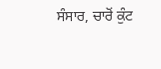ਸੰਸਾਰ, ਚਾਰੋਂ ਕੁੰਟ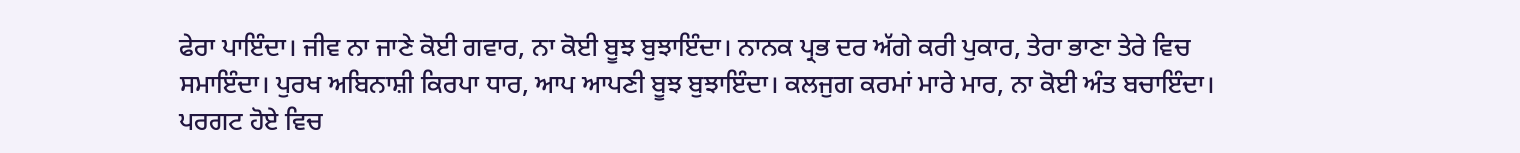ਫੇਰਾ ਪਾਇੰਦਾ। ਜੀਵ ਨਾ ਜਾਣੇ ਕੋਈ ਗਵਾਰ, ਨਾ ਕੋਈ ਬੂਝ ਬੁਝਾਇੰਦਾ। ਨਾਨਕ ਪ੍ਰਭ ਦਰ ਅੱਗੇ ਕਰੀ ਪੁਕਾਰ, ਤੇਰਾ ਭਾਣਾ ਤੇਰੇ ਵਿਚ ਸਮਾਇੰਦਾ। ਪੁਰਖ ਅਬਿਨਾਸ਼ੀ ਕਿਰਪਾ ਧਾਰ, ਆਪ ਆਪਣੀ ਬੂਝ ਬੁਝਾਇੰਦਾ। ਕਲਜੁਗ ਕਰਮਾਂ ਮਾਰੇ ਮਾਰ, ਨਾ ਕੋਈ ਅੰਤ ਬਚਾਇੰਦਾ। ਪਰਗਟ ਹੋਏ ਵਿਚ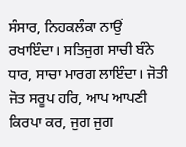ਸੰਸਾਰ, ਨਿਹਕਲੰਕਾ ਨਾਉਂ ਰਖਾਇੰਦਾ। ਸਤਿਜੁਗ ਸਾਚੀ ਬੰਨੇ ਧਾਰ, ਸਾਚਾ ਮਾਰਗ ਲਾਇੰਦਾ। ਜੋਤੀ ਜੋਤ ਸਰੂਪ ਹਰਿ, ਆਪ ਆਪਣੀ ਕਿਰਪਾ ਕਰ, ਜੁਗ ਜੁਗ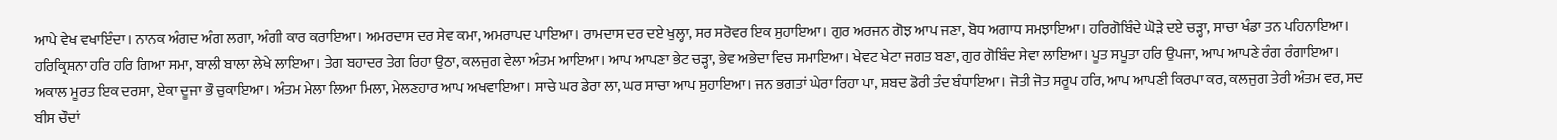ਆਪੇ ਵੇਖ ਵਖਾਇੰਦਾ। ਨਾਨਕ ਅੰਗਦ ਅੰਗ ਲਗਾ, ਅੰਗੀ ਕਾਰ ਕਰਾਇਆ। ਅਮਰਦਾਸ ਦਰ ਸੇਵ ਕਮਾ, ਅਮਰਾਪਦ ਪਾਇਆ। ਰਾਮਦਾਸ ਦਰ ਦਏ ਖੁਲ੍ਹਾ, ਸਰ ਸਰੋਵਰ ਇਕ ਸੁਹਾਇਆ। ਗੁਰ ਅਰਜਨ ਗੋਝ ਆਪ ਜਣਾ, ਬੋਧ ਅਗਾਧ ਸਮਝਾਇਆ। ਹਰਿਗੋਬਿੰਦੇ ਘੋੜੇ ਦਏ ਚੜ੍ਹਾ, ਸਾਚਾ ਖੰਡਾ ਤਨ ਪਹਿਨਾਇਆ। ਹਰਿਕ੍ਰਿਸ਼ਨਾ ਹਰਿ ਹਰਿ ਗਿਆ ਸਮਾ, ਬਾਲੀ ਬਾਲਾ ਲੇਖੇ ਲਾਇਆ। ਤੇਗ ਬਹਾਦਰ ਤੇਗ ਰਿਹਾ ਉਠਾ, ਕਲਜੁਗ ਵੇਲਾ ਅੰਤਮ ਆਇਆ। ਆਪ ਆਪਣਾ ਭੇਟ ਚੜ੍ਹਾ, ਭੇਵ ਅਭੇਦਾ ਵਿਚ ਸਮਾਇਆ। ਖੇਵਟ ਖੇਟਾ ਜਗਤ ਬਣਾ, ਗੁਰ ਗੋਬਿੰਦ ਸੇਵਾ ਲਾਇਆ। ਪੂਤ ਸਪੂਤਾ ਹਰਿ ਉਪਜਾ, ਆਪ ਆਪਣੇ ਰੰਗ ਰੰਗਾਇਆ। ਅਕਾਲ ਮੂਰਤ ਇਕ ਦਰਸਾ, ਏਕਾ ਦੂਜਾ ਭੌ ਚੁਕਾਇਆ। ਅੰਤਮ ਮੇਲਾ ਲਿਆ ਮਿਲਾ, ਮੇਲਣਹਾਰ ਆਪ ਅਖਵਾਇਆ। ਸਾਚੇ ਘਰ ਡੇਰਾ ਲਾ, ਘਰ ਸਾਚਾ ਆਪ ਸੁਹਾਇਆ। ਜਨ ਭਗਤਾਂ ਘੇਰਾ ਰਿਹਾ ਪਾ, ਸ਼ਬਦ ਡੋਰੀ ਤੰਦ ਬੰਧਾਇਆ। ਜੋਤੀ ਜੋਤ ਸਰੂਪ ਹਰਿ, ਆਪ ਆਪਣੀ ਕਿਰਪਾ ਕਰ, ਕਲਜੁਗ ਤੇਰੀ ਅੰਤਮ ਵਰ, ਸਦ ਬੀਸ ਚੌਦਾਂ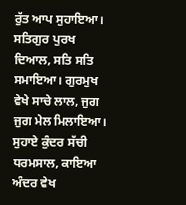ਰੁੱਤ ਆਪ ਸੁਹਾਇਆ।
ਸਤਿਗੁਰ ਪੁਰਖ ਦਿਆਲ, ਸਤਿ ਸਤਿ ਸਮਾਇਆ। ਗੁਰਮੁਖ ਵੇਖੇ ਸਾਚੇ ਲਾਲ, ਜੁਗ ਜੁਗ ਮੇਲ ਮਿਲਾਇਆ। ਸੁਹਾਏ ਕੁੰਦਰ ਸੱਚੀ ਧਰਮਸਾਲ, ਕਾਇਆ ਅੰਦਰ ਵੇਖ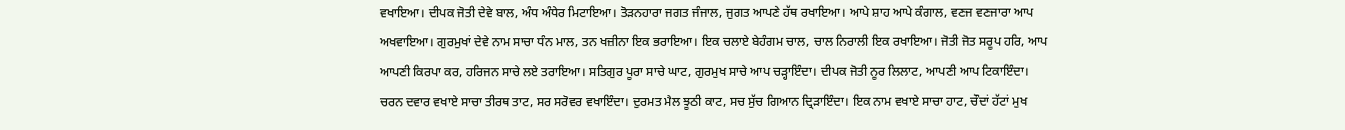ਵਖਾਇਆ। ਦੀਪਕ ਜੋਤੀ ਦੇਵੇ ਬਾਲ, ਅੰਧ ਅੰਧੇਰ ਮਿਟਾਇਆ। ਤੋੜਨਹਾਰਾ ਜਗਤ ਜੰਜਾਲ, ਜੁਗਤ ਆਪਣੇ ਹੱਥ ਰਖਾਇਆ। ਆਪੇ ਸ਼ਾਹ ਆਪੇ ਕੰਗਾਲ, ਵਣਜ ਵਣਜਾਰਾ ਆਪ ਅਖਵਾਇਆ। ਗੁਰਮੁਖਾਂ ਦੇਵੇ ਨਾਮ ਸਾਚਾ ਧੰਨ ਮਾਲ, ਤਨ ਖਜ਼ੀਨਾ ਇਕ ਭਰਾਇਆ। ਇਕ ਚਲਾਏ ਬੇਹੰਗਮ ਚਾਲ, ਚਾਲ ਨਿਰਾਲੀ ਇਕ ਰਖਾਇਆ। ਜੋਤੀ ਜੋਤ ਸਰੂਪ ਹਰਿ, ਆਪ ਆਪਣੀ ਕਿਰਪਾ ਕਰ, ਹਰਿਜਨ ਸਾਚੇ ਲਏ ਤਰਾਇਆ। ਸਤਿਗੁਰ ਪੂਰਾ ਸਾਚੇ ਘਾਟ, ਗੁਰਮੁਖ ਸਾਚੇ ਆਪ ਚੜ੍ਹਾਇੰਦਾ। ਦੀਪਕ ਜੋਤੀ ਨੂਰ ਲਿਲਾਟ, ਆਪਣੀ ਆਪ ਟਿਕਾਇੰਦਾ। ਚਰਨ ਦਵਾਰ ਵਖਾਏ ਸਾਚਾ ਤੀਰਥ ਤਾਟ, ਸਰ ਸਰੋਵਰ ਵਖਾਇੰਦਾ। ਦੁਰਮਤ ਮੈਲ ਝੂਠੀ ਕਾਟ, ਸਚ ਸੁੱਚ ਗਿਆਨ ਦ੍ਰਿੜਾਇੰਦਾ। ਇਕ ਨਾਮ ਵਖਾਏ ਸਾਚਾ ਹਾਟ, ਚੌਦਾਂ ਹੱਟਾਂ ਮੁਖ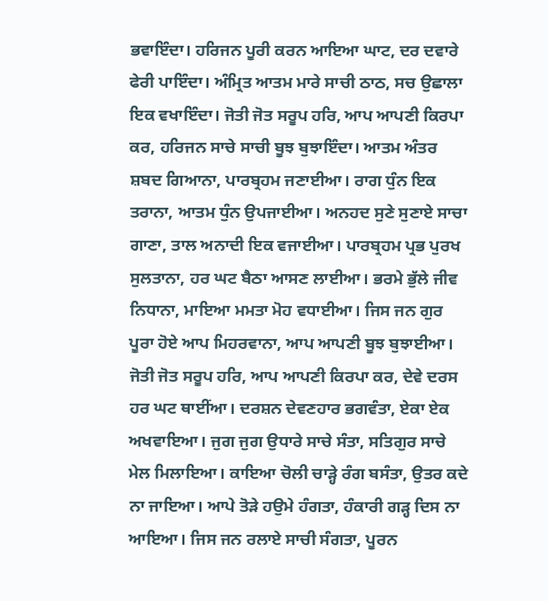ਭਵਾਇੰਦਾ। ਹਰਿਜਨ ਪੂਰੀ ਕਰਨ ਆਇਆ ਘਾਟ, ਦਰ ਦਵਾਰੇ ਫੇਰੀ ਪਾਇੰਦਾ। ਅੰਮ੍ਰਿਤ ਆਤਮ ਮਾਰੇ ਸਾਚੀ ਠਾਠ, ਸਚ ਉਛਾਲਾ ਇਕ ਵਖਾਇੰਦਾ। ਜੋਤੀ ਜੋਤ ਸਰੂਪ ਹਰਿ, ਆਪ ਆਪਣੀ ਕਿਰਪਾ ਕਰ, ਹਰਿਜਨ ਸਾਚੇ ਸਾਚੀ ਬੂਝ ਬੁਝਾਇੰਦਾ। ਆਤਮ ਅੰਤਰ ਸ਼ਬਦ ਗਿਆਨਾ, ਪਾਰਬ੍ਰਹਮ ਜਣਾਈਆ। ਰਾਗ ਧੁੰਨ ਇਕ ਤਰਾਨਾ, ਆਤਮ ਧੁੰਨ ਉਪਜਾਈਆ। ਅਨਹਦ ਸੁਣੇ ਸੁਣਾਏ ਸਾਚਾ ਗਾਣਾ, ਤਾਲ ਅਨਾਦੀ ਇਕ ਵਜਾਈਆ। ਪਾਰਬ੍ਰਹਮ ਪ੍ਰਭ ਪੁਰਖ ਸੁਲਤਾਨਾ, ਹਰ ਘਟ ਬੈਠਾ ਆਸਣ ਲਾਈਆ। ਭਰਮੇ ਭੁੱਲੇ ਜੀਵ ਨਿਧਾਨਾ, ਮਾਇਆ ਮਮਤਾ ਮੋਹ ਵਧਾਈਆ। ਜਿਸ ਜਨ ਗੁਰ ਪੂਰਾ ਹੋਏ ਆਪ ਮਿਹਰਵਾਨਾ, ਆਪ ਆਪਣੀ ਬੂਝ ਬੁਝਾਈਆ। ਜੋਤੀ ਜੋਤ ਸਰੂਪ ਹਰਿ, ਆਪ ਆਪਣੀ ਕਿਰਪਾ ਕਰ, ਦੇਵੇ ਦਰਸ ਹਰ ਘਟ ਥਾਈਂਆ। ਦਰਸ਼ਨ ਦੇਵਣਹਾਰ ਭਗਵੰਤਾ, ਏਕਾ ਏਕ ਅਖਵਾਇਆ। ਜੁਗ ਜੁਗ ਉਧਾਰੇ ਸਾਚੇ ਸੰਤਾ, ਸਤਿਗੁਰ ਸਾਚੇ ਮੇਲ ਮਿਲਾਇਆ। ਕਾਇਆ ਚੋਲੀ ਚਾੜ੍ਹੇ ਰੰਗ ਬਸੰਤਾ, ਉਤਰ ਕਦੇ ਨਾ ਜਾਇਆ। ਆਪੇ ਤੋੜੇ ਹਉਮੇ ਹੰਗਤਾ, ਹੰਕਾਰੀ ਗੜ੍ਹ ਦਿਸ ਨਾ ਆਇਆ। ਜਿਸ ਜਨ ਰਲਾਏ ਸਾਚੀ ਸੰਗਤਾ, ਪੂਰਨ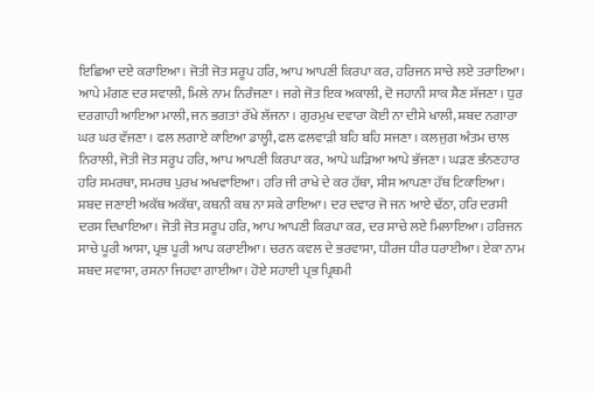ਇਛਿਆ ਦਏ ਕਰਾਇਆ। ਜੋਤੀ ਜੋਤ ਸਰੂਪ ਹਰਿ, ਆਪ ਆਪਣੀ ਕਿਰਪਾ ਕਰ, ਹਰਿਜਨ ਸਾਚੇ ਲਏ ਤਰਾਇਆ। ਆਪੇ ਮੰਗਣ ਦਰ ਸਵਾਲੀ, ਮਿਲੇ ਨਾਮ ਨਿਰੰਜਣਾ। ਜਗੇ ਜੋਤ ਇਕ ਅਕਾਲੀ, ਦੋ ਜਹਾਨੀ ਸਾਕ ਸੈਣ ਸੱਜਣਾ। ਧੁਰ ਦਰਗਾਹੀ ਆਇਆ ਮਾਲੀ, ਜਨ ਭਗਤਾਂ ਰੱਖੇ ਲੱਜਨਾ। ਗੁਰਮੁਖ ਦਵਾਰਾ ਕੋਈ ਨਾ ਦੀਸੇ ਖਾਲੀ, ਸ਼ਬਦ ਨਗਾਰਾ ਘਰ ਘਰ ਵੱਜਣਾ। ਫਲ ਲਗਾਏ ਕਾਇਆ ਡਾਲ੍ਹੀ, ਫਲ ਫਲਵਾੜੀ ਬਹਿ ਬਹਿ ਸਜਣਾ। ਕਲਜੁਗ ਅੰਤਮ ਚਾਲ ਨਿਰਾਲੀ, ਜੋਤੀ ਜੋਤ ਸਰੂਪ ਹਰਿ, ਆਪ ਆਪਣੀ ਕਿਰਪਾ ਕਰ, ਆਪੇ ਘੜਿਆ ਆਪੇ ਭੱਜਣਾ। ਘੜਣ ਭੰਨਣਹਾਰ ਹਰਿ ਸਮਰਥਾ, ਸਮਰਥ ਪੁਰਖ ਅਖਵਾਇਆ। ਹਰਿ ਜੀ ਰਾਖੇ ਦੇ ਕਰ ਹੱਥਾ, ਸੀਸ ਆਪਣਾ ਹੱਥ ਟਿਕਾਇਆ। ਸ਼ਬਦ ਜਣਾਈ ਅਕੱਥ ਅਕੱਥਾ, ਕਥਨੀ ਕਥ ਨਾ ਸਕੇ ਰਾਇਆ। ਦਰ ਦਵਾਰ ਜੋ ਜਨ ਆਏ ਢੱਠਾ, ਹਰਿ ਦਰਸੀ ਦਰਸ ਦਿਖਾਇਆ। ਜੋਤੀ ਜੋਤ ਸਰੂਪ ਹਰਿ, ਆਪ ਆਪਣੀ ਕਿਰਪਾ ਕਰ, ਦਰ ਸਾਚੇ ਲਏ ਮਿਲਾਇਆ। ਹਰਿਜਨ ਸਾਚੇ ਪੂਰੀ ਆਸਾ, ਪ੍ਰਭ ਪੂਰੀ ਆਪ ਕਰਾਈਆ। ਚਰਨ ਕਵਲ ਦੇ ਭਰਵਾਸਾ, ਧੀਰਜ ਧੀਰ ਧਰਾਈਆ। ਏਕਾ ਨਾਮ ਸ਼ਬਦ ਸਵਾਸਾ, ਰਸਨਾ ਜਿਹਵਾ ਗਾਈਆ। ਹੋਏ ਸਹਾਈ ਪ੍ਰਭ ਪ੍ਰਿਥਮੀ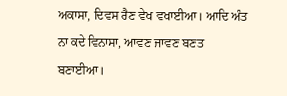ਅਕਾਸਾ, ਦਿਵਸ ਰੈਣ ਵੇਖ ਵਖਾਈਆ। ਆਦਿ ਅੰਤ ਨਾ ਕਦੇ ਵਿਨਾਸਾ, ਆਵਣ ਜਾਵਣ ਬਣਤ ਬਣਾਈਆ।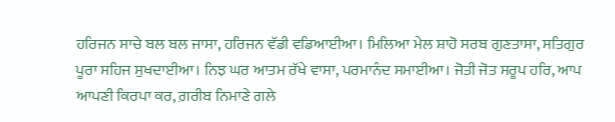ਹਰਿਜਨ ਸਾਚੇ ਬਲ ਬਲ ਜਾਸਾ, ਹਰਿਜਨ ਵੱਡੀ ਵਡਿਆਈਆ। ਮਿਲਿਆ ਮੇਲ ਸ਼ਾਹੋ ਸਰਬ ਗੁਣਤਾਸਾ, ਸਤਿਗੁਰ ਪੂਰਾ ਸਹਿਜ ਸੁਖਦਾਈਆ। ਨਿਝ ਘਰ ਆਤਮ ਰੱਖੇ ਵਾਸਾ, ਪਰਮਾਨੰਦ ਸਮਾਈਆ। ਜੋਤੀ ਜੋਤ ਸਰੂਪ ਹਰਿ, ਆਪ ਆਪਣੀ ਕਿਰਪਾ ਕਰ, ਗ਼ਰੀਬ ਨਿਮਾਣੇ ਗਲੇ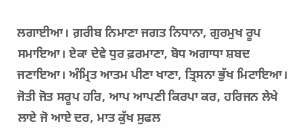ਲਗਾਈਆ। ਗ਼ਰੀਬ ਨਿਮਾਣਾ ਜਗਤ ਨਿਧਾਨਾ, ਗੁਰਮੁਖ ਰੂਪ ਸਮਾਇਆ। ਏਕਾ ਦੇਵੇ ਧੁਰ ਫ਼ਰਮਾਣਾ, ਬੋਧ ਅਗਾਧਾ ਸ਼ਬਦ ਜਣਾਇਆ। ਅੰਮ੍ਰਿਤ ਆਤਮ ਪੀਣਾ ਖਾਣਾ, ਤ੍ਰਿਸਨਾ ਭੁੱਖ ਮਿਟਾਇਆ। ਜੋਤੀ ਜੋਤ ਸਰੂਪ ਹਰਿ, ਆਪ ਆਪਣੀ ਕਿਰਪਾ ਕਰ, ਹਰਿਜਨ ਲੇਖੇ ਲਾਏ ਜੋ ਆਏ ਦਰ, ਮਾਤ ਕੁੱਖ ਸੁਫਲ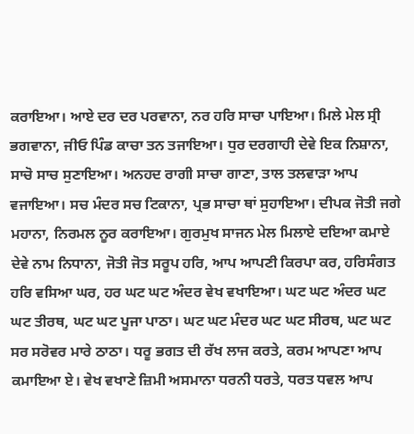ਕਰਾਇਆ। ਆਏ ਦਰ ਦਰ ਪਰਵਾਨਾ, ਨਰ ਹਰਿ ਸਾਚਾ ਪਾਇਆ। ਮਿਲੇ ਮੇਲ ਸ੍ਰੀ ਭਗਵਾਨਾ, ਜੀਓ ਪਿੰਡ ਕਾਚਾ ਤਨ ਤਜਾਇਆ। ਧੁਰ ਦਰਗਾਹੀ ਦੇਵੇ ਇਕ ਨਿਸ਼ਾਨਾ, ਸਾਚੋ ਸਾਚ ਸੁਣਾਇਆ। ਅਨਹਦ ਰਾਗੀ ਸਾਚਾ ਗਾਣਾ, ਤਾਲ ਤਲਵਾੜਾ ਆਪ ਵਜਾਇਆ। ਸਚ ਮੰਦਰ ਸਚ ਟਿਕਾਨਾ, ਪ੍ਰਭ ਸਾਚਾ ਥਾਂ ਸੁਹਾਇਆ। ਦੀਪਕ ਜੋਤੀ ਜਗੇ ਮਹਾਨਾ, ਨਿਰਮਲ ਨੂਰ ਕਰਾਇਆ। ਗੁਰਮੁਖ ਸਾਜਨ ਮੇਲ ਮਿਲਾਏ ਦਇਆ ਕਮਾਏ ਦੇਵੇ ਨਾਮ ਨਿਧਾਨਾ, ਜੋਤੀ ਜੋਤ ਸਰੂਪ ਹਰਿ, ਆਪ ਆਪਣੀ ਕਿਰਪਾ ਕਰ, ਹਰਿਸੰਗਤ ਹਰਿ ਵਸਿਆ ਘਰ, ਹਰ ਘਟ ਘਟ ਅੰਦਰ ਵੇਖ ਵਖਾਇਆ। ਘਟ ਘਟ ਅੰਦਰ ਘਟ ਘਟ ਤੀਰਥ, ਘਟ ਘਟ ਪੂਜਾ ਪਾਠਾ। ਘਟ ਘਟ ਮੰਦਰ ਘਟ ਘਟ ਸੀਰਥ, ਘਟ ਘਟ ਸਰ ਸਰੋਵਰ ਮਾਰੇ ਠਾਠਾ। ਧਰੂ ਭਗਤ ਦੀ ਰੱਖ ਲਾਜ ਕਰਤੇ, ਕਰਮ ਆਪਣਾ ਆਪ ਕਮਾਇਆ ਏ। ਵੇਖ ਵਖਾਣੇ ਜ਼ਿਮੀ ਅਸਮਾਨਾ ਧਰਨੀ ਧਰਤੇ, ਧਰਤ ਧਵਲ ਆਪ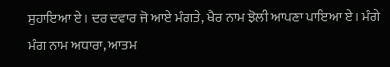ਸੁਹਾਇਆ ਏ। ਦਰ ਦਵਾਰ ਜੋ ਆਏ ਮੰਗਤੇ, ਖੈਰ ਨਾਮ ਝੋਲੀ ਆਪਣਾ ਪਾਇਆ ਏ। ਮੰਗੇ ਮੰਗ ਨਾਮ ਅਧਾਰਾ, ਆਤਮ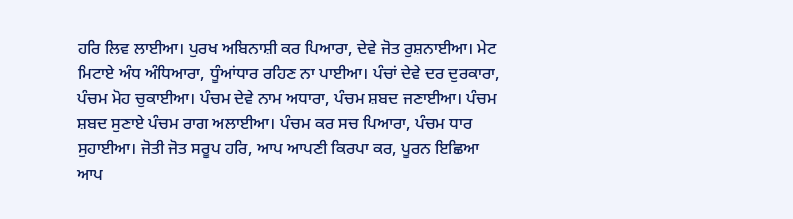ਹਰਿ ਲਿਵ ਲਾਈਆ। ਪੁਰਖ ਅਬਿਨਾਸ਼ੀ ਕਰ ਪਿਆਰਾ, ਦੇਵੇ ਜੋਤ ਰੁਸ਼ਨਾਈਆ। ਮੇਟ ਮਿਟਾਏ ਅੰਧ ਅੰਧਿਆਰਾ, ਧੂੰਆਂਧਾਰ ਰਹਿਣ ਨਾ ਪਾਈਆ। ਪੰਚਾਂ ਦੇਵੇ ਦਰ ਦੁਰਕਾਰਾ, ਪੰਚਮ ਮੋਹ ਚੁਕਾਈਆ। ਪੰਚਮ ਦੇਵੇ ਨਾਮ ਅਧਾਰਾ, ਪੰਚਮ ਸ਼ਬਦ ਜਣਾਈਆ। ਪੰਚਮ ਸ਼ਬਦ ਸੁਣਾਏ ਪੰਚਮ ਰਾਗ ਅਲਾਈਆ। ਪੰਚਮ ਕਰ ਸਚ ਪਿਆਰਾ, ਪੰਚਮ ਧਾਰ ਸੁਹਾਈਆ। ਜੋਤੀ ਜੋਤ ਸਰੂਪ ਹਰਿ, ਆਪ ਆਪਣੀ ਕਿਰਪਾ ਕਰ, ਪੂਰਨ ਇਛਿਆ ਆਪ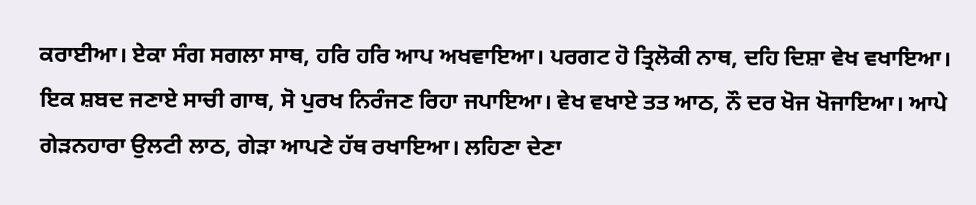ਕਰਾਈਆ। ਏਕਾ ਸੰਗ ਸਗਲਾ ਸਾਥ, ਹਰਿ ਹਰਿ ਆਪ ਅਖਵਾਇਆ। ਪਰਗਟ ਹੋ ਤ੍ਰਿਲੋਕੀ ਨਾਥ, ਦਹਿ ਦਿਸ਼ਾ ਵੇਖ ਵਖਾਇਆ। ਇਕ ਸ਼ਬਦ ਜਣਾਏ ਸਾਚੀ ਗਾਥ, ਸੋ ਪੁਰਖ ਨਿਰੰਜਣ ਰਿਹਾ ਜਪਾਇਆ। ਵੇਖ ਵਖਾਏ ਤਤ ਆਠ, ਨੌ ਦਰ ਖੋਜ ਖੋਜਾਇਆ। ਆਪੇ ਗੇੜਨਹਾਰਾ ਉਲਟੀ ਲਾਠ, ਗੇੜਾ ਆਪਣੇ ਹੱਥ ਰਖਾਇਆ। ਲਹਿਣਾ ਦੇਣਾ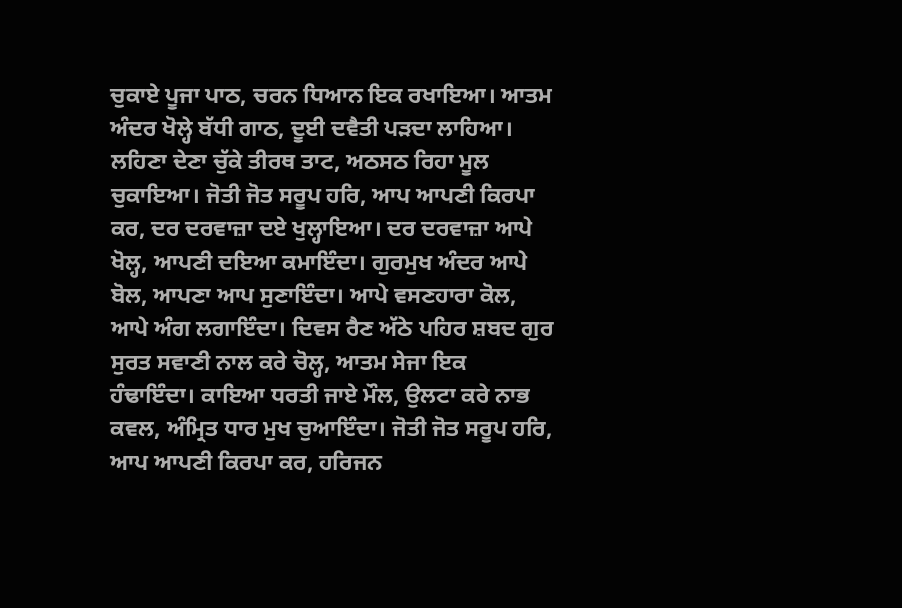ਚੁਕਾਏ ਪੂਜਾ ਪਾਠ, ਚਰਨ ਧਿਆਨ ਇਕ ਰਖਾਇਆ। ਆਤਮ ਅੰਦਰ ਖੋਲ੍ਹੇ ਬੱਧੀ ਗਾਠ, ਦੂਈ ਦਵੈਤੀ ਪੜਦਾ ਲਾਹਿਆ। ਲਹਿਣਾ ਦੇਣਾ ਚੁੱਕੇ ਤੀਰਥ ਤਾਟ, ਅਠਸਠ ਰਿਹਾ ਮੂਲ ਚੁਕਾਇਆ। ਜੋਤੀ ਜੋਤ ਸਰੂਪ ਹਰਿ, ਆਪ ਆਪਣੀ ਕਿਰਪਾ ਕਰ, ਦਰ ਦਰਵਾਜ਼ਾ ਦਏ ਖੁਲ੍ਹਾਇਆ। ਦਰ ਦਰਵਾਜ਼ਾ ਆਪੇ ਖੋਲ੍ਹ, ਆਪਣੀ ਦਇਆ ਕਮਾਇੰਦਾ। ਗੁਰਮੁਖ ਅੰਦਰ ਆਪੇ ਬੋਲ, ਆਪਣਾ ਆਪ ਸੁਣਾਇੰਦਾ। ਆਪੇ ਵਸਣਹਾਰਾ ਕੋਲ, ਆਪੇ ਅੰਗ ਲਗਾਇੰਦਾ। ਦਿਵਸ ਰੈਣ ਅੱਠੇ ਪਹਿਰ ਸ਼ਬਦ ਗੁਰ ਸੁਰਤ ਸਵਾਣੀ ਨਾਲ ਕਰੇ ਚੋਲ੍ਹ, ਆਤਮ ਸੇਜਾ ਇਕ ਹੰਢਾਇੰਦਾ। ਕਾਇਆ ਧਰਤੀ ਜਾਏ ਮੌਲ, ਉਲਟਾ ਕਰੇ ਨਾਭ ਕਵਲ, ਅੰਮ੍ਰਿਤ ਧਾਰ ਮੁਖ ਚੁਆਇੰਦਾ। ਜੋਤੀ ਜੋਤ ਸਰੂਪ ਹਰਿ, ਆਪ ਆਪਣੀ ਕਿਰਪਾ ਕਰ, ਹਰਿਜਨ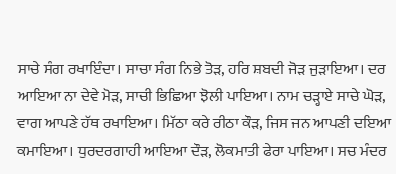ਸਾਚੇ ਸੰਗ ਰਖਾਇੰਦਾ। ਸਾਚਾ ਸੰਗ ਨਿਭੇ ਤੋੜ, ਹਰਿ ਸ਼ਬਦੀ ਜੋੜ ਜੁੜਾਇਆ। ਦਰ ਆਇਆ ਨਾ ਦੇਵੇ ਮੋੜ, ਸਾਚੀ ਭਿਛਿਆ ਝੋਲੀ ਪਾਇਆ। ਨਾਮ ਚੜ੍ਹਾਏ ਸਾਚੇ ਘੋੜ, ਵਾਗ ਆਪਣੇ ਹੱਥ ਰਖਾਇਆ। ਮਿੱਠਾ ਕਰੇ ਰੀਠਾ ਕੌੜ, ਜਿਸ ਜਨ ਆਪਣੀ ਦਇਆ ਕਮਾਇਆ। ਧੁਰਦਰਗਾਹੀ ਆਇਆ ਦੌੜ, ਲੋਕਮਾਤੀ ਫੇਰਾ ਪਾਇਆ। ਸਚ ਮੰਦਰ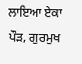ਲਾਇਆ ਏਕਾ ਪੌੜ, ਗੁਰਮੁਖ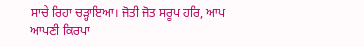ਸਾਚੇ ਰਿਹਾ ਚੜ੍ਹਾਇਆ। ਜੋਤੀ ਜੋਤ ਸਰੂਪ ਹਰਿ, ਆਪ ਆਪਣੀ ਕਿਰਪਾ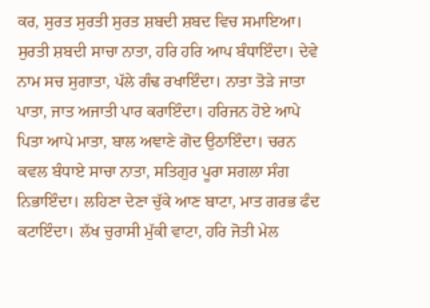ਕਰ, ਸੁਰਤ ਸੁਰਤੀ ਸੁਰਤ ਸ਼ਬਦੀ ਸ਼ਬਦ ਵਿਚ ਸਮਾਇਆ। ਸੁਰਤੀ ਸ਼ਬਦੀ ਸਾਚਾ ਨਾਤਾ, ਹਰਿ ਹਰਿ ਆਪ ਬੰਧਾਇੰਦਾ। ਦੇਵੇ ਨਾਮ ਸਚ ਸੁਗਾਤਾ, ਪੱਲੇ ਗੰਢ ਰਖਾਇੰਦਾ। ਨਾਤਾ ਤੋੜੇ ਜਾਤਾ ਪਾਤਾ, ਜਾਤ ਅਜਾਤੀ ਪਾਰ ਕਰਾਇੰਦਾ। ਹਰਿਜਨ ਹੋਏ ਆਪੇ ਪਿਤਾ ਆਪੇ ਮਾਤਾ, ਬਾਲ ਅਞਾਣੇ ਗੋਦ ਉਠਾਇੰਦਾ। ਚਰਨ ਕਵਲ ਬੰਧਾਏ ਸਾਚਾ ਨਾਤਾ, ਸਤਿਗੁਰ ਪੂਰਾ ਸਗਲਾ ਸੰਗ ਨਿਭਾਇੰਦਾ। ਲਹਿਣਾ ਦੇਣਾ ਚੁੱਕੇ ਆਣ ਬਾਟਾ, ਮਾਤ ਗਰਭ ਫੰਦ ਕਟਾਇੰਦਾ। ਲੱਖ ਚੁਰਾਸੀ ਮੁੱਕੀ ਵਾਟਾ, ਹਰਿ ਜੋਤੀ ਮੇਲ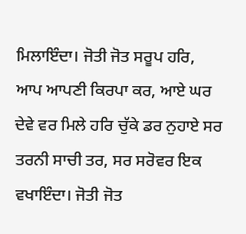ਮਿਲਾਇੰਦਾ। ਜੋਤੀ ਜੋਤ ਸਰੂਪ ਹਰਿ, ਆਪ ਆਪਣੀ ਕਿਰਪਾ ਕਰ, ਆਏ ਘਰ ਦੇਵੇ ਵਰ ਮਿਲੇ ਹਰਿ ਚੁੱਕੇ ਡਰ ਨੁਹਾਏ ਸਰ ਤਰਨੀ ਸਾਚੀ ਤਰ, ਸਰ ਸਰੋਵਰ ਇਕ ਵਖਾਇੰਦਾ। ਜੋਤੀ ਜੋਤ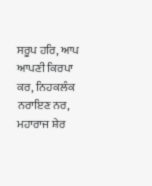ਸਰੂਪ ਹਰਿ, ਆਪ ਆਪਣੀ ਕਿਰਪਾ ਕਰ, ਨਿਹਕਲੰਕ ਨਰਾਇਣ ਨਰ, ਮਹਾਰਾਜ ਸ਼ੇਰ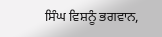ਸਿੰਘ ਵਿਸ਼ਨੂੰ ਭਗਵਾਨ,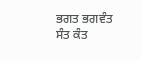ਭਗਤ ਭਗਵੰਤ ਸੰਤ ਕੰਤ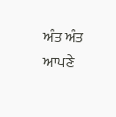ਅੰਤ ਅੰਤ ਆਪਣੇ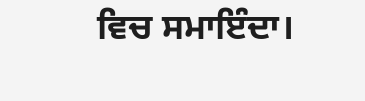ਵਿਚ ਸਮਾਇੰਦਾ।